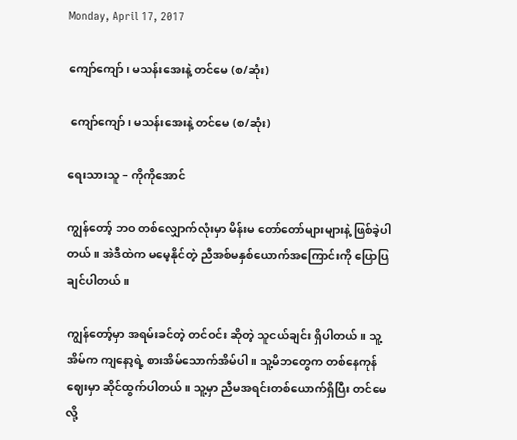Monday, April 17, 2017

ကျော်ကျော်၊ မသန်းအေးနဲ့ တင်မေ (စ/ဆုံး)

 ကျော်ကျော်၊ မသန်းအေးနဲ့ တင်မေ (စ/ဆုံး)

ရေးသားသူ – ကိုကိုအောင်

ကျွန်တော့် ဘဝ တစ်လျှောက်လုံးမှာ မိန်းမ တော်တော်များများနဲ့ ဖြစ်ခဲ့ပါတယ်။ အဲဒီထဲက မမေ့နိုင်တဲ့ ညီအစ်မနှစ်ယောက်အကြောင်းကို ပြောပြချင်ပါတယ်။

ကျွန်တော့်မှာ အရမ်းခင်တဲ့ တင်ဝင်း ဆိုတဲ့ သူငယ်ချင်း ရှိပါတယ်။ သူ့အိမ်က ကျနော့ရဲ့ စားအိမ်သောက်အိမ်ပါ။ သူ့မိဘတွေက တစ်နေကုန် ဈေးမှာ ဆိုင်ထွက်ပါတယ်။ သူ့မှာ ညီမအရင်းတစ်ယောက်ရှိပြီး တင်မေ လို့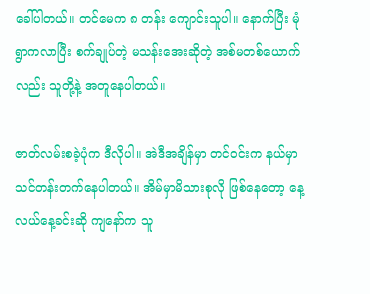ခေါ်ပါတယ်။ တင်မေက ၈ တန်း ကျောင်းသူပါ။ နောက်ပြီး မုံရွာကလာပြီး စက်ချုပ်တဲ့ မသန်းအေးဆိုတဲ့ အစ်မတစ်ယောက်လည်း သူတို့နဲ့ အတူနေပါတယ်။

ဇာတ်လမ်းစခဲ့ပုံက ဒီလိုပါ။ အဲဒီအချိန်မှာ တင်ဝင်းက နယ်မှာ သင်တန်းတက်နေပါတယ်။ အိမ်မှာမိသားစုလို ဖြစ်နေတော့ နေ့လယ်နေ့ခင်းဆို ကျနော်က သူ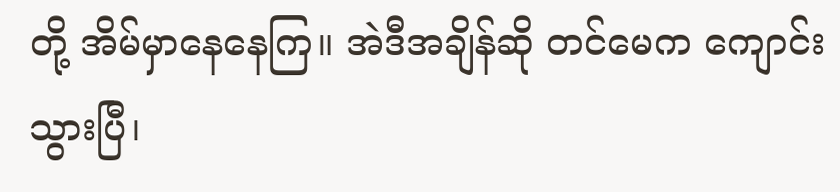တို့ အိမ်မှာနေနေကြ။ အဲဒီအချိန်ဆို တင်မေက ကျောင်းသွားပြီ၊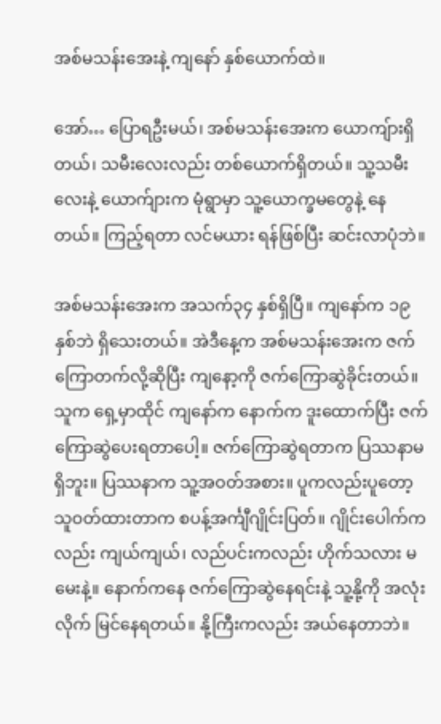အစ်မသန်းအေးနဲ့ ကျနော် နှစ်ယောက်ထဲ။

အော်… ပြောရဦးမယ်၊ အစ်မသန်းအေးက ယောကျ်ားရှိတယ်၊ သမီးလေးလည်း တစ်ယောက်ရှိတယ်။ သူ့သမီးလေးနဲ့ ယောက်ျားက မုံရွာမှာ သူ့ယောက္ခမတွေနဲ့ နေတယ်။ ကြည့်ရတာ လင်မယား ရန်ဖြစ်ပြီး ဆင်းလာပုံဘဲ။

အစ်မသန်းအေးက အသက်၃၄ နှစ်ရှိပြီ။ ကျနော်က ၁၉ နှစ်ဘဲ ရှိသေးတယ်။ အဲဒီနေ့က အစ်မသန်းအေးက ဇက်ကြောတက်လို့ဆိုပြီး ကျနော့ကို ဇက်ကြောဆွဲခိုင်းတယ်။ သူက ရှေ့မှာထိုင် ကျနော်က နောက်က ဒူးထောက်ပြီး ဇက်ကြောဆွဲပေးရတာပေါ့။ ဇက်ကြောဆွဲရတာက ပြဿနာမရှိဘူး။ ပြဿနာက သူ့အဝတ်အစား။ ပူကလည်းပူတော့ သူဝတ်ထားတာက စပန့်အင်္ကျီဂျိုင်းပြတ်။ ဂျိုင်းပေါက်ကလည်း ကျယ်ကျယ်၊ လည်ပင်းကလည်း ဟိုက်သလား မမေးနဲ့။ နောက်ကနေ ဇက်ကြောဆွဲနေရင်းနဲ့ သူ့နို့ကို အလုံးလိုက် မြင်နေရတယ်။ နို့ကြီးကလည်း အယ်နေတာဘဲ။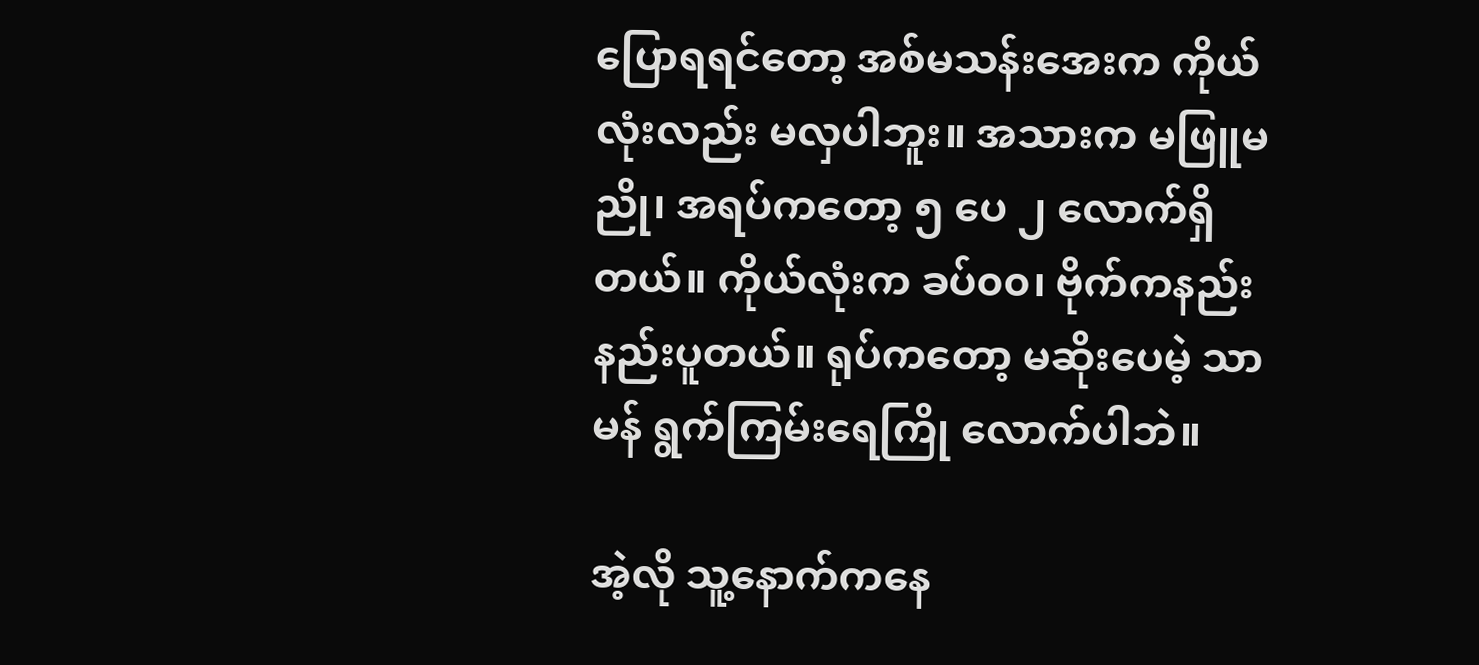ပြောရရင်တော့ အစ်မသန်းအေးက ကိုယ်လုံးလည်း မလှပါဘူး။ အသားက မဖြူမညို၊ အရပ်ကတော့ ၅ ပေ ၂ လောက်ရှိတယ်။ ကိုယ်လုံးက ခပ်၀၀၊ ဗိုက်ကနည်းနည်းပူတယ်။ ရုပ်ကတော့ မဆိုးပေမဲ့ သာမန် ရွက်ကြမ်းရေကြို လောက်ပါဘဲ။

အဲ့လို သူ့နောက်ကနေ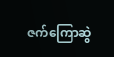ဇက်ကြောဆွဲ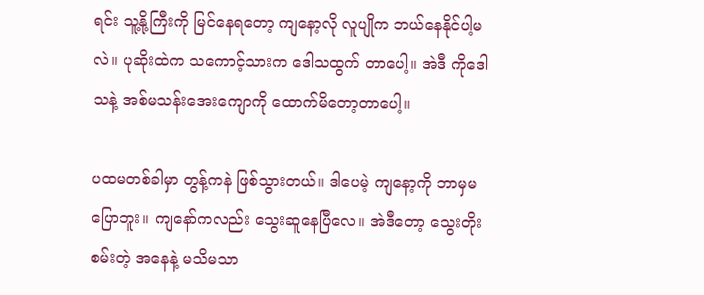ရင်း သူ့နို့ကြီးကို မြင်နေရတော့ ကျနော့လို လူပျိုက ဘယ်နေနိုင်ပါ့မလဲ။ ပုဆိုးထဲက သကောင့်သားက ဒေါသထွက် တာပေါ့။ အဲဒီ ကိုဒေါသနဲ့ အစ်မသန်းအေးကျောကို ထောက်မိတော့တာပေါ့။

ပထမတစ်ခါမှာ တွန့်ကနဲ ဖြစ်သွားတယ်။ ဒါပေမဲ့ ကျနော့ကို ဘာမှမပြောဘူး။ ကျနော်ကလည်း သွေးဆူနေပြီလေ။ အဲဒီတော့ သွေးတိုးစမ်းတဲ့ အနေနဲ့ မသိမသာ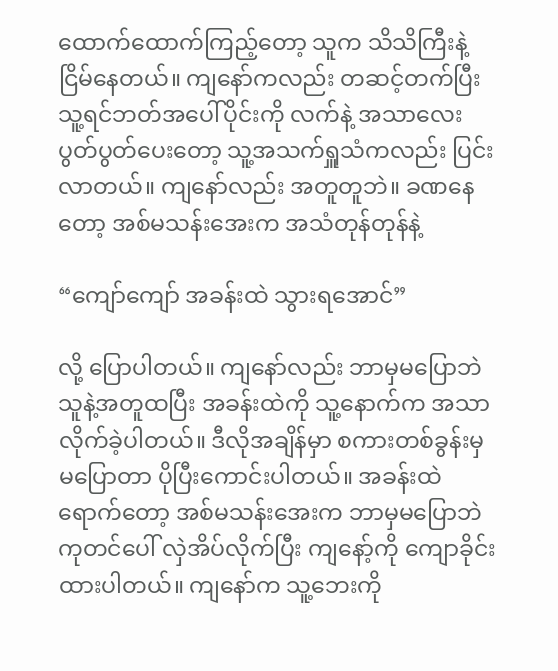ထောက်ထောက်ကြည့်တော့ သူက သိသိကြီးနဲ့ ငြိမ်နေတယ်။ ကျနော်ကလည်း တဆင့်တက်ပြီး သူ့ရင်ဘတ်အပေါ်ပိုင်းကို လက်နဲ့ အသာလေး ပွတ်ပွတ်ပေးတော့ သူ့အသက်ရှူသံကလည်း ပြင်းလာတယ်။ ကျနော်လည်း အတူတူဘဲ။ ခဏနေတော့ အစ်မသန်းအေးက အသံတုန်တုန်နဲ့

“ကျော်ကျော် အခန်းထဲ သွားရအောင်”

လို့ ပြောပါတယ်။ ကျနော်လည်း ဘာမှမပြောဘဲ သူနဲ့အတူထပြီး အခန်းထဲကို သူ့နောက်က အသာလိုက်ခဲ့ပါတယ်။ ဒီလိုအချိန်မှာ စကားတစ်ခွန်းမှ မပြောတာ ပိုပြီးကောင်းပါတယ်။ အခန်းထဲရောက်တော့ အစ်မသန်းအေးက ဘာမှမပြောဘဲ ကုတင်ပေါ် လှဲအိပ်လိုက်ပြီး ကျနော့်ကို ကျောခိုင်းထားပါတယ်။ ကျနော်က သူ့ဘေးကို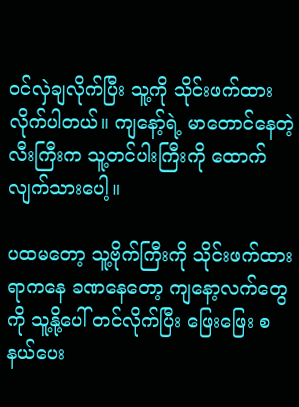၀င်လှဲချလိုက်ပြီး သူ့ကို သိုင်းဖက်ထားလိုက်ပါတယ်။ ကျနော့်ရဲ့ မာတောင်နေတဲ့ လီးကြီးက သူ့တင်ပါးကြီးကို ထောက်လျက်သားပေါ့။

ပထမတော့ သူ့ဗိုက်ကြီးကို သိုင်းဖက်ထားရာကနေ ခဏနေတော့ ကျနော့လက်တွေကို သူ့နို့ပေါ် တင်လိုက်ပြီး ဖြေးဖြေး စနယ်ပေး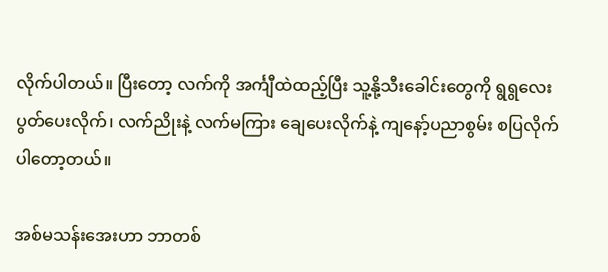လိုက်ပါတယ်။ ပြီးတော့ လက်ကို အင်္ကျီထဲထည့်ပြီး သူ့နို့သီးခေါင်းတွေကို ရွရွလေး ပွတ်ပေးလိုက်၊ လက်ညိုးနဲ့ လက်မကြား ချေပေးလိုက်နဲ့ ကျနော့်ပညာစွမ်း စပြလိုက်ပါတော့တယ်။

အစ်မသန်းအေးဟာ ဘာတစ်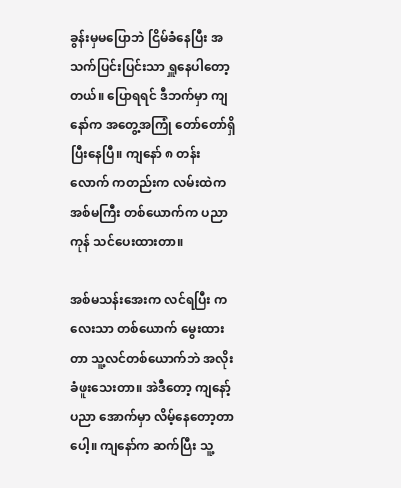ခွန်းမှမပြောဘဲ ငြိမ်ခံနေပြီး အသက်ပြင်းပြင်းသာ ရှူနေပါတော့တယ်။ ပြောရရင် ဒီဘက်မှာ ကျနော်က အတွေ့အကြုံ တော်တော်ရှိပြီးနေပြီ။ ကျနော် ၈ တန်းလောက် ကတည်းက လမ်းထဲက အစ်မကြီး တစ်ယောက်က ပညာကုန် သင်ပေးထားတာ။

အစ်မသန်းအေးက လင်ရပြီး ကလေးသာ တစ်ယောက် မွေးထားတာ သူ့လင်တစ်ယောက်ဘဲ အလိုးခံဖူးသေးတာ။ အဲဒီတော့ ကျနော့်ပညာ အောက်မှာ လိမ့်နေတော့တာပေါ့။ ကျနော်က ဆက်ပြီး သူ့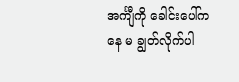အင်္ကျီကို ခေါင်းပေါ်ကနေ မ ချွတ်လိုက်ပါ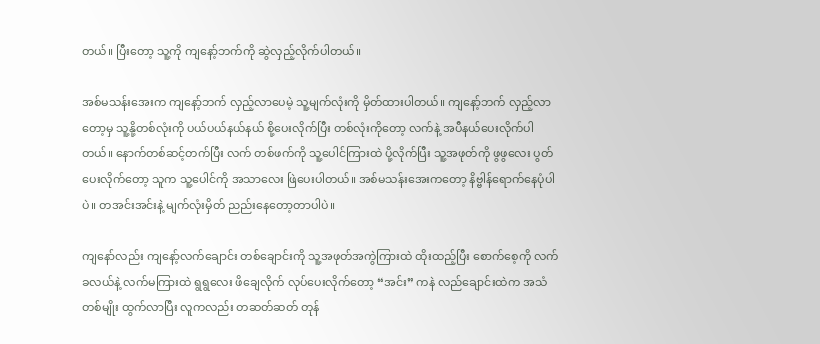တယ်။ ပြီးတော့ သူ့ကို ကျနော့်ဘက်ကို ဆွဲလှည့်လိုက်ပါတယ်။

အစ်မသန်းအေးက ကျနော့်ဘက် လှည့်လာပေမဲ့ သူ့မျက်လုံးကို မှိတ်ထားပါတယ်။ ကျနော့်ဘက် လှည့်လာတော့မှ သူ့နို့တစ်လုံးကို ပယ်ပယ်နယ်နယ် စို့ပေးလိုက်ပြီး တစ်လုံးကိုတော့ လက်နဲ့ အပီနယ်ပေးလိုက်ပါတယ်။ နောက်တစ်ဆင့်တက်ပြီး လက် တစ်ဖက်ကို သူ့ပေါင်ကြားထဲ ပို့လိုက်ပြီး သူ့အဖုတ်ကို ဖွဖွလေး ပွတ်ပေးလိုက်တော့ သူက သူ့ပေါင်ကို အသာလေး ဖြဲပေးပါတယ်။ အစ်မသန်းအေးကတော့ နိဗ္ဗါန်ရောက်နေပုံပါပဲ။ တအင်းအင်းနဲ့ မျက်လုံးမှိတ် ညည်းနေတော့တာပါပဲ။

ကျနော်လည်း ကျနော့်လက်ချောင်း တစ်ချောင်းကို သူ့အဖုတ်အကွဲကြားထဲ ထိုးထည့်ပြီး စောက်စေ့ကို လက်ခလယ်နဲ့ လက်မကြားထဲ ရွရွလေး ဖိချေလိုက် လုပ်ပေးလိုက်တော့ “အင်း” ကနဲ လည်ချောင်းထဲက အသံတစ်မျိုး ထွက်လာပြီး လူကလည်း တဆတ်ဆတ် တုန်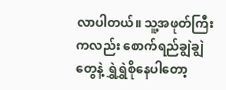လာပါတယ်။ သူ့အဖုတ်ကြီးကလည်း စောက်ရည်ချွဲချွဲတွေနဲ့ ရွှဲရွှဲစိုနေပါတော့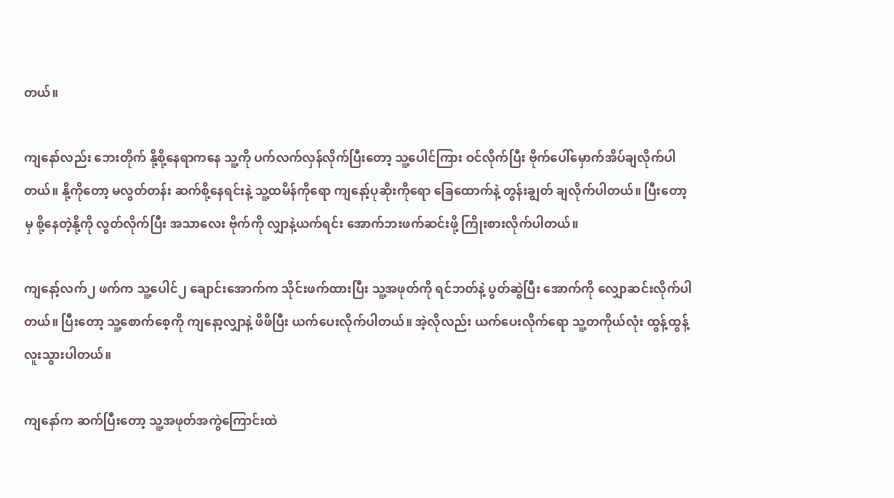တယ်။

ကျနော်လည်း ဘေးတိုက် နို့စို့နေရာကနေ သူ့ကို ပက်လက်လှန်လိုက်ပြီးတော့ သူ့ပေါင်ကြား ဝင်လိုက်ပြီး ဗိုက်ပေါ်မှောက်အိပ်ချလိုက်ပါတယ်။ နို့ကိုတော့ မလွတ်တန်း ဆက်စို့နေရင်းနဲ့ သူ့ထမိန်ကိုရော ကျနော့်ပုဆိုးကိုရော ခြေထောက်နဲ့ တွန်းချွတ် ချလိုက်ပါတယ်။ ပြီးတော့မှ စို့နေတဲ့နို့ကို လွတ်လိုက်ပြီး အသာလေး ဗိုက်ကို လျှာနဲ့ယက်ရင်း အောက်ဘးဖက်ဆင်းဖို့ ကြိုးစားလိုက်ပါတယ်။

ကျနော့်လက်၂ ဖက်က သူ့ပေါင်၂ ချောင်းအောက်က သိုင်းဖက်ထားပြီး သူ့အဖုတ်ကို ရင်ဘတ်နဲ့ ပွတ်ဆွဲပြီး အောက်ကို လျှောဆင်းလိုက်ပါတယ်။ ပြီးတော့ သူ့စောက်စေ့ကို ကျနော့လျှာနဲ့ ဖိဖိပြီး ယက်ပေးလိုက်ပါတယ်။ အဲ့လိုလည်း ယက်ပေးလိုက်ရော သူ့တကိုယ်လုံး ထွန့်ထွန့် လူးသွားပါတယ်။

ကျနော်က ဆက်ပြီးတော့ သူ့အဖုတ်အကွဲကြောင်းထဲ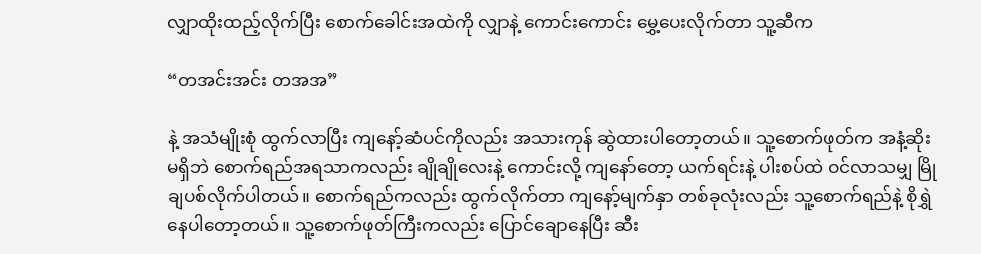လျှာထိုးထည့်လိုက်ပြီး စောက်ခေါင်းအထဲကို လျှာနဲ့ ကောင်းကောင်း မွှေ့ပေးလိုက်တာ သူ့ဆီက

“တအင်းအင်း တအအ”

နဲ့ အသံမျိုးစုံ ထွက်လာပြီး ကျနော့်ဆံပင်ကိုလည်း အသားကုန် ဆွဲထားပါတော့တယ်။ သူ့စောက်ဖုတ်က အနံ့ဆိုးမရှိဘဲ စောက်ရည်အရသာကလည်း ချိုချိုလေးနဲ့ ကောင်းလို့ ကျနော်တော့ ယက်ရင်းနဲ့ ပါးစပ်ထဲ ဝင်လာသမျှ မြိုချပစ်လိုက်ပါတယ်။ စောက်ရည်ကလည်း ထွက်လိုက်တာ ကျနော့်မျက်နှာ တစ်ခုလုံးလည်း သူ့စောက်ရည်နဲ့ စိုရွှဲနေပါတော့တယ်။ သူ့စောက်ဖုတ်ကြီးကလည်း ပြောင်ချောနေပြီး ဆီး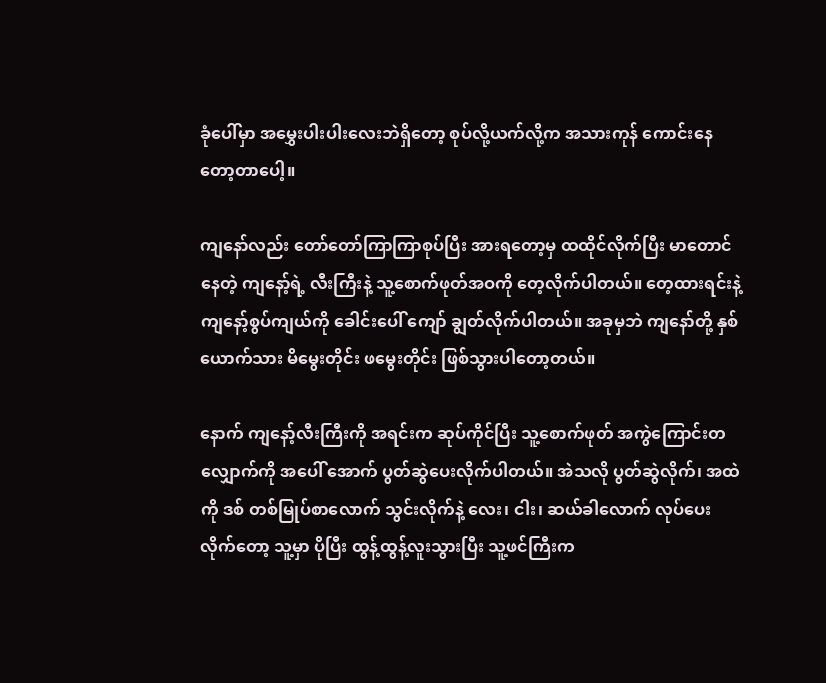ခုံပေါ်မှာ အမွှေးပါးပါးလေးဘဲရှိတော့ စုပ်လို့ယက်လို့က အသားကုန် ကောင်းနေ တော့တာပေါ့။

ကျနော်လည်း တော်တော်ကြာကြာစုပ်ပြီး အားရတော့မှ ထထိုင်လိုက်ပြီး မာတောင်နေတဲ့ ကျနော့်ရဲ့ လီးကြီးနဲ့ သူ့စောက်ဖုတ်အဝကို တေ့လိုက်ပါတယ်။ တေ့ထားရင်းနဲ့ ကျနော့်စွပ်ကျယ်ကို ခေါင်းပေါ် ကျော် ချွတ်လိုက်ပါတယ်။ အခုမှဘဲ ကျနော်တို့ နှစ်ယောက်သား မိမွေးတိုင်း ဖမွေးတိုင်း ဖြစ်သွားပါတော့တယ်။

နောက် ကျနော့်လီးကြီးကို အရင်းက ဆုပ်ကိုင်ပြီး သူ့စောက်ဖုတ် အကွဲကြောင်းတလျှောက်ကို အပေါ် အောက် ပွတ်ဆွဲပေးလိုက်ပါတယ်။ အဲသလို ပွတ်ဆွဲလိုက်၊ အထဲကို ဒစ် တစ်မြုပ်စာလောက် သွင်းလိုက်နဲ့ လေး၊ ငါး၊ ဆယ်ခါလောက် လုပ်ပေးလိုက်တော့ သူ့မှာ ပိုပြီး ထွန့်ထွန့်လူးသွားပြီး သူ့ဖင်ကြီးက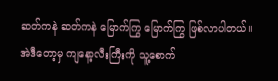ဆတ်ကနဲ ဆတ်ကနဲ မြောက်ကြွ မြောက်ကြွ ဖြစ်လာပါတယ်။ အဲဒီတော့မှ ကျနော့လီးကြီးကို သူ့စောက်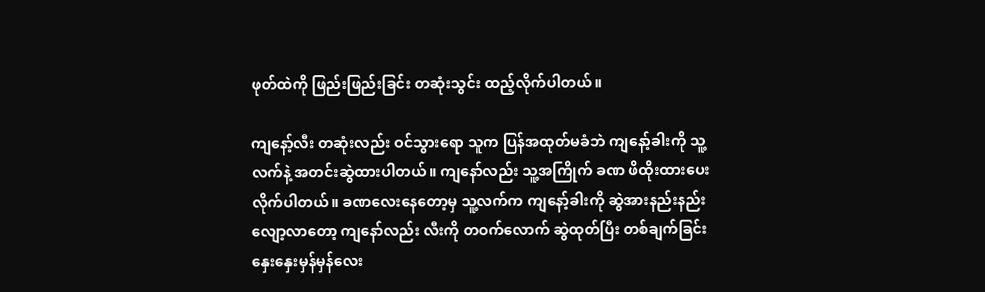ဖုတ်ထဲကို ဖြည်းဖြည်းခြင်း တဆုံးသွင်း ထည့်လိုက်ပါတယ်။

ကျနော့်လီး တဆုံးလည်း ဝင်သွားရော သူက ပြန်အထုတ်မခံဘဲ ကျနော့်ခါးကို သူ့လက်နဲ့ အတင်းဆွဲထားပါတယ်။ ကျနော်လည်း သူ့အကြိုက် ခဏ ဖိထိုးထားပေးလိုက်ပါတယ်။ ခဏလေးနေတော့မှ သူ့လက်က ကျနော့်ခါးကို ဆွဲအားနည်းနည်း လျော့လာတော့ ကျနော်လည်း လီးကို တဝက်လောက် ဆွဲထုတ်ပြီး တစ်ချက်ခြင်း နှေးနှေးမှန်မှန်လေး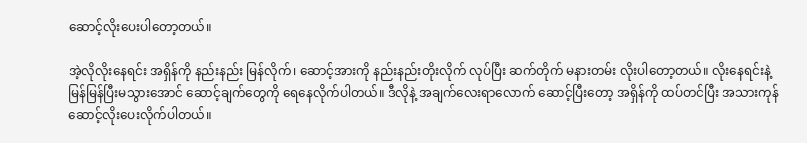ဆောင့်လိုးပေးပါတော့တယ်။

အဲ့လိုလိုးနေရင်း အရှိန်ကို နည်းနည်း မြန်လိုက်၊ ဆောင့်အားကို နည်းနည်းတိုးလိုက် လုပ်ပြီး ဆက်တိုက် မနားတမ်း လိုးပါတော့တယ်။ လိုးနေရင်းနဲ့ မြန်မြန်ပြီးမသွားအောင် ဆောင့်ချက်တွေကို ရေနေလိုက်ပါတယ်။ ဒီလိုနဲ့ အချက်လေးရာလောက် ဆောင့်ပြီးတော့ အရှိန်ကို ထပ်တင်ပြီး အသားကုန် ဆောင့်လိုးပေးလိုက်ပါတယ်။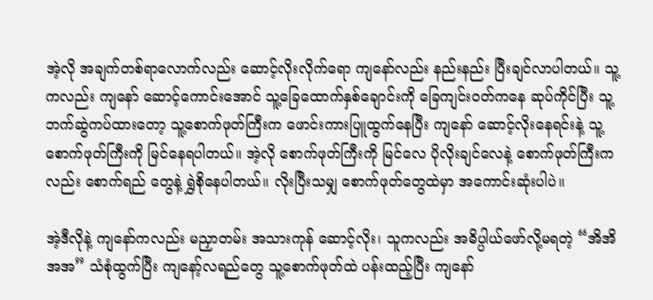အဲ့လို အချက်တစ်ရာလောက်လည်း ဆောင့်လိုးလိုက်ရော ကျနော်လည်း နည်းနည်း ပြီးချင်လာပါတယ်။ သူ့ကလည်း ကျနော် ဆောင့်ကောင်းအောင် သူ့ခြေထောက်နှစ်ချောင်းကို ခြေကျင်းဝတ်ကနေ ဆုပ်ကိုင်ပြီး သူ့ဘက်ဆွဲကပ်ထားတော့ သူ့စောက်ဖုတ်ကြီးက ဖောင်းကားပြူထွက်နေပြီး ကျနော် ဆောင့်လိုးနေရင်းနဲ့ သူ့စောက်ဖုတ်ကြီးကို မြင်နေရပါတယ်။ အဲ့လို စောက်ဖုတ်ကြီးကို မြင်လေ ပိုလိုးချင်လေနဲ့ စောက်ဖုတ်ကြီးကလည်း စောက်ရည် တွေနဲ့ ရွှဲစိုနေပါတယ်။ လိုးပြီးသမျှ စောက်ဖုတ်တွေထဲမှာ အကောင်းဆုံးပါပဲ။

အဲ့ဒီလိုနဲ့ ကျနော်ကလည်း မညှာတမ်း အသားကုန် ဆောင့်လိုး၊ သူကလည်း အဓိပ္ပါယ်ဖော်လို့မရတဲ့ “အိအိအအ” သံစုံထွက်ပြီး ကျနော့်လရည်တွေ သူ့စောက်ဖုတ်ထဲ ပန်းထည့်ပြီး ကျနော်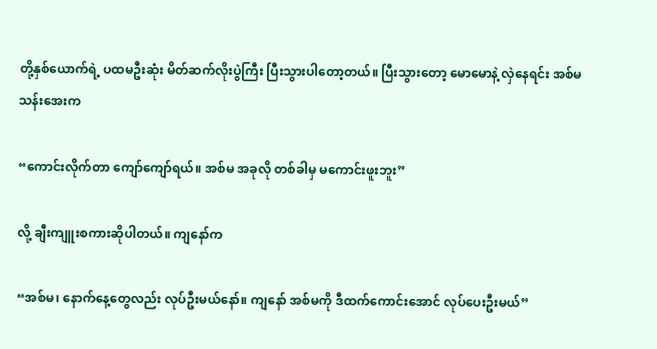တို့နှစ်ယောက်ရဲ့ ပထမဦးဆုံး မိတ်ဆက်လိုးပွဲကြီး ပြီးသွားပါတော့တယ်။ ပြီးသွားတော့ မောမောနဲ့ လှဲနေရင်း အစ်မသန်းအေးက

“ကောင်းလိုက်တာ ကျော်ကျော်ရယ်။ အစ်မ အခုလို တစ်ခါမှ မကောင်းဖူးဘူး”

လို့ ချီးကျူးစကားဆိုပါတယ်။ ကျနော်က

“အစ်မ၊ နောက်နေ့တွေလည်း လုပ်ဦးမယ်နော်။ ကျနော် အစ်မကို ဒီထက်ကောင်းအောင် လုပ်ပေးဦးမယ်”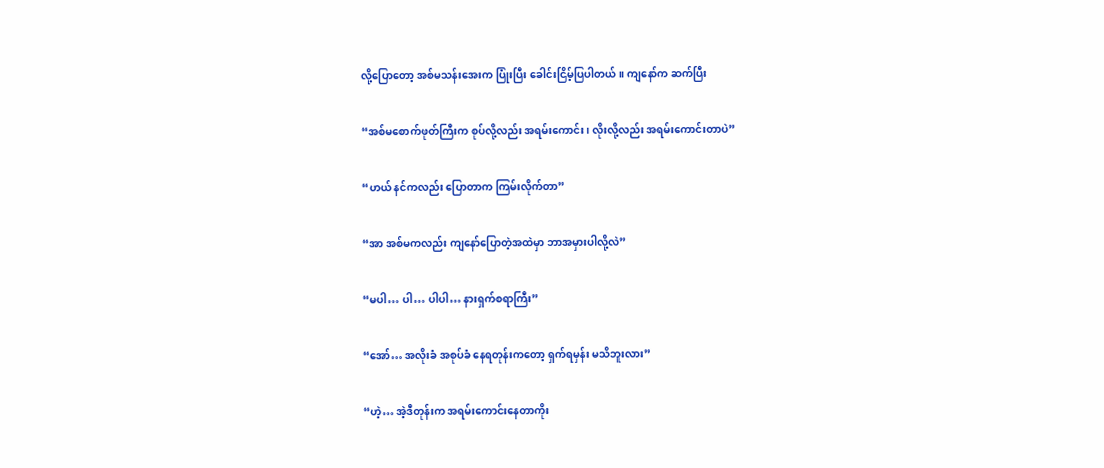လို့ပြောတော့ အစ်မသန်းအေးက ပြုံးပြီး ခေါင်းငြိမ့်ပြပါတယ်။ ကျနော်က ဆက်ပြီး

“အစ်မစောက်ဖုတ်ကြီးက စုပ်လို့လည်း အရမ်းကောင်း၊ လိုးလို့လည်း အရမ်းကောင်းတာပဲ”

“ဟယ် နင်ကလည်း ပြောတာက ကြမ်းလိုက်တာ”

“အာ အစ်မကလည်း ကျနော်ပြောတဲ့အထဲမှာ ဘာအမှားပါလို့လဲ”

“မပါ… ပါ… ပါပါ… နားရှက်စရာကြီး”

“အော်… အလိုးခံ အစုပ်ခံ နေရတုန်းကတော့ ရှက်ရမှန်း မသိဘူးလား”

“ဟဲ့… အဲ့ဒီတုန်းက အရမ်းကောင်းနေတာကိုး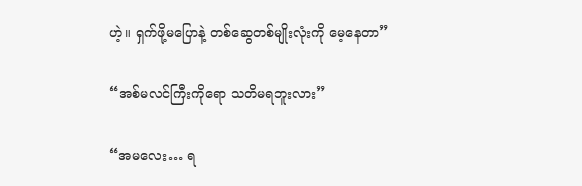ဟဲ့။ ရှက်ဖို့မပြောနဲ့ တစ်ဆွေတစ်မျိုးလုံးကို မေ့နေတာ”

“အစ်မလင်ကြီးကိုရော သတိမရဘူးလား”

“အမလေး… ရ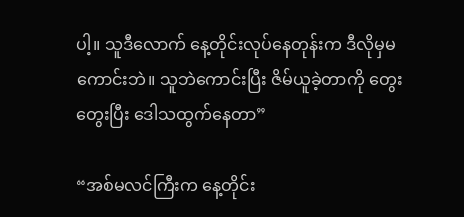ပါ့။ သူဒီလောက် နေ့တိုင်းလုပ်နေတုန်းက ဒီလိုမှမကောင်းဘဲ။ သူဘဲကောင်းပြီး ဇိမ်ယူခဲ့တာကို တွေးတွေးပြီး ဒေါသထွက်နေတာ”

“အစ်မလင်ကြီးက နေ့တိုင်း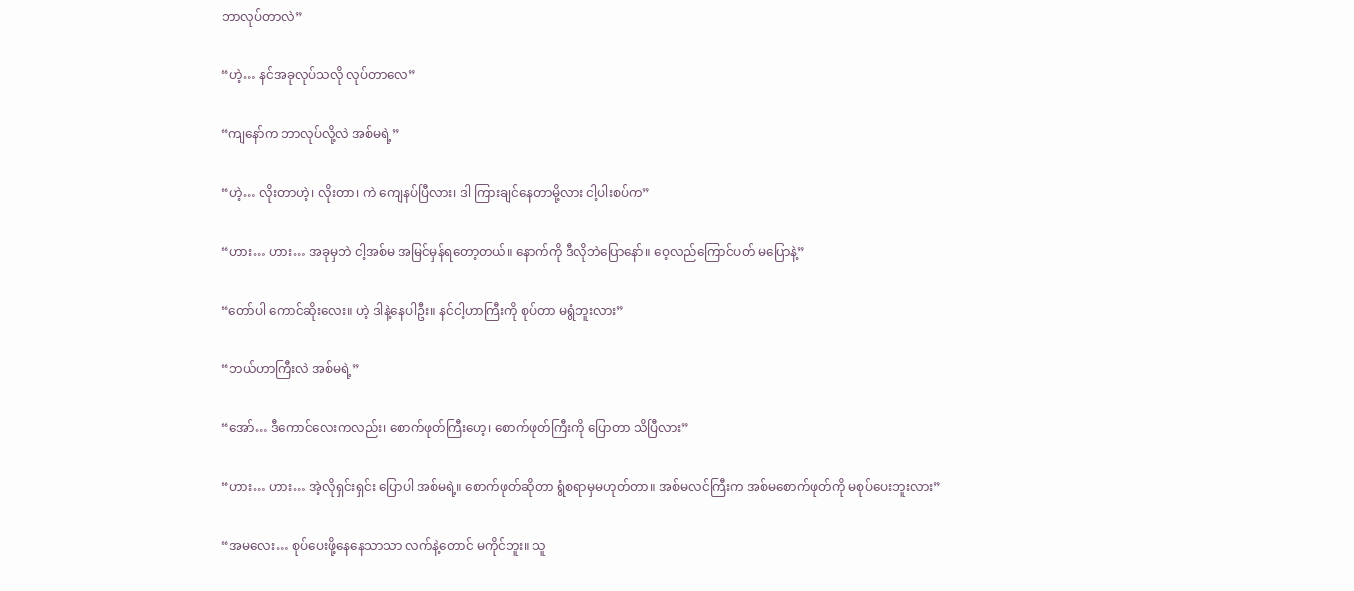ဘာလုပ်တာလဲ”

“ဟဲ့… နင်အခုလုပ်သလို လုပ်တာလေ”

“ကျနော်က ဘာလုပ်လို့လဲ အစ်မရဲ့”

“ဟဲ့… လိုးတာဟဲ့၊ လိုးတာ၊ ကဲ ကျေနပ်ပြီလား၊ ဒါ ကြားချင်နေတာမို့လား ငါ့ပါးစပ်က”

“ဟား… ဟား… အခုမှဘဲ ငါ့အစ်မ အမြင်မှန်ရတော့တယ်။ နောက်ကို ဒီလိုဘဲပြောနော်။ ဝေ့လည်ကြောင်ပတ် မပြောနဲ့”

“တော်ပါ ကောင်ဆိုးလေး။ ဟဲ့ ဒါနဲ့နေပါဦး။ နင်ငါ့ဟာကြီးကို စုပ်တာ မရွံဘူးလား”

“ဘယ်ဟာကြီးလဲ အစ်မရဲ့”

“အော်… ဒီကောင်လေးကလည်း၊ စောက်ဖုတ်ကြီးဟေ့၊ စောက်ဖုတ်ကြီးကို ပြောတာ သိပြီလား”

“ဟား… ဟား… အဲ့လိုရှင်းရှင်း ပြောပါ အစ်မရဲ့။ စောက်ဖုတ်ဆိုတာ ရွံစရာမှမဟုတ်တာ။ အစ်မလင်ကြီးက အစ်မစောက်ဖုတ်ကို မစုပ်ပေးဘူးလား”

“အမလေး… စုပ်ပေးဖို့နေနေသာသာ လက်နဲ့တောင် မကိုင်ဘူး။ သူ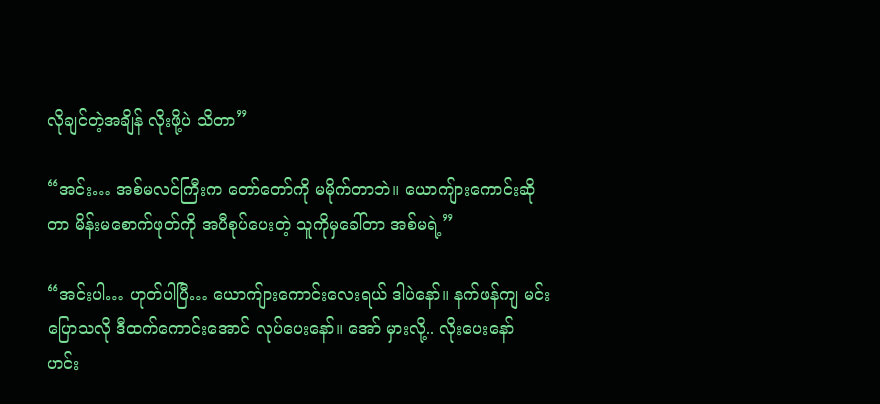လိုချင်တဲ့အချိန် လိုးဖို့ပဲ သိတာ”

“အင်း… အစ်မလင်ကြီးက တော်တော်ကို မမိုက်တာဘဲ။ ယောကျ်ားကောင်းဆိုတာ မိန်းမစောက်ဖုတ်ကို အပီစုပ်ပေးတဲ့ သူကိုမှခေါ်တာ အစ်မရဲ့”

“အင်းပါ… ဟုတ်ပါပြီ… ယောကျ်ားကောင်းလေးရယ် ဒါပဲနော်။ နက်ဖန်ကျ မင်းပြောသလို ဒီထက်ကောင်းအောင် လုပ်ပေးနော်။ အော် မှားလို့.. လိုးပေးနော် ဟင်း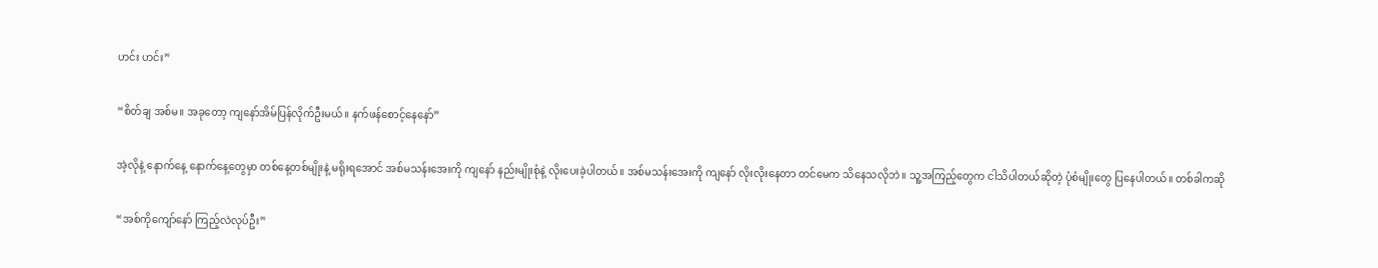ဟင်း ဟင်း”

“စိတ်ချ အစ်မ။ အခုတော့ ကျနော်အိမ်ပြန်လိုက်ဦးမယ်။ နက်ဖန်စောင့်နေနော်”

အဲ့လိုနဲ့ နောက်နေ့ နောက်နေ့တွေမှာ တစ်နေ့တစ်မျိုးနဲ့ မရိုးရအောင် အစ်မသန်းအေးကို ကျနော် နည်းမျိုးစုံနဲ့ လိုးပေးခဲ့ပါတယ်။ အစ်မသန်းအေးကို ကျနော် လိုးလိုးနေတာ တင်မေက သိနေသလိုဘဲ။ သူ့အကြည့်တွေက ငါသိပါတယ်ဆိုတဲ့ ပုံစံမျိုးတွေ ပြနေပါတယ်။ တစ်ခါကဆို

“အစ်ကိုကျော်နော် ကြည့်လဲလုပ်ဦး”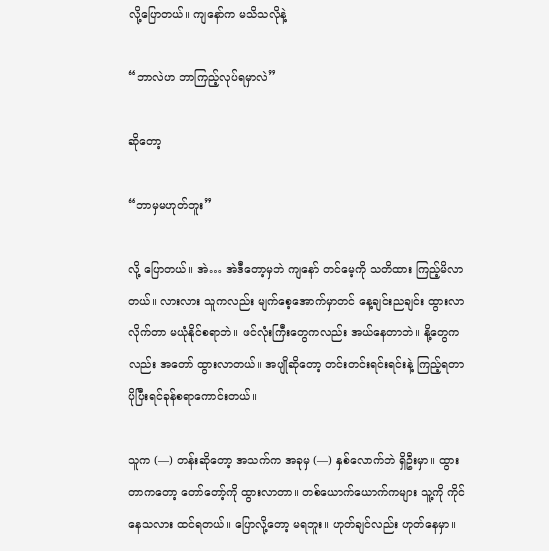လို့ပြောတယ်။ ကျနော်က မသိသလိုနဲ့

“ဘာလဲဟ ဘာကြည့်လုပ်ရမှာလဲ”

ဆိုတော့

“ဘာမှမဟုတ်ဘူး”

လို့ ပြောတယ်။ အဲ… အဲဒီတော့မှဘဲ ကျနော် တင်မေ့ကို သတိထား ကြည့်မိလာတယ်။ လားလား သူကလည်း မျက်စေ့အောက်မှာတင် နေ့ချင်းညချင်း ထွားလာလိုက်တာ မယုံနိုင်စရာဘဲ။ ဖင်လုံးကြီးတွေကလည်း အယ်နေတာဘဲ။ နို့တွေကလည်း အတော် ထွားလာတယ်။ အပျိုဆိုတော့ တင်းတင်းရင်းရင်းနဲ့ ကြည့်ရတာ ပိုပြီးရင်ခုန်စရာကောင်းတယ်။

သူက (—) တန်းဆိုတော့ အသက်က အခုမှ (—) နှစ်လောက်ဘဲ ရှိဦးမှာ။ ထွားတာကတော့ တော်တော့်ကို ထွားလာတာ။ တစ်ယောက်ယောက်ကများ သူ့ကို ကိုင်နေသလား ထင်ရတယ်။ ပြောလို့တော့ မရဘူး။ ဟုတ်ချင်လည်း ဟုတ်နေမှာ။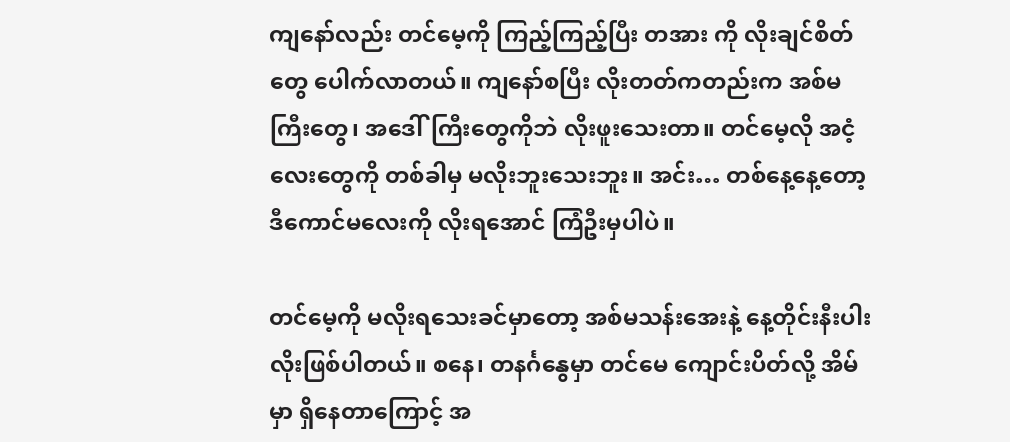ကျနော်လည်း တင်မေ့ကို ကြည့်ကြည့်ပြီး တအား ကို လိုးချင်စိတ်တွေ ပေါက်လာတယ်။ ကျနော်စပြီး လိုးတတ်ကတည်းက အစ်မကြီးတွေ၊ အဒေါ်ကြီးတွေကိုဘဲ လိုးဖူးသေးတာ။ တင်မေ့လို အငံ့လေးတွေကို တစ်ခါမှ မလိုးဘူးသေးဘူး။ အင်း… တစ်နေ့နေ့တော့ ဒီကောင်မလေးကို လိုးရအောင် ကြံဦးမှပါပဲ။

တင်မေ့ကို မလိုးရသေးခင်မှာတော့ အစ်မသန်းအေးနဲ့ နေ့တိုင်းနီးပါး လိုးဖြစ်ပါတယ်။ စနေ၊ တနင်္ဂနွေမှာ တင်မေ ကျောင်းပိတ်လို့ အိမ်မှာ ရှိနေတာကြောင့် အ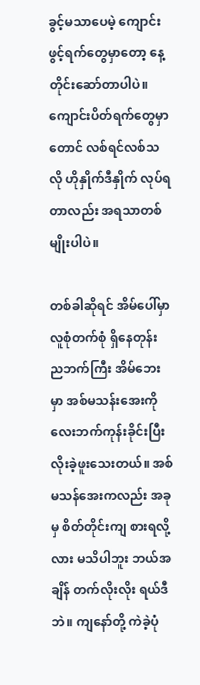ခွင့်မသာပေမဲ့ ကျောင်းဖွင့်ရက်တွေမှာတော့ နေ့တိုင်းဆော်တာပါပဲ။ ကျောင်းပိတ်ရက်တွေမှာတောင် လစ်ရင်လစ်သလို ဟိုနှိုက်ဒီနှိုက် လုပ်ရတာလည်း အရသာတစ်မျိုးပါပဲ။

တစ်ခါဆိုရင် အိမ်ပေါ်မှာ လူစုံတက်စုံ ရှိနေတုန်း ညဘက်ကြီး အိမ်ဘေးမှာ အစ်မသန်းအေးကို လေးဘက်ကုန်းခိုင်းပြီး လိုးခဲ့ဖူးသေးတယ်။ အစ်မသန်အေးကလည်း အခုမှ စိတ်တိုင်းကျ စားရလို့လား မသိပါဘူး ဘယ်အချိန် တက်လိုးလိုး ရယ်ဒီဘဲ။ ကျနော်တို့ ကဲခဲ့ပုံ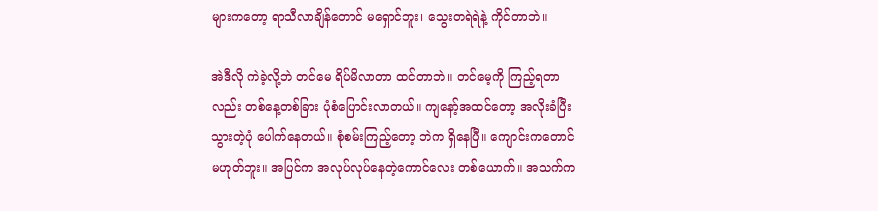များကတော့ ရာသီလာချိန်တောင် မရှောင်ဘူး၊ သွေးတရဲရဲနဲ့ ကိုင်တာဘဲ။

အဲဒီလို ကဲခဲ့လို့ဘဲ တင်မေ ရိပ်မိလာတာ ထင်တာဘဲ။ တင်မေ့ကို ကြည့်ရတာလည်း တစ်နေ့တစ်ခြား ပုံစံပြောင်းလာတယ်။ ကျနော့်အထင်တော့ အလိုးခံပြီးသွားတဲ့ပုံ ပေါက်နေတယ်။ စုံစမ်းကြည့်တော့ ဘဲက ရှိနေပြီ။ ကျောင်းကတောင် မဟုတ်ဘူး။ အပြင်က အလုပ်လုပ်နေတဲ့ကောင်လေး တစ်ယောက်။ အသက်က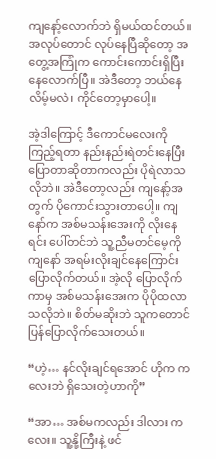ကျနော့်လောက်ဘဲ ရှိမယ်ထင်တယ်။ အလုပ်တောင် လုပ်နေပြီဆိုတော့ အတွေ့အကြုံက ကောင်းကောင်းရှိပြီး နေလောက်ပြီ။ အဲဒီတော့ ဘယ်နေလိမ့်မလဲ၊ ကိုင်တော့မှာပေါ့။

အဲ့ဒါကြောင့် ဒီကောင်မလေးကို ကြည့်ရတာ နည်းနည်းရဲတင်းနေပြီး ပြောတာဆိုတာကလည်း ပိုရဲလာသလိုဘဲ။ အဲဒီတော့လည်း ကျနော့်အတွက် ပိုကောင်းသွားတာပေါ့။ ကျနော်က အစ်မသန်းအေးကို လိုးနေရင်း ပေါ်တင်ဘဲ သူ့ညီမတင်မေ့ကို ကျနော် အရမ်းလိုးချင်နေကြောင်း ပြောလိုက်တယ်။ အဲ့လို ပြောလိုက်ကာမှ အစ်မသန်းအေးက ပိုပိုထလာသလိုဘဲ။ စိတ်မဆိုးဘဲ သူကတောင် ပြန်ပြောလိုက်သေးတယ်။

“ဟဲ့… နင်လိုးချင်ရအောင် ဟိုက ကလေးဘဲ ရှိသေးတဲ့ဟာကို”

“အာ… အစ်မကလည်း ဒါလား ကလေး။ သူ့နို့ကြီးနဲ့ ဖင်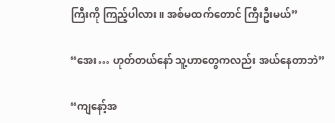ကြီးကို ကြည့်ပါလား။ အစ်မထက်တောင် ကြီးဦးမယ်”

“အေး… ဟုတ်တယ်နော် သူ့ဟာတွေကလည်း အယ်နေတာဘဲ”

“ကျနော့်အ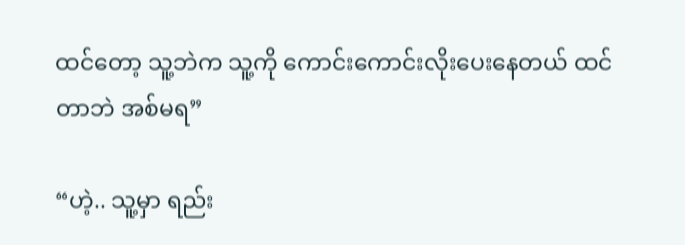ထင်တော့ သူ့ဘဲက သူ့ကို ကောင်းကောင်းလိုးပေးနေတယ် ထင်တာဘဲ အစ်မရ”

“ဟဲ့.. သူ့မှာ ရည်း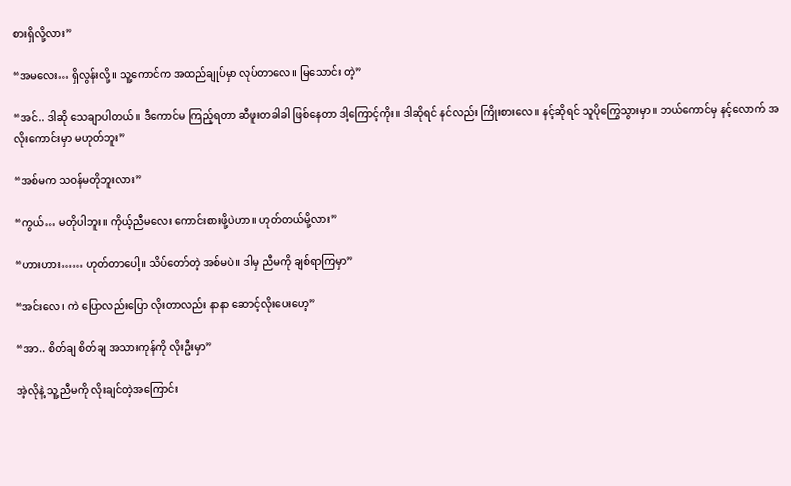စားရှိလို့လား”

“အမလေး… ရှိလွန်းလို့။ သူ့ကောင်က အထည်ချုပ်မှာ လုပ်တာလေ။ မြသောင်း တဲ့”

“အင်.. ဒါဆို သေချာပါတယ်။ ဒီကောင်မ ကြည့်ရတာ ဆီဖူးတခါခါ ဖြစ်နေတာ ဒါ့ကြောင့်ကိုး။ ဒါဆိုရင် နင်လည်း ကြိုးစားလေ။ နင့်ဆိုရင် သူပိုကြွေသွားမှာ။ ဘယ်ကောင်မှ နင့်လောက် အလိုးကောင်းမှာ မဟုတ်ဘူး”

“အစ်မက သဝန်မတိုဘူးလား”

“ကွယ်… မတိုပါဘူး။ ကိုယ့်ညီမလေး ကောင်းစားဖို့ပဲဟာ။ ဟုတ်တယ်မို့လား”

“ဟားဟား…… ဟုတ်တာပေါ့။ သိပ်တော်တဲ့ အစ်မပဲ။ ဒါမှ ညီမကို ချစ်ရာကြမှာ”

“အင်းလေ၊ ကဲ ပြောလည်းပြော လိုးတာလည်း နာနာ ဆောင့်လိုးပေးဟေ့”

“အာ.. စိတ်ချ စိတ်ချ အသားကုန်ကို လိုးဦးမှာ”

အဲ့လိုနဲ့ သူ့ညီမကို လိုးချင်တဲ့အကြောင်း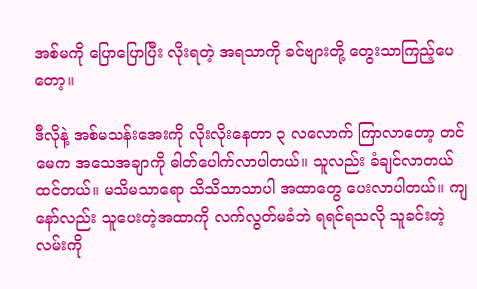အစ်မကို ပြောပြောပြီး လိုးရတဲ့ အရသာကို ခင်ဗျားတို့ တွေးသာကြည့်ပေတော့။

ဒီလိုနဲ့ အစ်မသန်းအေးကို လိုးလိုးနေတာ ၃ လလောက် ကြာလာတော့ တင်မေက အသေအချာကို ဓါတ်ပေါက်လာပါတယ်။ သူလည်း ခံချင်လာတယ်ထင်တယ်။ မသိမသာရော သိသိသာသာပါ အထာတွေ ပေးလာပါတယ်။ ကျနော်လည်း သူပေးတဲ့အထာကို လက်လွတ်မခံဘဲ ရရင်ရသလို သူခင်းတဲ့လမ်းကို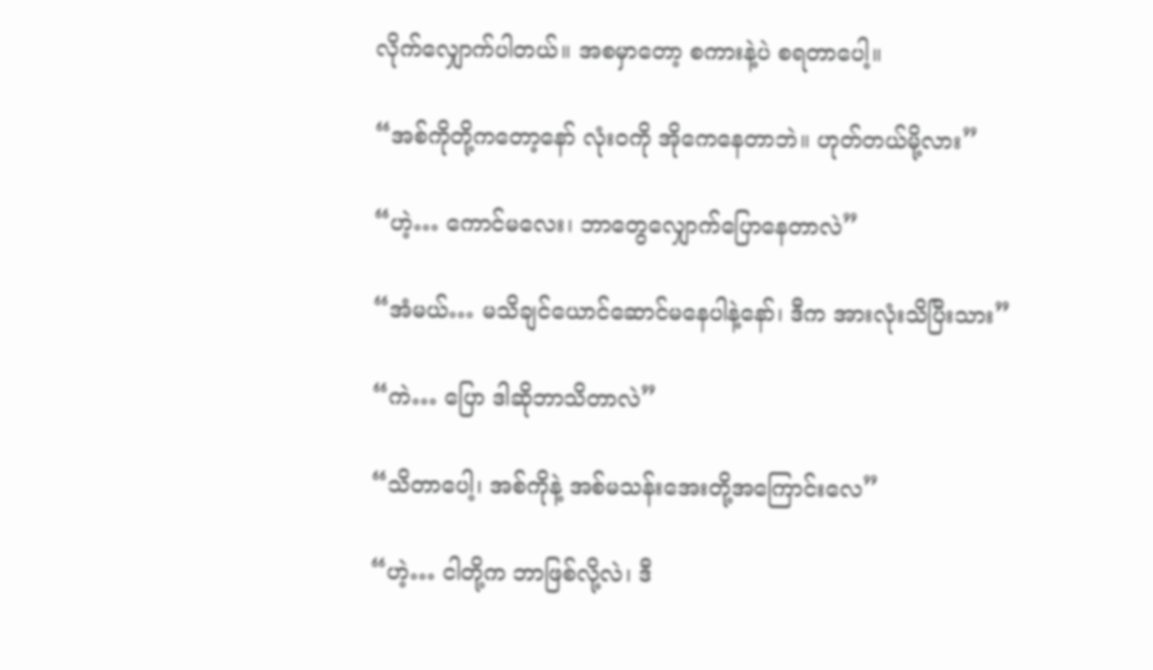လိုက်လျှောက်ပါတယ်။ အစမှာတော့ စကားနဲ့ပဲ စရတာပေါ့။

“အစ်ကိုတို့ကတော့နော် လုံးဝကို အိုကေနေတာဘဲ။ ဟုတ်တယ်မို့လား”

“ဟဲ့… ကောင်မလေး၊ ဘာတွေလျှောက်ပြောနေတာလဲ”

“အံမယ်… မသိချင်ယောင်ဆောင်မနေပါနဲ့နော်၊ ဒီက အားလုံးသိပြီးသား”

“ကဲ… ပြော ဒါဆိုဘာသိတာလဲ”

“သိတာပေါ့၊ အစ်ကိုနဲ့ အစ်မသန်းအေးတို့အကြောင်းလေ”

“ဟဲ့… ငါတို့က ဘာဖြစ်လို့လဲ၊ ဒီ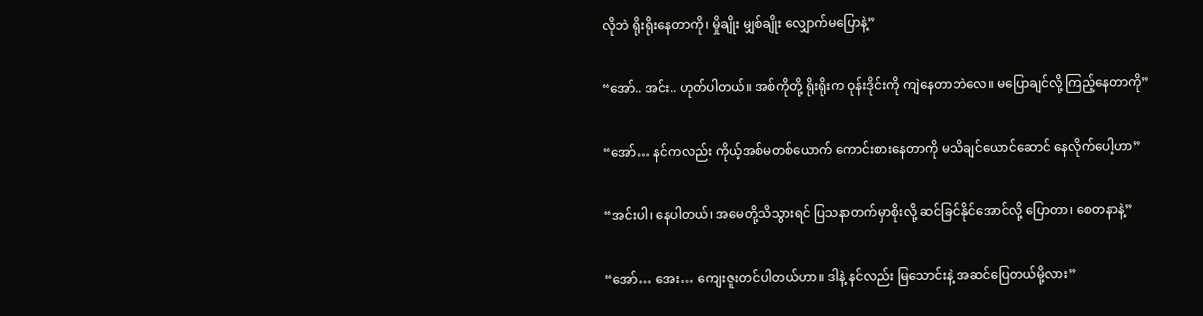လိုဘဲ ရိုးရိုးနေတာကို၊ မှိုချိုး မျှစ်ချိုး လျှောက်မပြောနဲ့”

“အော်.. အင်း.. ဟုတ်ပါတယ်။ အစ်ကိုတို့ ရိုးရိုးက ဝုန်းဒိုင်းကို ကျဲနေတာဘဲလေ။ မပြောချင်လို့ ကြည့်နေတာကို”

“အော်… နင်ကလည်း ကိုယ့်အစ်မတစ်ယောက် ကောင်းစားနေတာကို မသိချင်ယောင်ဆောင် နေလိုက်ပေါ့ဟာ”

“အင်းပါ၊ နေပါတယ်၊ အမေတို့သိသွားရင် ပြသနာတက်မှာစိုးလို့ ဆင်ခြင်နိုင်အောင်လို့ ပြောတာ၊ စေတနာနဲ့”

“အော်… အေး… ကျေးဇူးတင်ပါတယ်ဟာ။ ဒါနဲ့ နင်လည်း မြသောင်းနဲ့ အဆင်ပြေတယ်မို့လား”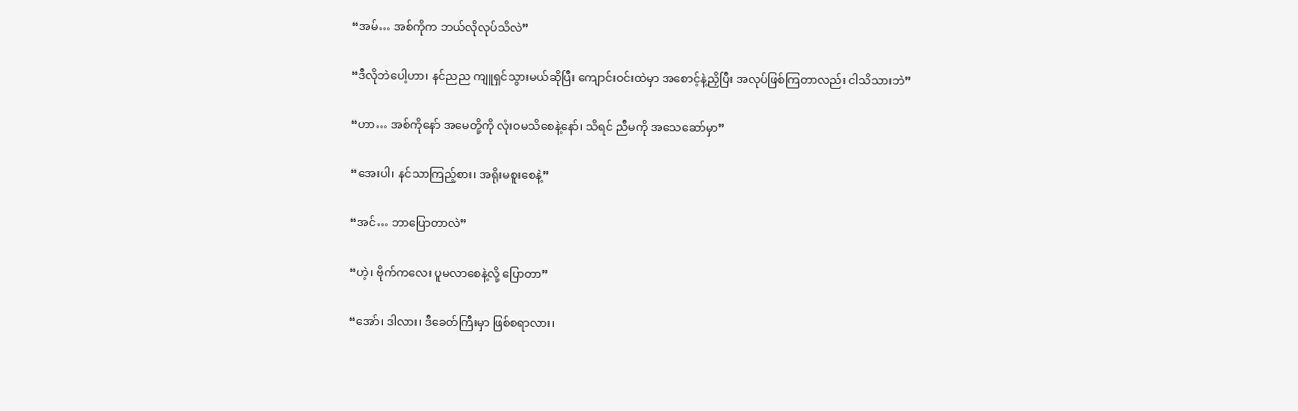“အမ်… အစ်ကိုက ဘယ်လိုလုပ်သိလဲ”

“ဒီလိုဘဲပေါ့ဟာ၊ နင်ညည ကျူရှင်သွားမယ်ဆိုပြီး ကျောင်းဝင်းထဲမှာ အစောင့်နဲ့ညှိပြီး အလုပ်ဖြစ်ကြတာလည်း ငါသိသားဘဲ”

“ဟာ… အစ်ကိုနော် အမေတို့ကို လုံးဝမသိစေနဲ့နော်၊ သိရင် ညီမကို အသေဆော်မှာ”

“အေးပါ၊ နင်သာကြည့်စား၊ အရိုးမစူးစေနဲ့”

“အင်… ဘာပြောတာလဲ”

“ဟဲ့၊ ဗိုက်ကလေး ပူမလာစေနဲ့လို့ ပြောတာ”

“အော်၊ ဒါလား၊ ဒီခေတ်ကြီးမှာ ဖြစ်စရာလား၊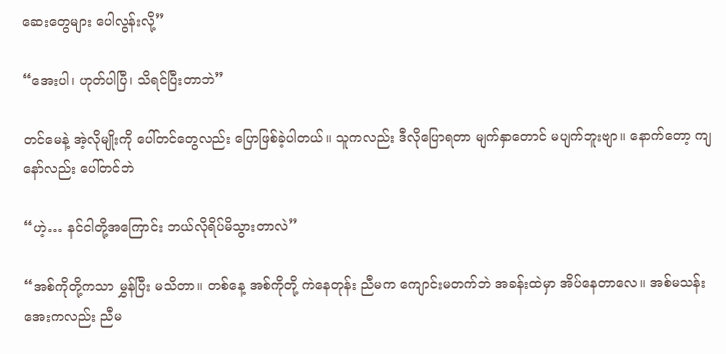ဆေးတွေများ ပေါလွန်းလို့”

“အေးပါ၊ ဟုတ်ပါပြီ၊ သိရင်ပြီးတာဘဲ”

တင်မေနဲ့ အဲ့လိုမျိုးကို ပေါ်တင်တွေလည်း ပြောဖြစ်ခဲ့ပါတယ်။ သူကလည်း ဒီလိုပြောရတာ မျက်နှာတောင် မပျက်ဘူးဗျာ။ နောက်တော့ ကျနော်လည်း ပေါ်တင်ဘဲ

“ဟဲ့… နင်ငါတို့အကြောင်း ဘယ်လိုရိပ်မိသွားတာလဲ”

“အစ်ကိုတို့ကသာ မွှန်ပြီး မသိတာ။ တစ်နေ့ အစ်ကိုတို့ ကဲနေတုန်း ညီမက ကျောင်းမတက်ဘဲ အခန်းထဲမှာ အိပ်နေတာလေ။ အစ်မသန်းအေးကလည်း ညီမ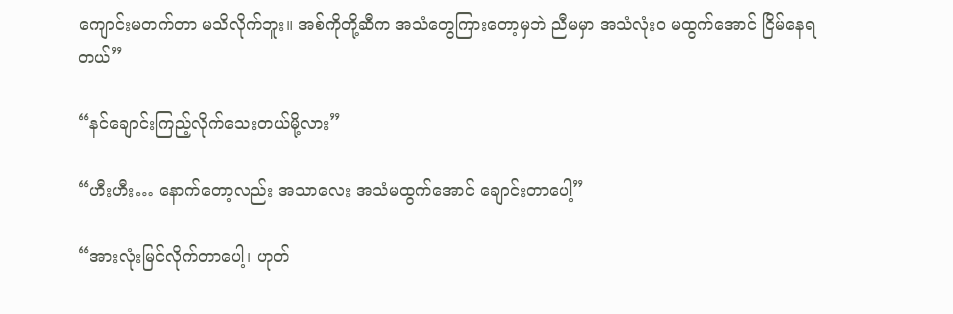ကျောင်းမတက်တာ မသိလိုက်ဘူး။ အစ်ကိုတို့ဆီက အသံတွေကြားတော့မှဘဲ ညီမမှာ အသံလုံး၀ မထွက်အောင် ငြိမ်နေရတယ်”

“နင်ချောင်းကြည့်လိုက်သေးတယ်မို့လား”

“ဟီးဟီး… နောက်တော့လည်း အသာလေး အသံမထွက်အောင် ချောင်းတာပေါ့”

“အားလုံးမြင်လိုက်တာပေါ့၊ ဟုတ်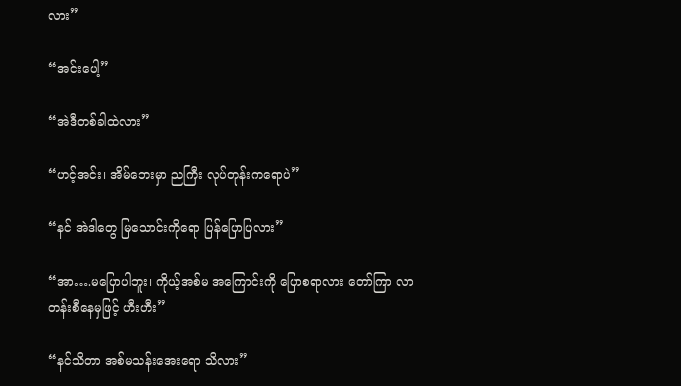လား”

“အင်းပေါ့”

“အဲဒီတစ်ခါထဲလား”

“ဟင့်အင်း၊ အိမ်ဘေးမှာ ညကြီး လုပ်တုန်းကရောပဲ”

“နင် အဲဒါတွေ မြသောင်းကိုရော ပြန်ပြောပြလား”

“အာ….မပြောပါဘူး၊ ကိုယ့်အစ်မ အကြောင်းကို ပြောစရာလား တော်ကြာ လာတန်းစီနေမှဖြင့် ဟီးဟီး”

“နင်သိတာ အစ်မသန်းအေးရော သိလား”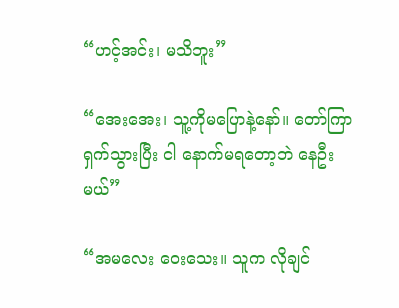“ဟင့်အင်း၊ မသိဘူး”

“အေးအေး၊ သူ့ကိုမပြောနဲ့နော်။ တော်ကြာ ရှက်သွားပြီး ငါ နောက်မရတော့ဘဲ နေဦးမယ်”

“အမလေး ဝေးသေး။ သူက လိုချင်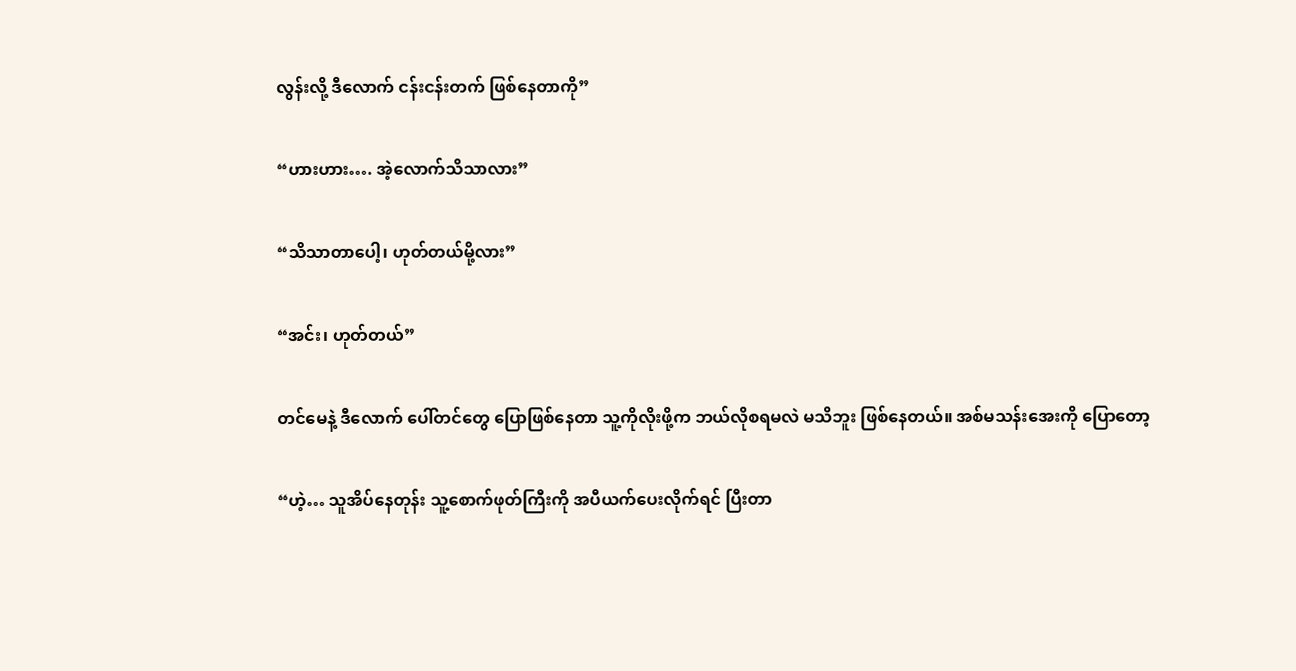လွန်းလို့ ဒီလောက် ငန်းငန်းတက် ဖြစ်နေတာကို”

“ဟားဟား…. အဲ့လောက်သိသာလား”

“သိသာတာပေါ့၊ ဟုတ်တယ်မို့လား”

“အင်း၊ ဟုတ်တယ်”

တင်မေနဲ့ ဒီလောက် ပေါ်တင်တွေ ပြောဖြစ်နေတာ သူ့ကိုလိုးဖို့က ဘယ်လိုစရမလဲ မသိဘူး ဖြစ်နေတယ်။ အစ်မသန်းအေးကို ပြောတော့

“ဟဲ့… သူအိပ်နေတုန်း သူ့စောက်ဖုတ်ကြီးကို အပီယက်ပေးလိုက်ရင် ပြီးတာ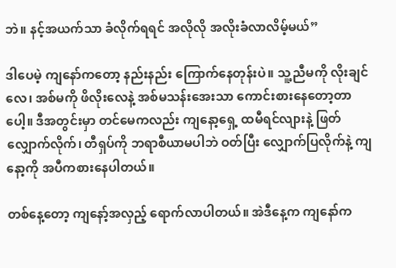ဘဲ။ နင့်အယက်သာ ခံလိုက်ရရင် အလိုလို အလိုးခံလာလိမ့်မယ်”

ဒါပေမဲ့ ကျနော်ကတော့ နည်းနည်း ကြောက်နေတုန်းပဲ။ သူ့ညီမကို လိုးချင်လေ၊ အစ်မကို ဖိလိုးလေနဲ့ အစ်မသန်းအေးသာ ကောင်းစားနေတော့တာ ပေါ့။ ဒီအတွင်းမှာ တင်မေကလည်း ကျနော့ရှေ့ ထမီရင်လျားနဲ့ ဖြတ်လျှောက်လိုက်၊ တီရှပ်ကို ဘရာစီယာမပါဘဲ ဝတ်ပြီး လျှောက်ပြလိုက်နဲ့ ကျနော့ကို အပီကစားနေပါတယ်။

တစ်နေ့တော့ ကျနော့်အလှည့် ရောက်လာပါတယ်။ အဲဒီနေ့က ကျနော်က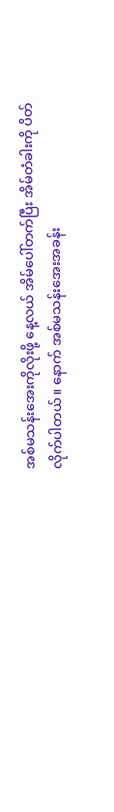အစ်မသန်းအေးကိုလိုးဖို့ နေ့လယ် အိမ်ပေါ်တက်ပြီး အိမ်တံခါးကို ပိတ်လိုက်ပါတယ်။ နောက် အစ်မသန်းအေးအခန်း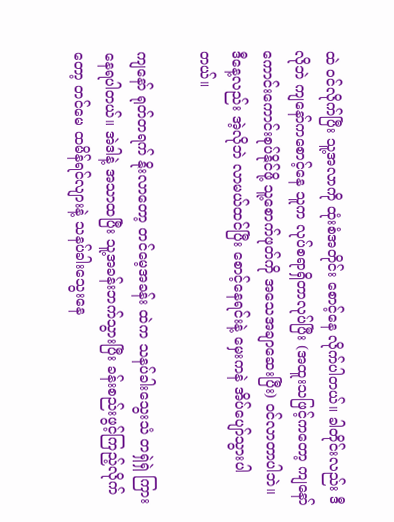ထဲ ဝင်လိုက်ပြီး သူ့အလာကို ထုံးစံအတိုင်း စောင့်နေ လိုက်ပါတယ်။ ခါတိုင်းလည်း ဒီလိုဘဲ ကျနော်ကစောင့်နေ သူက လုပ်စရာရှိတာလုပ်ပြီး (အထူးသဖြင့်ကတော့ ကျနော် ကောင်းကောင်းစုပ်နိုင်ဖို့ သူ့စောက်ဖုတ်ကို အသေအချာဆေးပြီး) ဝင်လာတာပါဘဲ။ ဒီနေ့လည်း အဲ့လိုဘဲ လာမယ်ထင်ပြီး စောင့်နေရင်းနဲ့ မှေးကနဲ အိပ်ပျော်သွားပါတယ်။

ကျနော် ရုတ်တရက် နိုးလာတော့ တင်မေ့အခန်း ထဲက သနပ်ခါးသွေးသံ တရှဲရှဲ ကြားနေရပါတယ်။ အဲဒါနဲ့ အသာထပြီး သူ့အခန်းဘက်သွားပြီး ခန်းစည်းဖွင့်ကြည့်လိုက်တော့ တင်မေ ထမိန်ရင်လျားနဲ့ သနပ်ခါးသွေးနေ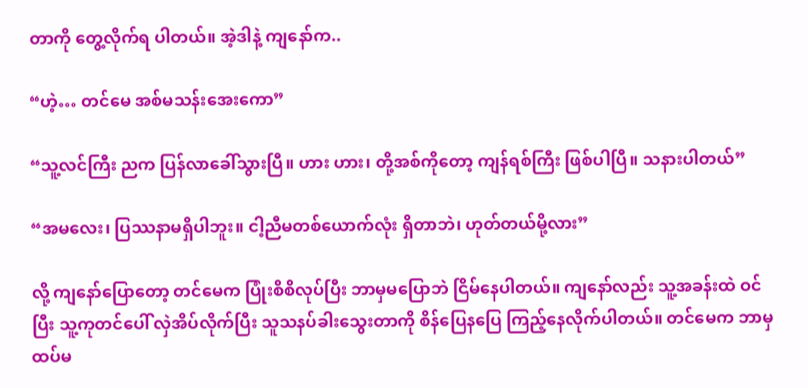တာကို တွေ့လိုက်ရ ပါတယ်။ အဲ့ဒါနဲ့ ကျနော်က..

“ဟဲ့… တင်မေ အစ်မသန်းအေးကော”

“သူ့လင်ကြီး ညက ပြန်လာခေါ်သွားပြီ။ ဟား ဟား၊ တို့အစ်ကိုတော့ ကျန်ရစ်ကြီး ဖြစ်ပါပြီ။ သနားပါတယ်”

“အမလေး၊ ပြဿနာမရှိပါဘူး။ ငါ့ညီမတစ်ယောက်လုံး ရှိတာဘဲ၊ ဟုတ်တယ်မို့လား”

လို့ ကျနော်ပြောတော့ တင်မေက ပြုံးစိစိလုပ်ပြီး ဘာမှမပြောဘဲ ငြိမ်နေပါတယ်။ ကျနော်လည်း သူ့အခန်းထဲ ဝင်ပြီး သူ့ကုတင်ပေါ် လှဲအိပ်လိုက်ပြီး သူသနပ်ခါးသွေးတာကို စိန်ပြေနပြေ ကြည့်နေလိုက်ပါတယ်။ တင်မေက ဘာမှထပ်မ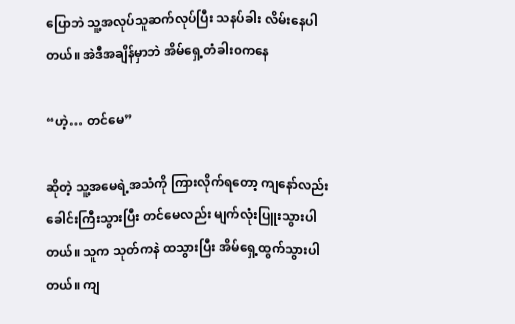ပြောဘဲ သူ့အလုပ်သူဆက်လုပ်ပြီး သနပ်ခါး လိမ်းနေပါတယ်။ အဲဒီအချိန်မှာဘဲ အိမ်ရှေ့တံခါး၀ကနေ

“ဟဲ့… တင်မေ”

ဆိုတဲ့ သူ့အမေရဲ့အသံကို ကြားလိုက်ရတော့ ကျနော်လည်း ခေါင်းကြီးသွားပြီး တင်မေလည်း မျက်လုံးပြူးသွားပါတယ်။ သူက သုတ်ကနဲ ထသွားပြီး အိမ်ရှေ့ထွက်သွားပါတယ်။ ကျ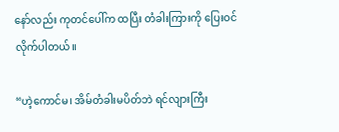နော်လည်း ကုတင်ပေါ်က ထပြီး တံခါးကြားကို ပြေးဝင်လိုက်ပါတယ်။

“ဟဲ့ကောင်မ၊ အိမ်တံခါးမပိတ်ဘဲ ရင်လျားကြီး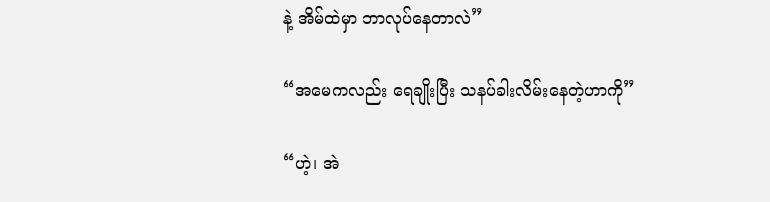နဲ့ အိမ်ထဲမှာ ဘာလုပ်နေတာလဲ”

“အမေကလည်း ရေချိုးပြီး သနပ်ခါးလိမ်းနေတဲ့ဟာကို”

“ဟဲ့၊ အဲ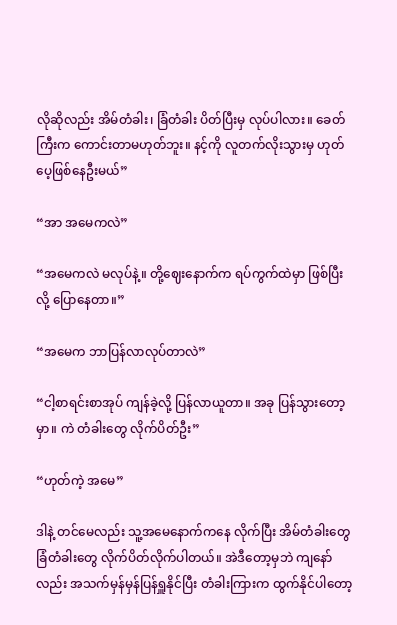လိုဆိုလည်း အိမ်တံခါး၊ ခြံတံခါး ပိတ်ပြီးမှ လုပ်ပါလား။ ခေတ်ကြီးက ကောင်းတာမဟုတ်ဘူး။ နင့်ကို လူတက်လိုးသွားမှ ဟုတ်ပေ့ဖြစ်နေဦးမယ်”

“အာ အမေကလဲ”

“အမေကလဲ မလုပ်နဲ့။ တို့ဈေးနောက်က ရပ်ကွက်ထဲမှာ ဖြစ်ပြီးလို့ ပြောနေတာ။”

“အမေက ဘာပြန်လာလုပ်တာလဲ”

“ငါ့စာရင်းစာအုပ် ကျန်ခဲ့လို့ ပြန်လာယူတာ။ အခု ပြန်သွားတော့မှာ။ ကဲ တံခါးတွေ လိုက်ပိတ်ဦး”

“ဟုတ်ကဲ့ အမေ”

ဒါနဲ့ တင်မေလည်း သူ့အမေနောက်ကနေ လိုက်ပြီး အိမ်တံခါးတွေ ခြံတံခါးတွေ လိုက်ပိတ်လိုက်ပါတယ်။ အဲဒီတော့မှဘဲ ကျနော်လည်း အသက်မှန်မှန်ပြန်ရှူနိုင်ပြီး တံခါးကြားက ထွက်နိုင်ပါတော့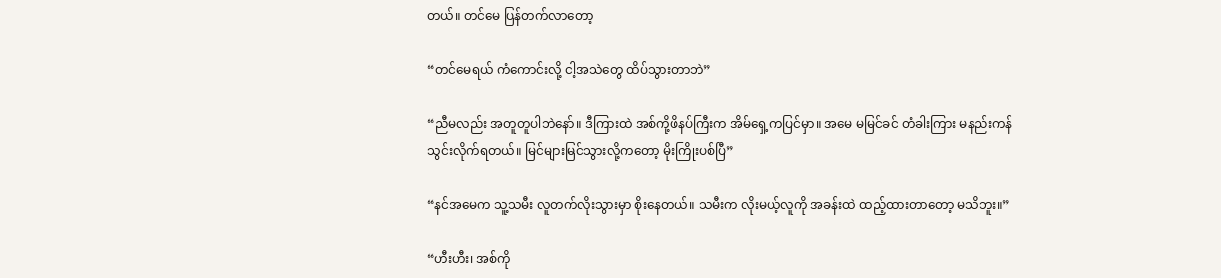တယ်။ တင်မေ ပြန်တက်လာတော့

“တင်မေရယ် ကံကောင်းလို့ ငါ့အသဲတွေ ထိပ်သွားတာဘဲ”

“ညီမလည်း အတူတူပါဘဲနော်။ ဒီကြားထဲ အစ်ကို့ဖိနပ်ကြီးက အိမ်ရှေ့ကပြင်မှာ။ အမေ မမြင်ခင် တံခါးကြား မနည်းကန်သွင်းလိုက်ရတယ်။ မြင်များမြင်သွားလို့ကတော့ မိုးကြိုးပစ်ပြီ”

“နင်အမေက သူ့သမီး လူတက်လိုးသွားမှာ စိုးနေတယ်။ သမီးက လိုးမယ့်လူကို အခန်းထဲ ထည့်ထားတာတော့ မသိဘူး။”

“ဟီးဟီး၊ အစ်ကို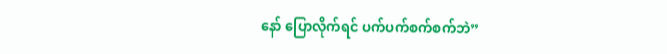နော် ပြောလိုက်ရင် ပက်ပက်စက်စက်ဘဲ”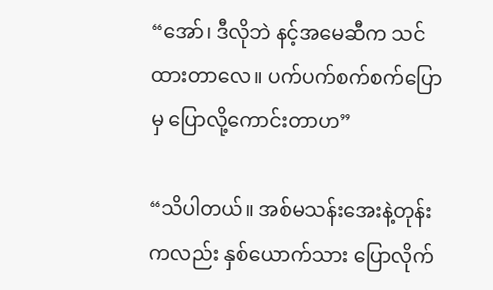“အော်၊ ဒီလိုဘဲ နင့်အမေဆီက သင်ထားတာလေ။ ပက်ပက်စက်စက်ပြောမှ ပြောလို့ကောင်းတာဟ”

“သိပါတယ်။ အစ်မသန်းအေးနဲ့တုန်းကလည်း နှစ်ယောက်သား ပြောလိုက်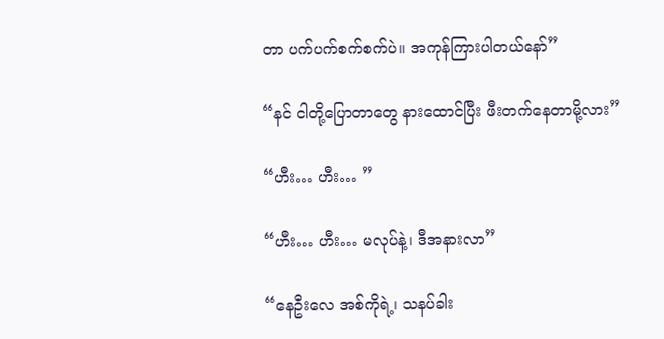တာ ပက်ပက်စက်စက်ပဲ။ အကုန်ကြားပါတယ်နော်”

“နင် ငါတို့ပြောတာတွေ နားထောင်ပြီး ဖီးတက်နေတာမို့လား”

“ဟီး… ဟီး… ”

“ဟီး… ဟီး… မလုပ်နဲ့၊ ဒီအနားလာ”

“နေဦးလေ အစ်ကိုရဲ့၊ သနပ်ခါး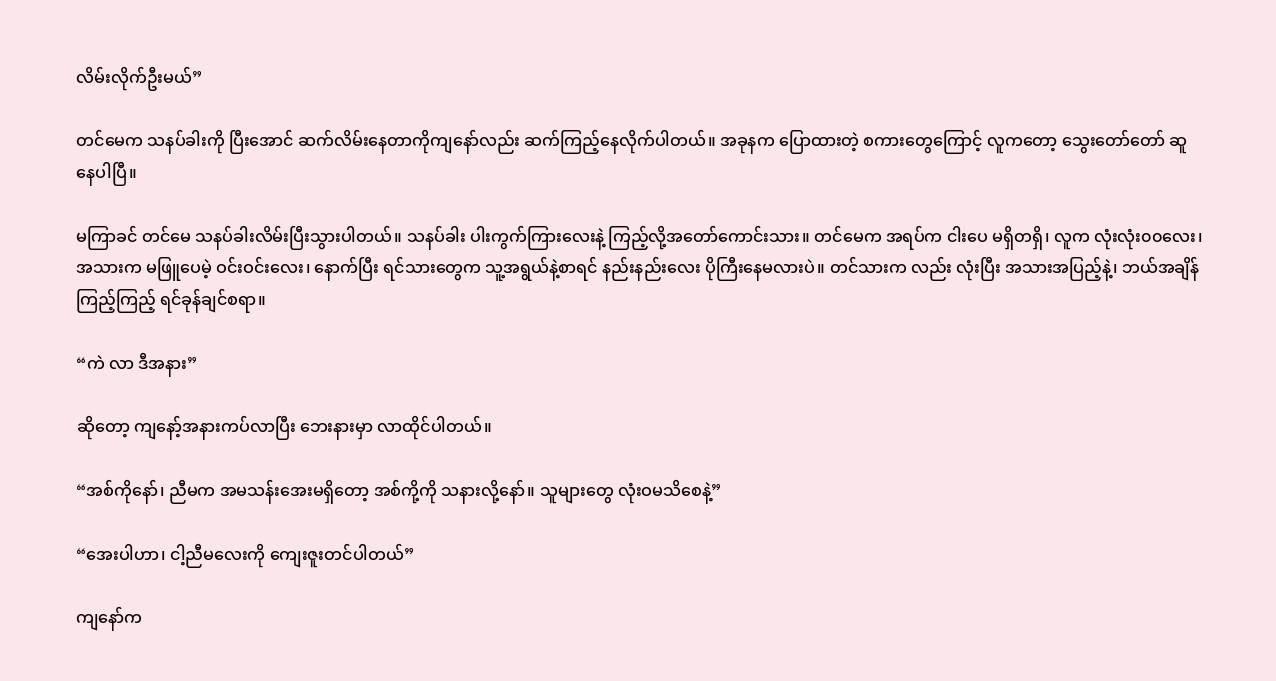လိမ်းလိုက်ဦးမယ်”

တင်မေက သနပ်ခါးကို ပြီးအောင် ဆက်လိမ်းနေတာကိုကျနော်လည်း ဆက်ကြည့်နေလိုက်ပါတယ်။ အခုနက ပြောထားတဲ့ စကားတွေကြောင့် လူကတော့ သွေးတော်တော် ဆူနေပါပြီ။

မကြာခင် တင်မေ သနပ်ခါးလိမ်းပြီးသွားပါတယ်။ သနပ်ခါး ပါးကွက်ကြားလေးနဲ့ ကြည့်လို့အတော်ကောင်းသား။ တင်မေက အရပ်က ငါးပေ မရှိတရှိ၊ လူက လုံးလုံး၀၀လေး၊ အသားက မဖြူပေမဲ့ ဝင်းဝင်းလေး၊ နောက်ပြီး ရင်သားတွေက သူ့အရွယ်နဲ့စာရင် နည်းနည်းလေး ပိုကြီးနေမလားပဲ။ တင်သားက လည်း လုံးပြီး အသားအပြည့်နဲ့၊ ဘယ်အချိန်ကြည့်ကြည့် ရင်ခုန်ချင်စရာ။

“ကဲ လာ ဒီအနား”

ဆိုတော့ ကျနော့်အနားကပ်လာပြီး ဘေးနားမှာ လာထိုင်ပါတယ်။

“အစ်ကိုနော်၊ ညီမက အမသန်းအေးမရှိတော့ အစ်ကို့ကို သနားလို့နော်။ သူများတွေ လုံးဝမသိစေနဲ့”

“အေးပါဟာ၊ ငါ့ညီမလေးကို ကျေးဇူးတင်ပါတယ်”

ကျနော်က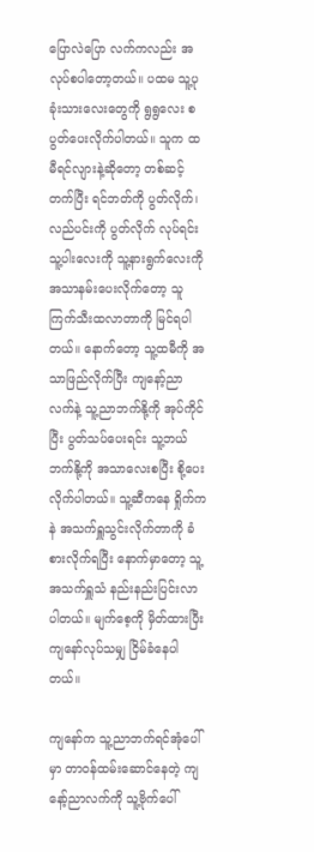ပြောလဲပြော လက်ကလည်း အလုပ်စပါတော့တယ်။ ပထမ သူ့ပုခုံးသားလေးတွေကို ရွရွလေး စပွတ်ပေးလိုက်ပါတယ်။ သူက ထမီရင်လျားနဲ့ဆိုတော့ တစ်ဆင့်တက်ပြီး ရင်ဘတ်ကို ပွတ်လိုက်၊ လည်ပင်းကို ပွတ်လိုက် လုပ်ရင်း သူ့ပါးလေးကို သူ့နားရွက်လေးကို အသာနမ်းပေးလိုက်တော့ သူကြက်သီးထလာတာကို မြင်ရပါတယ်။ နောက်တော့ သူ့ထမီကို အသာဖြည်လိုက်ပြီး ကျနော့်ညာလက်နဲ့ သူ့ညာဘက်နို့ကို အုပ်ကိုင်ပြီး ပွတ်သပ်ပေးရင်း သူ့ဘယ်ဘက်နို့ကို အသာလေးစပြီး စို့ပေးလိုက်ပါတယ်။ သူ့ဆီကနေ ရှိုက်ကနဲ အသက်ရှူသွင်းလိုက်တာကို ခံစားလိုက်ရပြီး နောက်မှာတော့ သူ့အသက်ရှူသံ နည်းနည်းပြင်းလာပါတယ်။ မျက်စေ့ကို မှိတ်ထားပြီး ကျနော်လုပ်သမျှ ငြိမ်ခံနေပါတယ်။

ကျနော်က သူ့ညာဘက်ရင်အုံပေါ်မှာ တာဝန်ထမ်းဆောင်နေတဲ့ ကျနော့်ညာလက်ကို သူ့ဗိုက်ပေါ်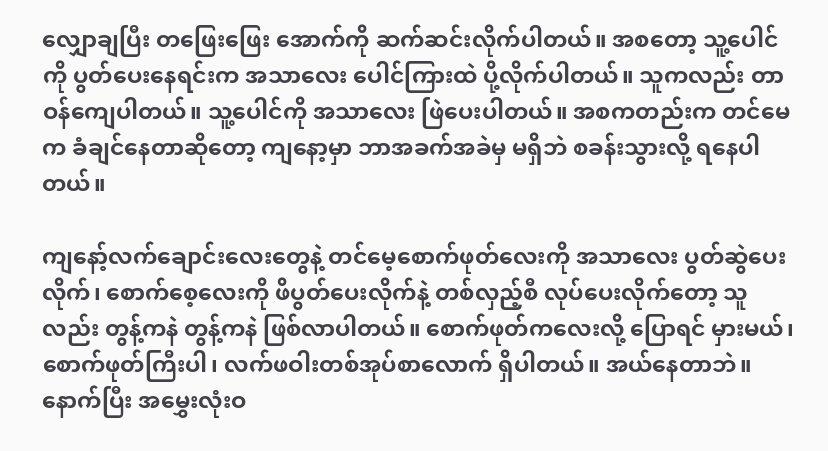လျှောချပြီး တဖြေးဖြေး အောက်ကို ဆက်ဆင်းလိုက်ပါတယ်။ အစတော့ သူ့ပေါင်ကို ပွတ်ပေးနေရင်းက အသာလေး ပေါင်ကြားထဲ ပို့လိုက်ပါတယ်။ သူကလည်း တာဝန်ကျေပါတယ်။ သူ့ပေါင်ကို အသာလေး ဖြဲပေးပါတယ်။ အစကတည်းက တင်မေက ခံချင်နေတာဆိုတော့ ကျနော့မှာ ဘာအခက်အခဲမှ မရှိဘဲ စခန်းသွားလို့ ရနေပါတယ်။

ကျနော့်လက်ချောင်းလေးတွေနဲ့ တင်မေ့စောက်ဖုတ်လေးကို အသာလေး ပွတ်ဆွဲပေးလိုက်၊ စောက်စေ့လေးကို ဖိပွတ်ပေးလိုက်နဲ့ တစ်လှည့်စီ လုပ်ပေးလိုက်တော့ သူလည်း တွန့်ကနဲ တွန့်ကနဲ ဖြစ်လာပါတယ်။ စောက်ဖုတ်ကလေးလို့ ပြောရင် မှားမယ်၊ စောက်ဖုတ်ကြီးပါ၊ လက်ဖဝါးတစ်အုပ်စာလောက် ရှိပါတယ်။ အယ်နေတာဘဲ။ နောက်ပြီး အမွှေးလုံးဝ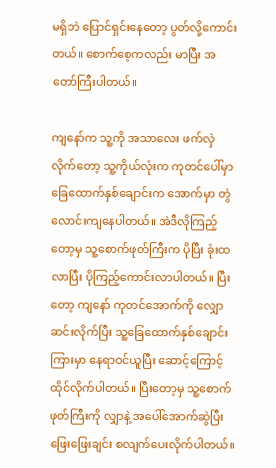မရှိဘဲ ပြောင်ရှင်းနေတော့ ပွတ်လို့ကောင်းတယ်။ စောက်စေ့ကလည်း မာပြီး အတော်ကြီးပါတယ်။

ကျနော်က သူ့ကို အသာလေး ဖက်လှဲလိုက်တော့ သူ့ကိုယ်လုံးက ကုတင်ပေါ်မှာ ခြေထောက်နှစ်ချောင်းက အောက်မှာ တွဲလောင်းကျနေပါတယ်။ အဲဒီလိုကြည့်တော့မှ သူ့စောက်ဖုတ်ကြီးက ပိုပြီး ခုံးထလာပြီး ပိုကြည့်ကောင်းလာပါတယ်။ ပြီးတော့ ကျနော် ကုတင်အောက်ကို လျှောဆင်းလိုက်ပြီး သူ့ခြေထောက်နှစ်ချောင်းကြားမှာ နေရာဝင်ယူပြီး ဆောင့်ကြောင့်ထိုင်လိုက်ပါတယ်။ ပြီးတော့မှ သူ့စောက်ဖုတ်ကြီးကို လျှာနဲ့ အပေါ်အောက်ဆွဲပြီး ဖြေးဖြေးချင်း စလျက်ပေးလိုက်ပါတယ်။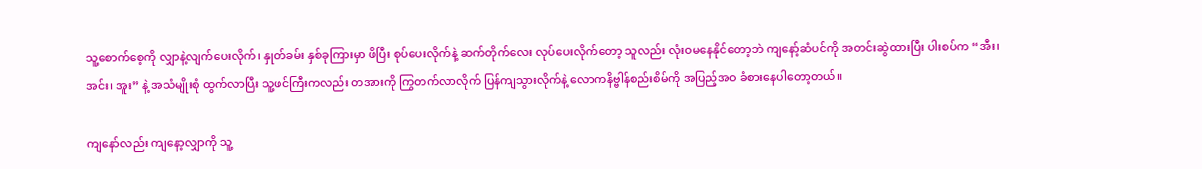သူ့စောက်စေ့ကို လျှာနဲ့လျက်ပေးလိုက်၊ နှုတ်ခမ်း နှစ်ခုကြားမှာ ဖိပြီး စုပ်ပေးလိုက်နဲ့ ဆက်တိုက်လေး လုပ်ပေးလိုက်တော့ သူလည်း လုံးဝမနေနိုင်တော့ဘဲ ကျနော့်ဆံပင်ကို အတင်းဆွဲထားပြီး ပါးစပ်က “အီး၊ အင်း၊ အူး” နဲ့ အသံမျိုးစုံ ထွက်လာပြီး သူ့ဖင်ကြီးကလည်း တအားကို ကြွတက်လာလိုက် ပြန်ကျသွားလိုက်နဲ့ လောကနိဗ္ဗါန်စည်းစိမ်ကို အပြည့်အဝ ခံစားနေပါတော့တယ်။

ကျနော်လည်း ကျနော့လျှာကို သူ့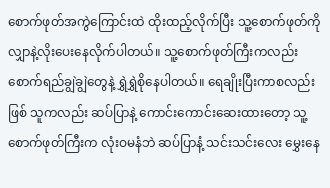စောက်ဖုတ်အကွဲကြောင်းထဲ ထိုးထည့်လိုက်ပြီး သူ့စောက်ဖုတ်ကို လျှာနဲ့လိုးပေးနေလိုက်ပါတယ်။ သူ့စောက်ဖုတ်ကြီးကလည်း စောက်ရည်ချွဲချွဲတွေနဲ့ ရွှဲရွှဲစိုနေပါတယ်။ ရေချိုးပြီးကာစလည်းဖြစ် သူကလည်း ဆပ်ပြာနဲ့ ကောင်းကောင်းဆေးထားတော့ သူ့စောက်ဖုတ်ကြီးက လုံးဝမနံဘဲ ဆပ်ပြာနံ့ သင်းသင်းလေး မွှေးနေ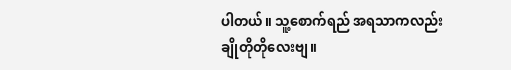ပါတယ်။ သူ့စောက်ရည် အရသာကလည်း ချိုတိုတိုလေးဗျ။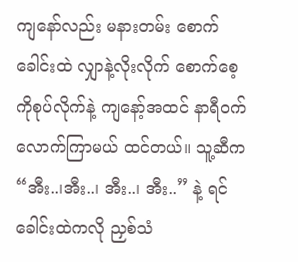ကျနော်လည်း မနားတမ်း စောက်ခေါင်းထဲ လျှာနဲ့လိုးလိုက် စောက်စေ့ကိုစုပ်လိုက်နဲ့ ကျနော့်အထင် နာရီဝက်လောက်ကြာမယ် ထင်တယ်။ သူ့ဆီက “အီး..၊အီး..၊ အီး..၊ အီး..” နဲ့ ရင်ခေါင်းထဲကလို ညှစ်သံ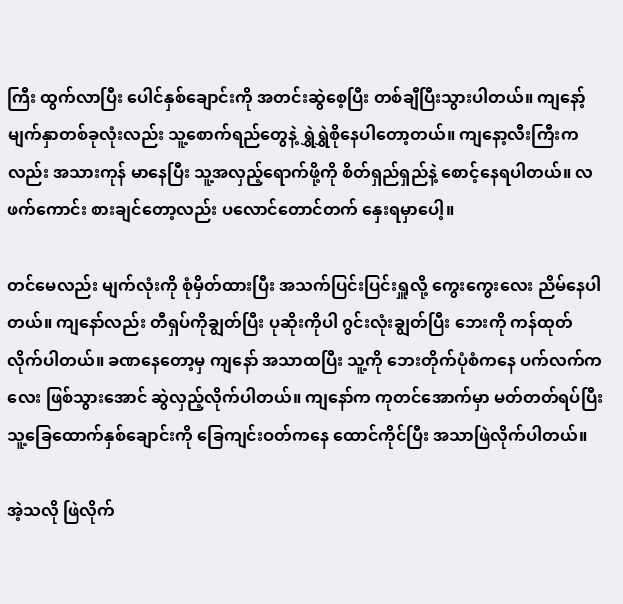ကြီး ထွက်လာပြီး ပေါင်နှစ်ချောင်းကို အတင်းဆွဲစေ့ပြီး တစ်ချီပြီးသွားပါတယ်။ ကျနော့်မျက်နှာတစ်ခုလုံးလည်း သူ့စောက်ရည်တွေနဲ့ ရွှဲရွှဲစိုနေပါတော့တယ်။ ကျနော့လီးကြီးကလည်း အသားကုန် မာနေပြီး သူ့အလှည့်ရောက်ဖို့ကို စိတ်ရှည်ရှည်နဲ့ စောင့်နေရပါတယ်။ လဖက်ကောင်း စားချင်တော့လည်း ပလောင်တောင်တက် နှေးရမှာပေါ့။

တင်မေလည်း မျက်လုံးကို စုံမှိတ်ထားပြီး အသက်ပြင်းပြင်းရှူလို့ ကွေးကွေးလေး ညိမ်နေပါတယ်။ ကျနော်လည်း တီရှပ်ကိုချွတ်ပြီး ပုဆိုးကိုပါ ဂွင်းလုံးချွတ်ပြီး ဘေးကို ကန်ထုတ်လိုက်ပါတယ်။ ခဏနေတော့မှ ကျနော် အသာထပြီး သူ့ကို ဘေးတိုက်ပုံစံကနေ ပက်လက်ကလေး ဖြစ်သွားအောင် ဆွဲလှည့်လိုက်ပါတယ်။ ကျနော်က ကုတင်အောက်မှာ မတ်တတ်ရပ်ပြီး သူ့ခြေထောက်နှစ်ချောင်းကို ခြေကျင်းဝတ်ကနေ ထောင်ကိုင်ပြီး အသာဖြဲလိုက်ပါတယ်။

အဲ့သလို ဖြဲလိုက်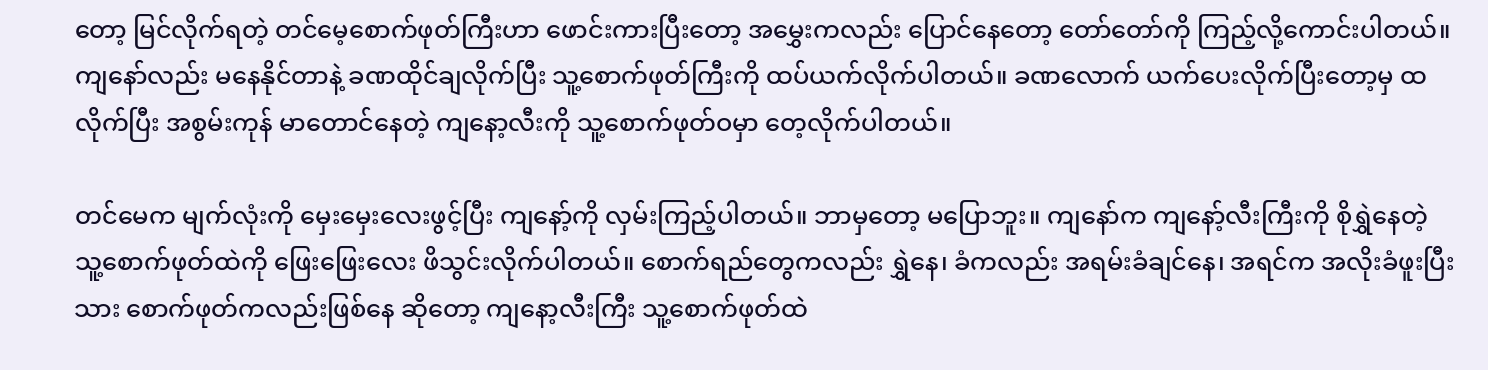တော့ မြင်လိုက်ရတဲ့ တင်မေ့စောက်ဖုတ်ကြီးဟာ ဖောင်းကားပြီးတော့ အမွှေးကလည်း ပြောင်နေတော့ တော်တော်ကို ကြည့်လို့ကောင်းပါတယ်။ ကျနော်လည်း မနေနိုင်တာနဲ့ ခဏထိုင်ချလိုက်ပြီး သူ့စောက်ဖုတ်ကြီးကို ထပ်ယက်လိုက်ပါတယ်။ ခဏလောက် ယက်ပေးလိုက်ပြီးတော့မှ ထလိုက်ပြီး အစွမ်းကုန် မာတောင်နေတဲ့ ကျနော့လီးကို သူ့စောက်ဖုတ်ဝမှာ တေ့လိုက်ပါတယ်။

တင်မေက မျက်လုံးကို မှေးမှေးလေးဖွင့်ပြီး ကျနော့်ကို လှမ်းကြည့်ပါတယ်။ ဘာမှတော့ မပြောဘူး။ ကျနော်က ကျနော့်လီးကြီးကို စိုရွှဲနေတဲ့ သူ့စောက်ဖုတ်ထဲကို ဖြေးဖြေးလေး ဖိသွင်းလိုက်ပါတယ်။ စောက်ရည်တွေကလည်း ရွှဲနေ၊ ခံကလည်း အရမ်းခံချင်နေ၊ အရင်က အလိုးခံဖူးပြီးသား စောက်ဖုတ်ကလည်းဖြစ်နေ ဆိုတော့ ကျနော့လီးကြီး သူ့စောက်ဖုတ်ထဲ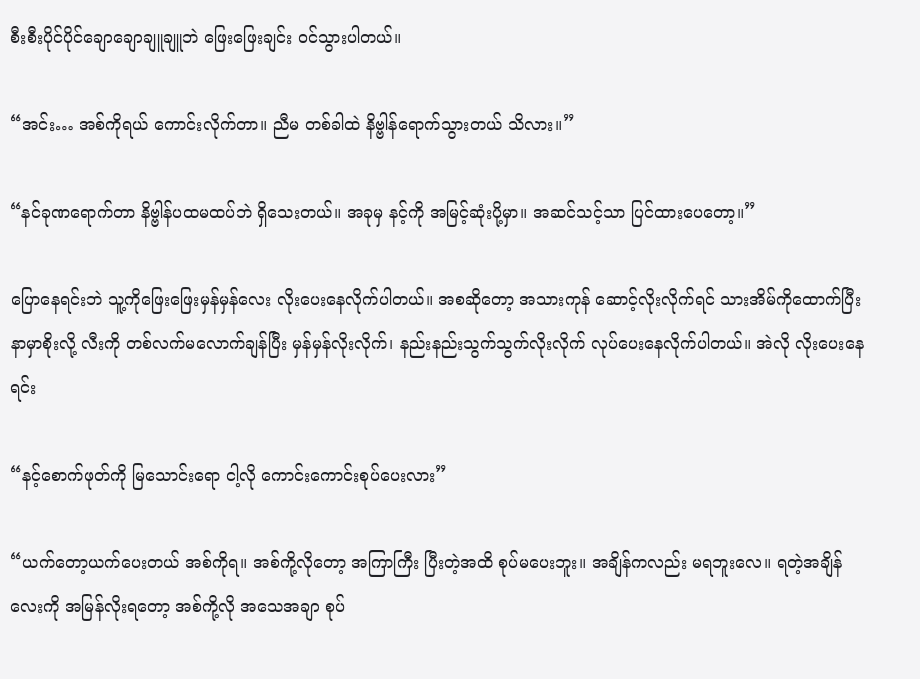စီးစီးပိုင်ပိုင်ချောချောချူချူဘဲ ဖြေးဖြေးချင်း ဝင်သွားပါတယ်။

“အင်း… အစ်ကိုရယ် ကောင်းလိုက်တာ။ ညီမ တစ်ခါထဲ နိဗ္ဗါန်ရောက်သွားတယ် သိလား။”

“နင်ခုဏရောက်တာ နိဗ္ဗါန်ပထမထပ်ဘဲ ရှိသေးတယ်။ အခုမှ နင့်ကို အမြင့်ဆုံးပို့မှာ။ အဆင်သင့်သာ ပြင်ထားပေတော့။”

ပြောနေရင်းဘဲ သူ့ကိုဖြေးဖြေးမှန်မှန်လေး လိုးပေးနေလိုက်ပါတယ်။ အစဆိုတော့ အသားကုန် ဆောင့်လိုးလိုက်ရင် သားအိမ်ကိုထောက်ပြီး နာမှာစိုးလို့ လီးကို တစ်လက်မလောက်ချန်ပြီး မှန်မှန်လိုးလိုက်၊ နည်းနည်းသွက်သွက်လိုးလိုက် လုပ်ပေးနေလိုက်ပါတယ်။ အဲလို လိုးပေးနေရင်း

“နင့်စောက်ဖုတ်ကို မြသောင်းရော ငါ့လို ကောင်းကောင်းစုပ်ပေးလား”

“ယက်တော့ယက်ပေးတယ် အစ်ကိုရ။ အစ်ကို့လိုတော့ အကြာကြီး ပြီးတဲ့အထိ စုပ်မပေးဘူး။ အချိန်ကလည်း မရဘူးလေ။ ရတဲ့အချိန်လေးကို အမြန်လိုးရတော့ အစ်ကို့လို အသေအချာ စုပ်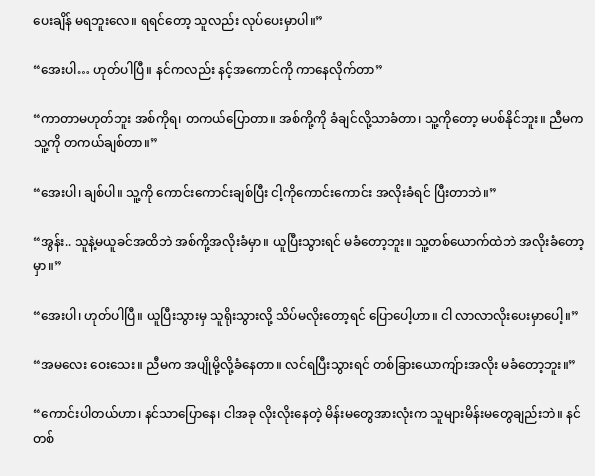ပေးချိန် မရဘူးလေ။ ရရင်တော့ သူလည်း လုပ်ပေးမှာပါ။”

“အေးပါ… ဟုတ်ပါပြီ။ နင်ကလည်း နင့်အကောင်ကို ကာနေလိုက်တာ”

“ကာတာမဟုတ်ဘူး အစ်ကိုရ၊ တကယ်ပြောတာ။ အစ်ကို့ကို ခံချင်လို့သာခံတာ၊ သူ့ကိုတော့ မပစ်နိုင်ဘူး။ ညီမက သူ့ကို တကယ်ချစ်တာ။”

“အေးပါ၊ ချစ်ပါ။ သူ့ကို ကောင်းကောင်းချစ်ပြီး ငါ့ကိုကောင်းကောင်း အလိုးခံရင် ပြီးတာဘဲ။”

“အွန်း.. သူနဲ့မယူခင်အထိဘဲ အစ်ကို့အလိုးခံမှာ။ ယူပြီးသွားရင် မခံတော့ဘူး။ သူ့တစ်ယောက်ထဲဘဲ အလိုးခံတော့မှာ။”

“အေးပါ၊ ဟုတ်ပါပြီ။ ယူပြီးသွားမှ သူရိုးသွားလို့ သိပ်မလိုးတော့ရင် ပြောပေါ့ဟာ။ ငါ လာလာလိုးပေးမှာပေါ့။”

“အမလေး ဝေးသေး။ ညီမက အပျိုမို့လို့ခံနေတာ။ လင်ရပြီးသွားရင် တစ်ခြားယောကျ်ားအလိုး မခံတော့ဘူး။”

“ကောင်းပါတယ်ဟာ၊ နင်သာပြောနေ၊ ငါအခု လိုးလိုးနေတဲ့ မိန်းမတွေအားလုံးက သူများမိန်းမတွေချည်းဘဲ။ နင်တစ်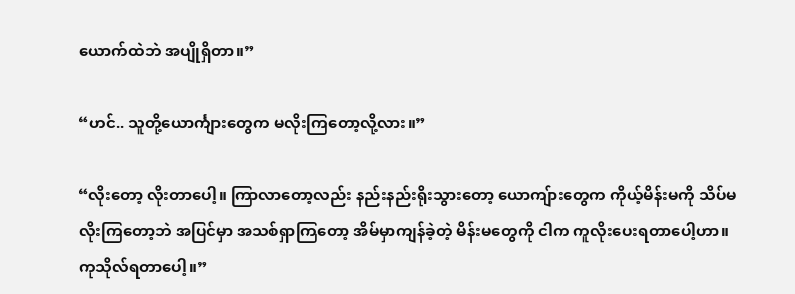ယောက်ထဲဘဲ အပျိုရှိတာ။”

“ဟင်.. သူတို့ယောင်္ကျားတွေက မလိုးကြတော့လို့လား။”

“လိုးတော့ လိုးတာပေါ့။ ကြာလာတော့လည်း နည်းနည်းရိုးသွားတော့ ယောကျ်ားတွေက ကိုယ့်မိန်းမကို သိပ်မလိုးကြတော့ဘဲ အပြင်မှာ အသစ်ရှာကြတော့ အိမ်မှာကျန်ခဲ့တဲ့ မိန်းမတွေကို ငါက ကူလိုးပေးရတာပေါ့ဟာ။ ကုသိုလ်ရတာပေါ့။”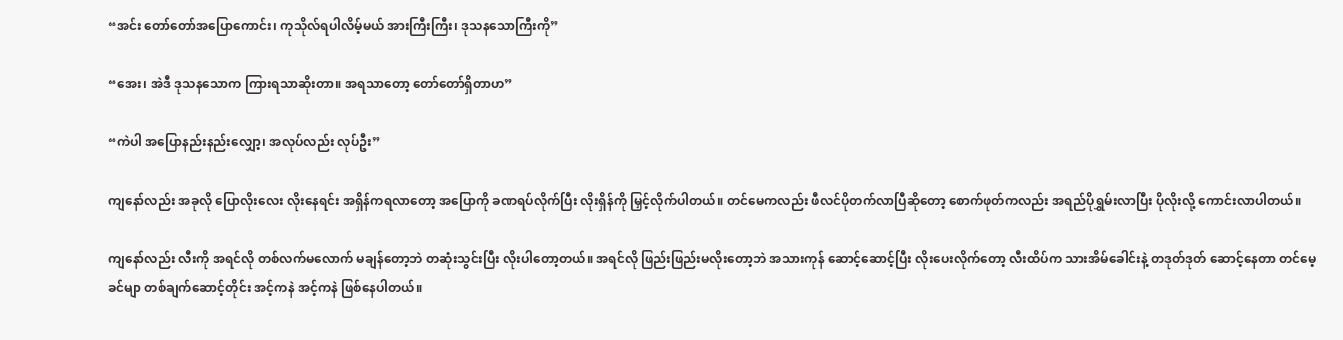“အင်း တော်တော်အပြောကောင်း၊ ကုသိုလ်ရပါလိမ့်မယ် အားကြီးကြီး၊ ဒုသနသောကြီးကို”

“အေး၊ အဲဒီ ဒုသနသောက ကြားရသာဆိုးတာ။ အရသာတော့ တော်တော်ရှိတာဟ”

“ကဲပါ အပြောနည်းနည်းလျှော့၊ အလုပ်လည်း လုပ်ဦး”

ကျနော်လည်း အခုလို ပြောလိုးလေး လိုးနေရင်း အရှိန်ကရလာတော့ အပြောကို ခဏရပ်လိုက်ပြီး လိုးရှိန်ကို မြှင့်လိုက်ပါတယ်။ တင်မေကလည်း ဖီလင်ပိုတက်လာပြီဆိုတော့ စောက်ဖုတ်ကလည်း အရည်ပိုရွှမ်းလာပြီး ပိုလိုးလို့ ကောင်းလာပါတယ်။

ကျနော်လည်း လီးကို အရင်လို တစ်လက်မလောက် မချန်တော့ဘဲ တဆုံးသွင်းပြီး လိုးပါတော့တယ်။ အရင်လို ဖြည်းဖြည်းမလိုးတော့ဘဲ အသားကုန် ဆောင့်ဆောင့်ပြီး လိုးပေးလိုက်တော့ လီးထိပ်က သားအိမ်ခေါင်းနဲ့ တဒုတ်ဒုတ် ဆောင့်နေတာ တင်မေ့ခင်မျာ တစ်ချက်ဆောင့်တိုင်း အင့်ကနဲ အင့်ကနဲ ဖြစ်နေပါတယ်။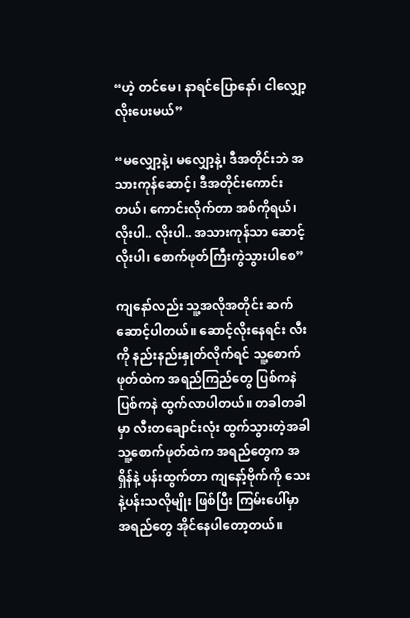“ဟဲ့ တင်မေ၊ နာရင်ပြောနော်၊ ငါလျှော့လိုးပေးမယ်”

“မလျှော့နဲ့၊ မလျှော့နဲ့၊ ဒီအတိုင်းဘဲ အသားကုန်ဆောင့်၊ ဒီအတိုင်းကောင်းတယ်၊ ကောင်းလိုက်တာ အစ်ကိုရယ်၊ လိုးပါ.. လိုးပါ.. အသားကုန်သာ ဆောင့်လိုးပါ၊ စောက်ဖုတ်ကြီးကွဲသွားပါစေ”

ကျနော်လည်း သူ့အလိုအတိုင်း ဆက်ဆောင့်ပါတယ်။ ဆောင့်လိုးနေရင်း လီးကို နည်းနည်းနှုတ်လိုက်ရင် သူ့စောက်ဖုတ်ထဲက အရည်ကြည်တွေ ပြစ်ကနဲ ပြစ်ကနဲ ထွက်လာပါတယ်။ တခါတခါမှာ လီးတချောင်းလုံး ထွက်သွားတဲ့အခါ သူ့စောက်ဖုတ်ထဲက အရည်တွေက အရှိန်နဲ့ ပန်းထွက်တာ ကျနော့်ဗိုက်ကို သေးနဲ့ပန်းသလိုမျိုး ဖြစ်ပြီး ကြမ်းပေါ်မှာ အရည်တွေ အိုင်နေပါတော့တယ်။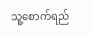သူ့စောက်ရည်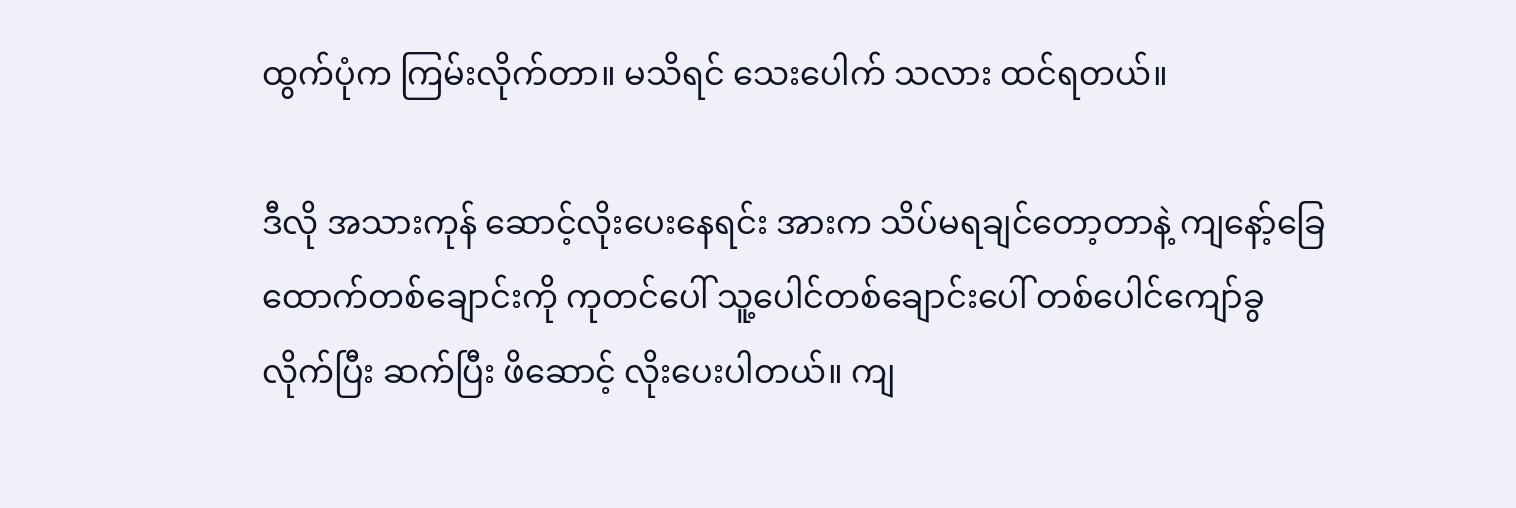ထွက်ပုံက ကြမ်းလိုက်တာ။ မသိရင် သေးပေါက် သလား ထင်ရတယ်။

ဒီလို အသားကုန် ဆောင့်လိုးပေးနေရင်း အားက သိပ်မရချင်တော့တာနဲ့ ကျနော့်ခြေထောက်တစ်ချောင်းကို ကုတင်ပေါ် သူ့ပေါင်တစ်ချောင်းပေါ် တစ်ပေါင်ကျော်ခွလိုက်ပြီး ဆက်ပြီး ဖိဆောင့် လိုးပေးပါတယ်။ ကျ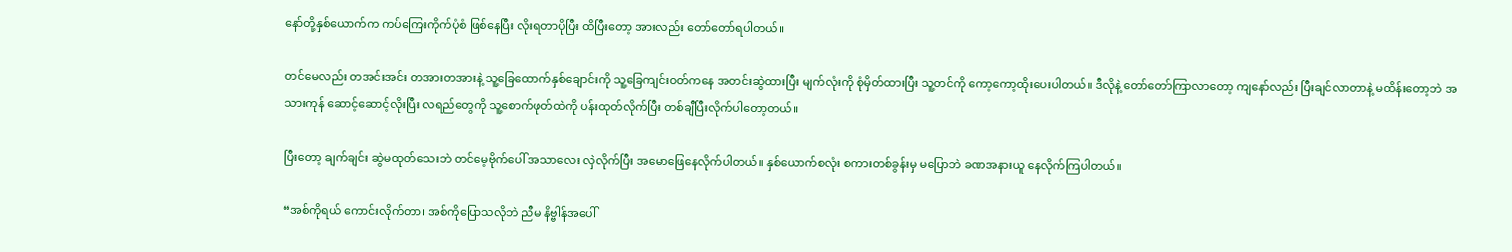နော်တို့နှစ်ယောက်က ကပ်ကြေးကိုက်ပုံစံ ဖြစ်နေပြီး လိုးရတာပိုပြီး ထိပြီးတော့ အားလည်း တော်တော်ရပါတယ်။

တင်မေလည်း တအင်းအင်း တအားတအားနဲ့ သူ့ခြေထောက်နှစ်ချောင်းကို သူ့ခြေကျင်းဝတ်ကနေ အတင်းဆွဲထားပြီး မျက်လုံးကို စုံမှိတ်ထားပြီး သူ့တင်ကို ကော့ကော့ထိုးပေးပါတယ်။ ဒီလိုနဲ့ တော်တော်ကြာလာတော့ ကျနော်လည်း ပြီးချင်လာတာနဲ့ မထိန်းတော့ဘဲ အသားကုန် ဆောင့်ဆောင့်လိုးပြီး လရည်တွေကို သူ့စောက်ဖုတ်ထဲကို ပန်းထုတ်လိုက်ပြီး တစ်ချီပြီးလိုက်ပါတော့တယ်။

ပြီးတော့ ချက်ချင်း ဆွဲမထုတ်သေးဘဲ တင်မေ့ဗိုက်ပေါ် အသာလေး လှဲလိုက်ပြီး အမောဖြေနေလိုက်ပါတယ်။ နှစ်ယောက်စလုံး စကားတစ်ခွန်းမှ မပြောဘဲ ခဏအနားယူ နေလိုက်ကြပါတယ်။

“အစ်ကိုရယ် ကောင်းလိုက်တာ၊ အစ်ကိုပြောသလိုဘဲ ညီမ နိဗ္ဗါန်အပေါ်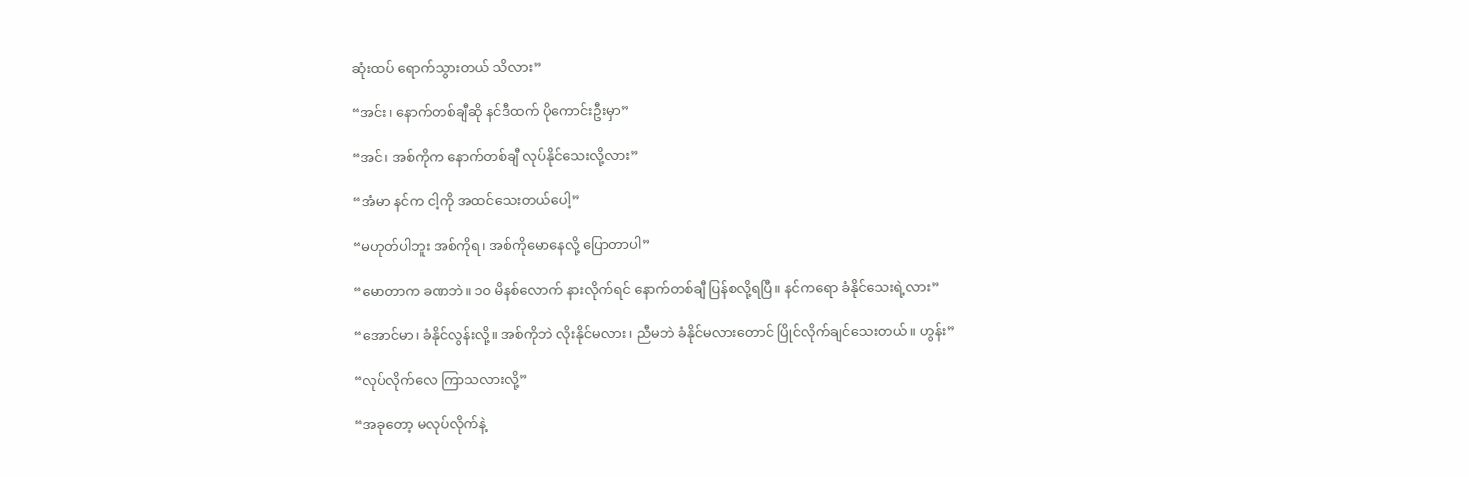ဆုံးထပ် ရောက်သွားတယ် သိလား”

“အင်း၊ နောက်တစ်ချီဆို နင်ဒီထက် ပိုကောင်းဦးမှာ”

“အင်၊ အစ်ကိုက နောက်တစ်ချီ လုပ်နိုင်သေးလို့လား”

“အံမာ နင်က ငါ့ကို အထင်သေးတယ်ပေါ့”

“မဟုတ်ပါဘူး အစ်ကိုရ၊ အစ်ကိုမောနေလို့ ပြောတာပါ”

“မောတာက ခဏဘဲ။ ၁၀ မိနစ်လောက် နားလိုက်ရင် နောက်တစ်ချီ ပြန်စလို့ရပြီ။ နင်ကရော ခံနိုင်သေးရဲ့လား”

“အောင်မာ၊ ခံနိုင်လွန်းလို့။ အစ်ကိုဘဲ လိုးနိုင်မလား၊ ညီမဘဲ ခံနိုင်မလားတောင် ပြိုင်လိုက်ချင်သေးတယ်။ ဟွန်း”

“လုပ်လိုက်လေ ကြာသလားလို့”

“အခုတော့ မလုပ်လိုက်နဲ့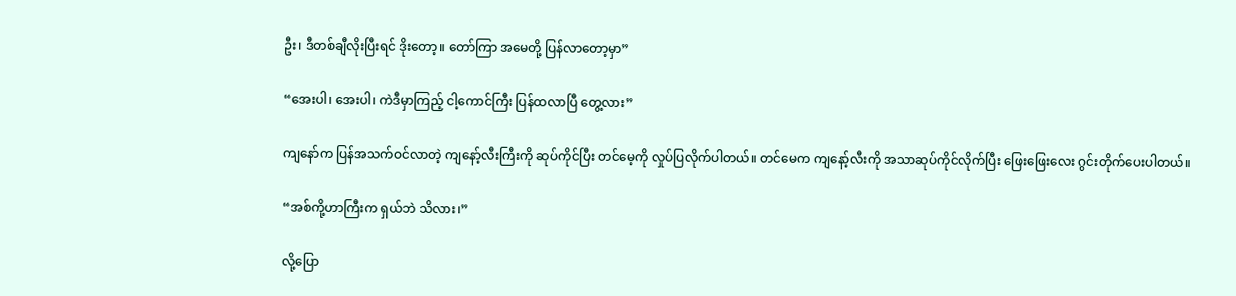ဦး၊ ဒီတစ်ချီလိုးပြီးရင် ဒိုးတော့။ တော်ကြာ အမေတို့ ပြန်လာတော့မှာ”

“အေးပါ၊ အေးပါ၊ ကဲဒီမှာကြည့် ငါ့ကောင်ကြီး ပြန်ထလာပြီ တွေ့လား”

ကျနော်က ပြန်အသက်ဝင်လာတဲ့ ကျနော့်လီးကြီးကို ဆုပ်ကိုင်ပြီး တင်မေ့ကို လှုပ်ပြလိုက်ပါတယ်။ တင်မေက ကျနော့်လီးကို အသာဆုပ်ကိုင်လိုက်ပြီး ဖြေးဖြေးလေး ဂွင်းတိုက်ပေးပါတယ်။

“အစ်ကို့ဟာကြီးက ရှယ်ဘဲ သိလား၊”

လို့ပြော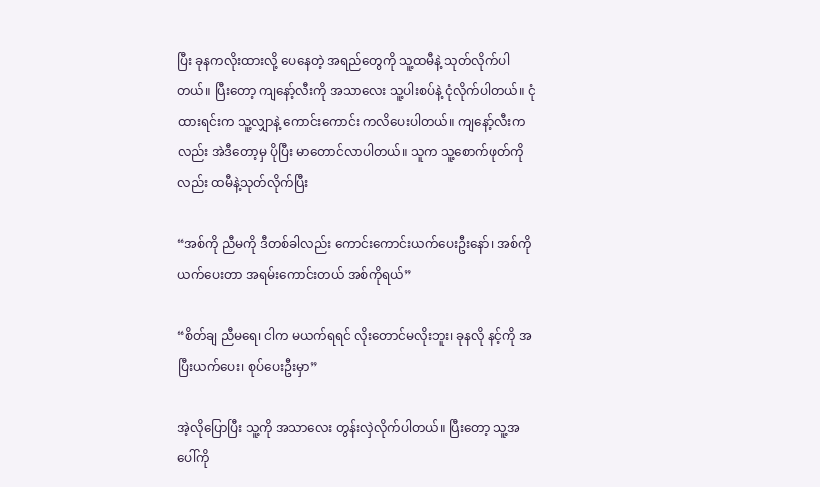ပြီး ခုနကလိုးထားလို့ ပေနေတဲ့ အရည်တွေကို သူ့ထမီနဲ့ သုတ်လိုက်ပါတယ်။ ပြီးတော့ ကျနော့်လီးကို အသာလေး သူ့ပါးစပ်နဲ့ ငုံလိုက်ပါတယ်။ ငုံထားရင်းက သူ့လျှာနဲ့ ကောင်းကောင်း ကလိပေးပါတယ်။ ကျနော့်လီးကလည်း အဲဒီတော့မှ ပိုပြီး မာတောင်လာပါတယ်။ သူက သူ့စောက်ဖုတ်ကိုလည်း ထမီနဲ့သုတ်လိုက်ပြီး

“အစ်ကို ညီမကို ဒီတစ်ခါလည်း ကောင်းကောင်းယက်ပေးဦးနော်၊ အစ်ကိုယက်ပေးတာ အရမ်းကောင်းတယ် အစ်ကိုရယ်”

“စိတ်ချ ညီမရေ၊ ငါက မယက်ရရင် လိုးတောင်မလိုးဘူး၊ ခုနလို နင့်ကို အပြီးယက်ပေး၊ စုပ်ပေးဦးမှာ”

အဲ့လိုပြောပြီး သူ့ကို အသာလေး တွန်းလှဲလိုက်ပါတယ်။ ပြီးတော့ သူ့အပေါ်ကို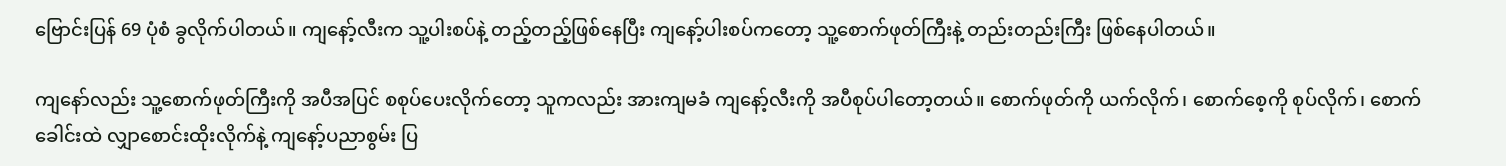ဗြောင်းပြန် 69 ပုံစံ ခွလိုက်ပါတယ်။ ကျနော့်လီးက သူ့ပါးစပ်နဲ့ တည့်တည့်ဖြစ်နေပြီး ကျနော့်ပါးစပ်ကတော့ သူ့စောက်ဖုတ်ကြီးနဲ့ တည်းတည်းကြီး ဖြစ်နေပါတယ်။

ကျနော်လည်း သူ့စောက်ဖုတ်ကြီးကို အပီအပြင် စစုပ်ပေးလိုက်တော့ သူကလည်း အားကျမခံ ကျနော့်လီးကို အပီစုပ်ပါတော့တယ်။ စောက်ဖုတ်ကို ယက်လိုက်၊ စောက်စေ့ကို စုပ်လိုက်၊ စောက်ခေါင်းထဲ လျှာစောင်းထိုးလိုက်နဲ့ ကျနော့်ပညာစွမ်း ပြ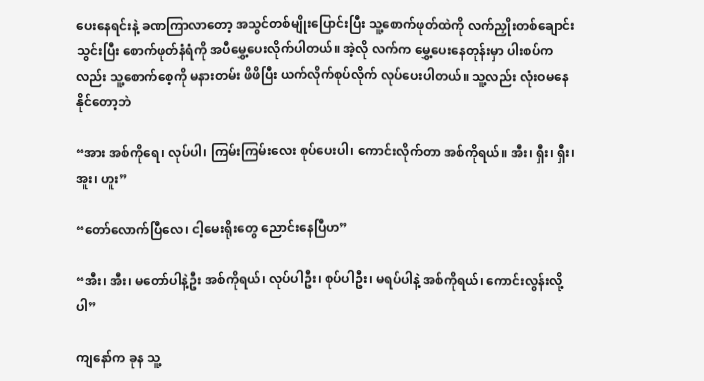ပေးနေရင်းနဲ့ ခဏကြာလာတော့ အသွင်တစ်မျိုးပြောင်းပြီး သူ့စောက်ဖုတ်ထဲကို လက်ညှိုးတစ်ချောင်းသွင်းပြီး စောက်ဖုတ်နံရံကို အပီမွှေ့ပေးလိုက်ပါတယ်။ အဲ့လို လက်က မွှေ့ပေးနေတုန်းမှာ ပါးစပ်ကလည်း သူ့စောက်စေ့ကို မနားတမ်း ဖိဖိပြီး ယက်လိုက်စုပ်လိုက် လုပ်ပေးပါတယ်။ သူ့လည်း လုံးဝမနေနိုင်တော့ဘဲ

“အား အစ်ကိုရေ၊ လုပ်ပါ၊ ကြမ်းကြမ်းလေး စုပ်ပေးပါ၊ ကောင်းလိုက်တာ အစ်ကိုရယ်။ အီး၊ ရှီး၊ ရှီး၊ အူး၊ ဟူး”

“တော်လောက်ပြီလေ၊ ငါ့မေးရိုးတွေ ညောင်းနေပြီဟ”

“အီး၊ အီး၊ မတော်ပါနဲ့ဦး အစ်ကိုရယ်၊ လုပ်ပါဦး၊ စုပ်ပါဦး၊ မရပ်ပါနဲ့ အစ်ကိုရယ်၊ ကောင်းလွန်းလို့ပါ”

ကျနော်က ခုန သူ့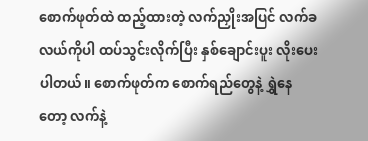စောက်ဖုတ်ထဲ ထည့်ထားတဲ့ လက်ညှိုးအပြင် လက်ခလယ်ကိုပါ ထပ်သွင်းလိုက်ပြီး နှစ်ချောင်းပူး လိုးပေးပါတယ်။ စောက်ဖုတ်က စောက်ရည်တွေနဲ့ ရွှဲနေတော့ လက်နဲ့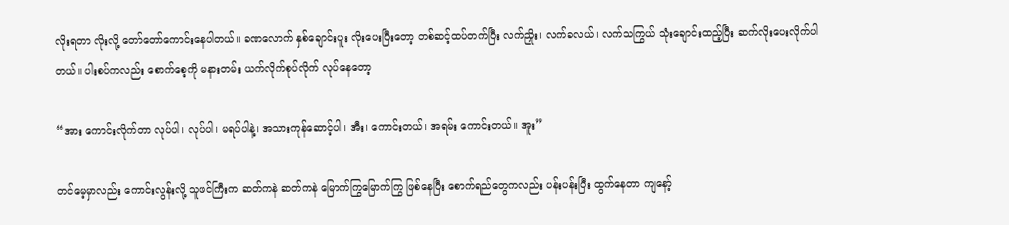လိုးရတာ လိုးလို့ တော်တော်ကောင်းနေပါတယ်။ ခဏလောက် နှစ်ချောင်းပူး လိုးပေးပြီးတော့ တစ်ဆင့်ထပ်တက်ပြီး လက်ညှိုး၊ လက်ခလယ်၊ လက်သကြွယ် သုံးချောင်းထည့်ပြီး ဆက်လိုးပေးလိုက်ပါတယ်။ ပါးစပ်ကလည်း စောက်စေ့ကို မနားတမ်း ယက်လိုက်စုပ်လိုက် လုပ်နေတော့

“အား ကောင်းလိုက်တာ လုပ်ပါ၊ လုပ်ပါ၊ မရပ်ပါနဲ့၊ အသားကုန်ဆောင့်ပါ၊ အီး၊ ကောင်းတယ်၊ အရမ်း ကောင်းတယ်။ အူး”

တင်မေ့မှာလည်း ကောင်းလွန်းလို့ သူဖင်ကြီးက ဆတ်ကနဲ ဆတ်ကနဲ မြောက်ကြွမြောက်ကြွ ဖြစ်နေပြီး စောက်ရည်တွေကလည်း ပန်းပန်းပြီး ထွက်နေတာ ကျနော့်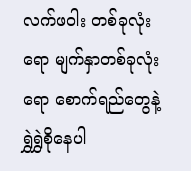လက်ဖဝါး တစ်ခုလုံးရော မျက်နှာတစ်ခုလုံးရော စောက်ရည်တွေနဲ့ ရွှဲရွှဲစိုနေပါ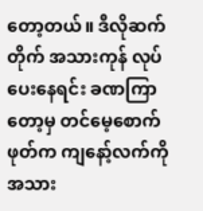တော့တယ်။ ဒီလိုဆက်တိုက် အသားကုန် လုပ်ပေးနေရင်း ခဏကြာတော့မှ တင်မေ့စောက်ဖုတ်က ကျနော့်လက်ကို အသား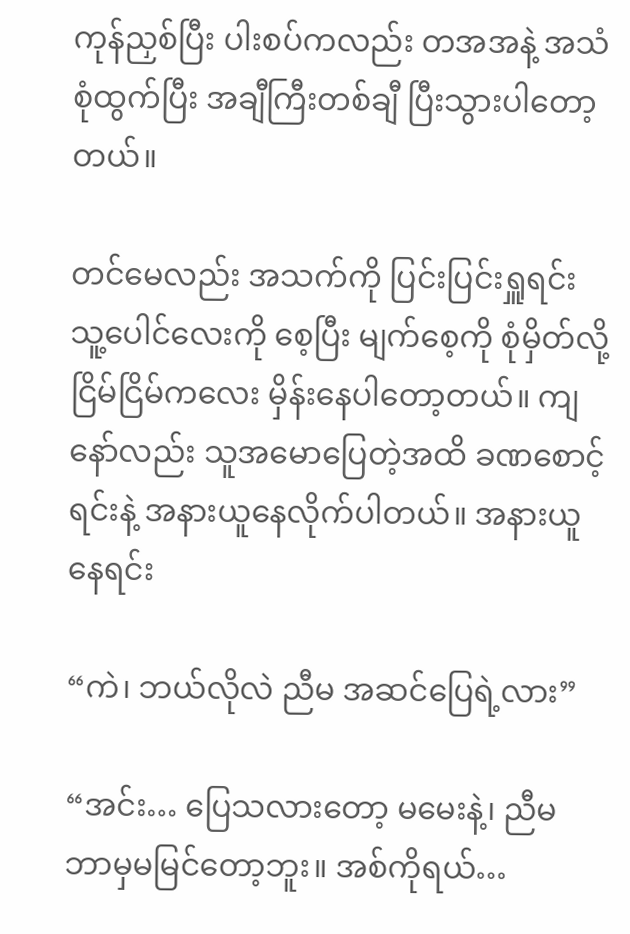ကုန်ညှစ်ပြီး ပါးစပ်ကလည်း တအအနဲ့ အသံစုံထွက်ပြီး အချီကြီးတစ်ချီ ပြီးသွားပါတော့တယ်။

တင်မေလည်း အသက်ကို ပြင်းပြင်းရှူရင်း သူ့ပေါင်လေးကို စေ့ပြီး မျက်စေ့ကို စုံမှိတ်လို့ ငြိမ်ငြိမ်ကလေး မှိန်းနေပါတော့တယ်။ ကျနော်လည်း သူအမောပြေတဲ့အထိ ခဏစောင့်ရင်းနဲ့ အနားယူနေလိုက်ပါတယ်။ အနားယူနေရင်း

“ကဲ၊ ဘယ်လိုလဲ ညီမ အဆင်ပြေရဲ့လား”

“အင်း… ပြေသလားတော့ မမေးနဲ့၊ ညီမ ဘာမှမမြင်တော့ဘူး။ အစ်ကိုရယ်…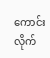ကောင်းလိုက်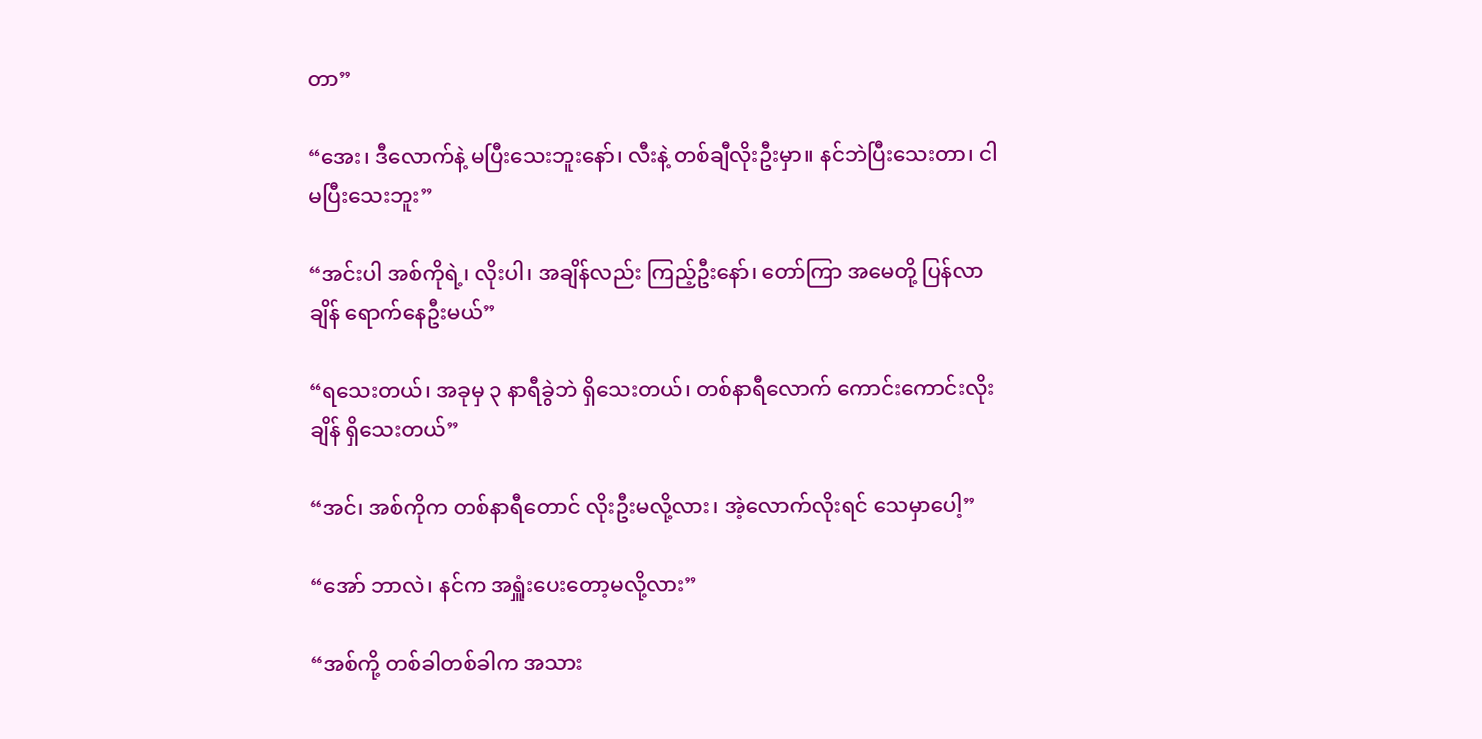တာ”

“အေး၊ ဒီလောက်နဲ့ မပြီးသေးဘူးနော်၊ လီးနဲ့ တစ်ချီလိုးဦးမှာ။ နင်ဘဲပြီးသေးတာ၊ ငါမပြီးသေးဘူး”

“အင်းပါ အစ်ကိုရဲ့၊ လိုးပါ၊ အချိန်လည်း ကြည့်ဦးနော်၊ တော်ကြာ အမေတို့ ပြန်လာချိန် ရောက်နေဦးမယ်”

“ရသေးတယ်၊ အခုမှ ၃ နာရီခွဲဘဲ ရှိသေးတယ်၊ တစ်နာရီလောက် ကောင်းကောင်းလိုးချိန် ရှိသေးတယ်”

“အင်၊ အစ်ကိုက တစ်နာရီတောင် လိုးဦးမလို့လား၊ အဲ့လောက်လိုးရင် သေမှာပေါ့”

“အော် ဘာလဲ၊ နင်က အရှူံးပေးတော့မလို့လား”

“အစ်ကို့ တစ်ခါတစ်ခါက အသား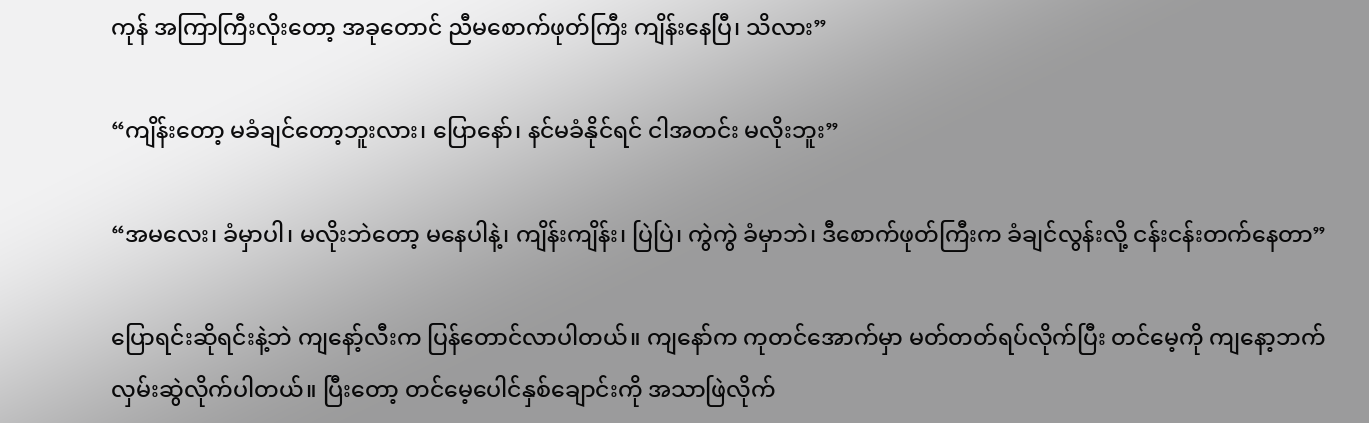ကုန် အကြာကြီးလိုးတော့ အခုတောင် ညီမစောက်ဖုတ်ကြီး ကျိန်းနေပြီ၊ သိလား”

“ကျိန်းတော့ မခံချင်တော့ဘူးလား၊ ပြောနော်၊ နင်မခံနိုင်ရင် ငါအတင်း မလိုးဘူး”

“အမလေး၊ ခံမှာပါ၊ မလိုးဘဲတော့ မနေပါနဲ့၊ ကျိန်းကျိန်း၊ ပြဲပြဲ၊ ကွဲကွဲ ခံမှာဘဲ၊ ဒီစောက်ဖုတ်ကြီးက ခံချင်လွန်းလို့ ငန်းငန်းတက်နေတာ”

ပြောရင်းဆိုရင်းနဲ့ဘဲ ကျနော့်လီးက ပြန်တောင်လာပါတယ်။ ကျနော်က ကုတင်အောက်မှာ မတ်တတ်ရပ်လိုက်ပြီး တင်မေ့ကို ကျနော့ဘက် လှမ်းဆွဲလိုက်ပါတယ်။ ပြီးတော့ တင်မေ့ပေါင်နှစ်ချောင်းကို အသာဖြဲလိုက်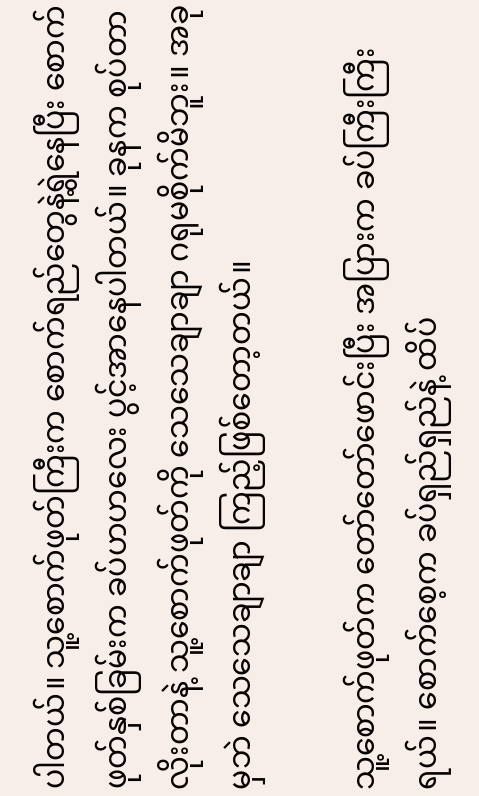ပါတယ်။ သူ့စောက်ဖုတ်ကြီးက စောက်ရည်တွေနဲ့ရွဲနေပြီး စောက်ဖုတ်နှစ်ခြမ်းက ခပ်ဟဟလေး ပွင့်အာနေပါတယ်။ ခုနက စုပ်တာလိုးတာနဲ့ သူ့စောက်ဖုတ်ကို သေသေချာချာ ဂရုမစိုက်မိဘူး။ အခုမှဘဲ သေသေချာချာ ကြည့်ဖြစ်တော့တယ်။

သူ့စောက်ဖုတ်က တော်တော်ဖောင်းပြီး အပြားက ခပ်ကြီးကြီးရယ်။ စောက်စေ့က ခပ်ရှည်ရှည်နဲ့ ထိပ်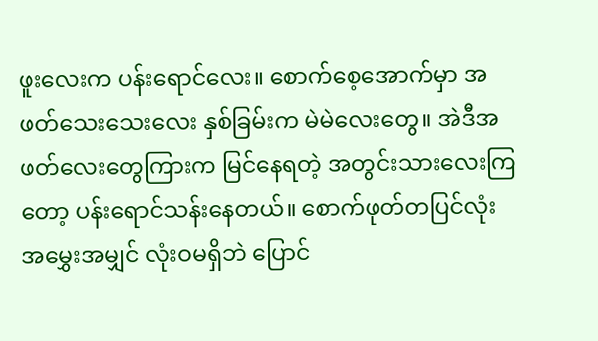ဖူးလေးက ပန်းရောင်လေး။ စောက်စေ့အောက်မှာ အဖတ်သေးသေးလေး နှစ်ခြမ်းက မဲမဲလေးတွေ။ အဲဒီအဖတ်လေးတွေကြားက မြင်နေရတဲ့ အတွင်းသားလေးကြတော့ ပန်းရောင်သန်းနေတယ်။ စောက်ဖုတ်တပြင်လုံး အမွှေးအမျှင် လုံးဝမရှိဘဲ ပြောင်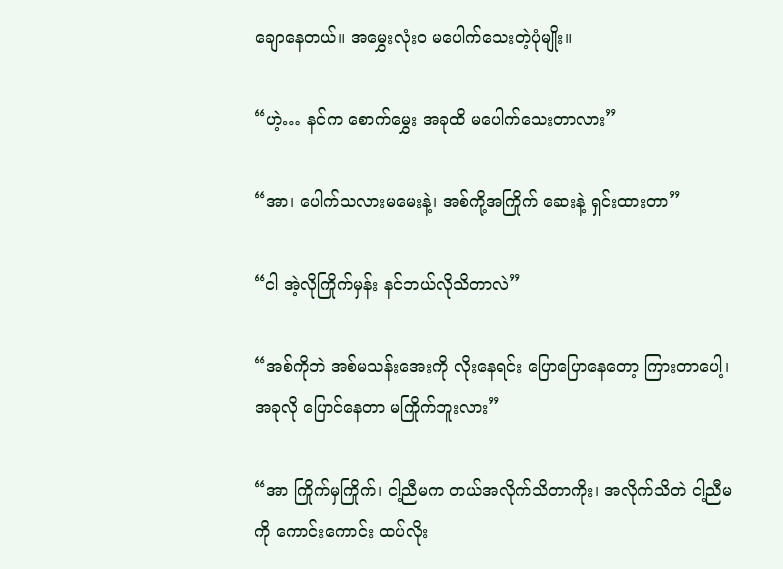ချောနေတယ်။ အမွှေးလုံးဝ မပေါက်သေးတဲ့ပုံမျိုး။

“ဟဲ့… နင်က စောက်မွှေး အခုထိ မပေါက်သေးတာလား”

“အာ၊ ပေါက်သလားမမေးနဲ့၊ အစ်ကို့အကြိုက် ဆေးနဲ့ ရှင်းထားတာ”

“ငါ အဲ့လိုကြိုက်မှန်း နင်ဘယ်လိုသိတာလဲ”

“အစ်ကိုဘဲ အစ်မသန်းအေးကို လိုးနေရင်း ပြောပြောနေတော့ ကြားတာပေါ့၊ အခုလို ပြောင်နေတာ မကြိုက်ဘူးလား”

“အာ ကြိုက်မှကြိုက်၊ ငါ့ညီမက တယ်အလိုက်သိတာကိုး၊ အလိုက်သိတဲ ငါ့ညီမကို ကောင်းကောင်း ထပ်လိုး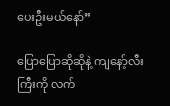ပေးဦးမယ်နော်”

ပြောပြောဆိုဆိုနဲ့ ကျနော့်လီးကြီးကို လက်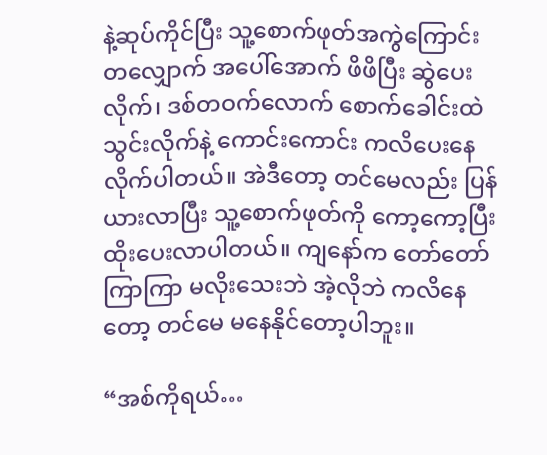နဲ့ဆုပ်ကိုင်ပြီး သူ့စောက်ဖုတ်အကွဲကြောင်းတလျှောက် အပေါ်အောက် ဖိဖိပြီး ဆွဲပေးလိုက်၊ ဒစ်တဝက်လောက် စောက်ခေါင်းထဲ သွင်းလိုက်နဲ့ ကောင်းကောင်း ကလိပေးနေလိုက်ပါတယ်။ အဲဒီတော့ တင်မေလည်း ပြန်ယားလာပြီး သူ့စောက်ဖုတ်ကို ကော့ကော့ပြီး ထိုးပေးလာပါတယ်။ ကျနော်က တော်တော်ကြာကြာ မလိုးသေးဘဲ အဲ့လိုဘဲ ကလိနေတော့ တင်မေ မနေနိုင်တော့ပါဘူး။

“အစ်ကိုရယ်…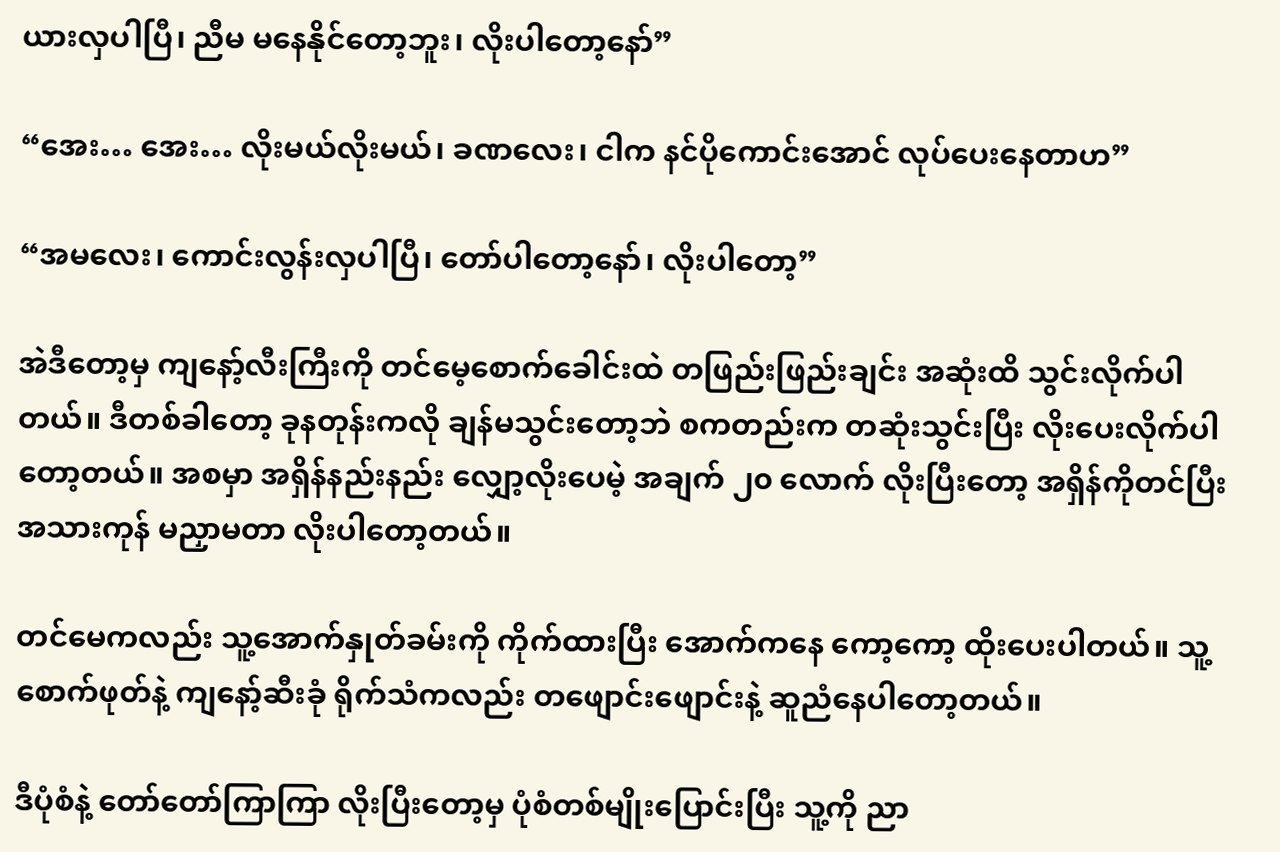ယားလှပါပြီ၊ ညီမ မနေနိုင်တော့ဘူး၊ လိုးပါတော့နော်”

“အေး… အေး… လိုးမယ်လိုးမယ်၊ ခဏလေး၊ ငါက နင်ပိုကောင်းအောင် လုပ်ပေးနေတာဟ”

“အမလေး၊ ကောင်းလွန်းလှပါပြီ၊ တော်ပါတော့နော်၊ လိုးပါတော့”

အဲဒီတော့မှ ကျနော့်လီးကြီးကို တင်မေ့စောက်ခေါင်းထဲ တဖြည်းဖြည်းချင်း အဆုံးထိ သွင်းလိုက်ပါတယ်။ ဒီတစ်ခါတော့ ခုနတုန်းကလို ချန်မသွင်းတော့ဘဲ စကတည်းက တဆုံးသွင်းပြီး လိုးပေးလိုက်ပါတော့တယ်။ အစမှာ အရှိန်နည်းနည်း လျှော့လိုးပေမဲ့ အချက် ၂၀ လောက် လိုးပြီးတော့ အရှိန်ကိုတင်ပြီး အသားကုန် မညှာမတာ လိုးပါတော့တယ်။

တင်မေကလည်း သူ့အောက်နှုတ်ခမ်းကို ကိုက်ထားပြီး အောက်ကနေ ကော့ကော့ ထိုးပေးပါတယ်။ သူ့စောက်ဖုတ်နဲ့ ကျနော့်ဆီးခုံ ရိုက်သံကလည်း တဖျောင်းဖျောင်းနဲ့ ဆူညံနေပါတော့တယ်။

ဒီပုံစံနဲ့ တော်တော်ကြာကြာ လိုးပြီးတော့မှ ပုံစံတစ်မျိုးပြောင်းပြီး သူ့ကို ညာ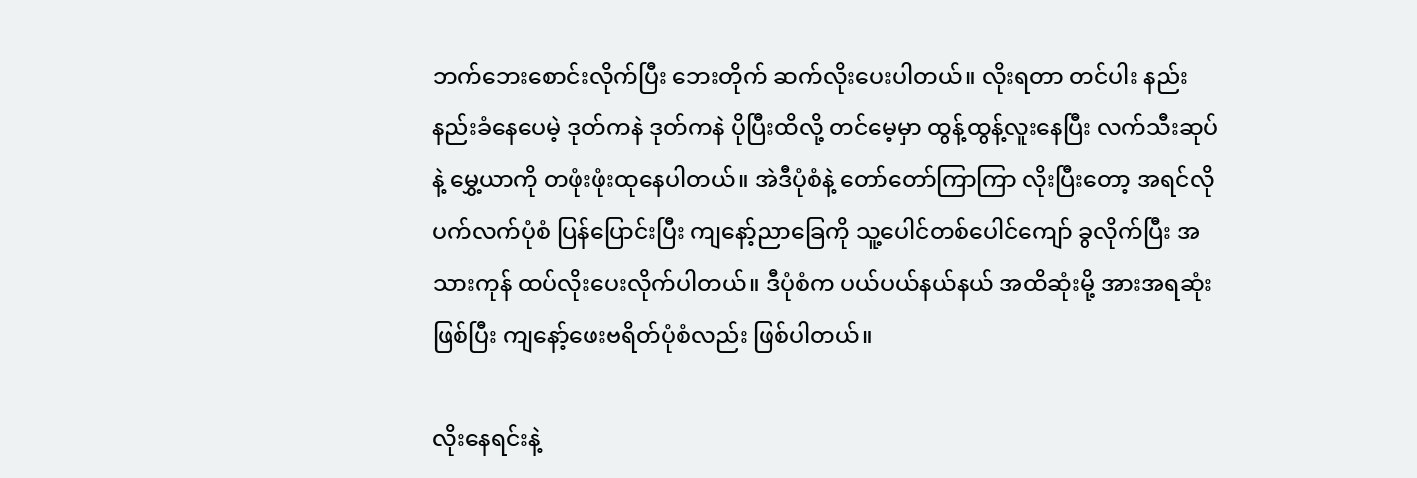ဘက်ဘေးစောင်းလိုက်ပြီး ဘေးတိုက် ဆက်လိုးပေးပါတယ်။ လိုးရတာ တင်ပါး နည်းနည်းခံနေပေမဲ့ ဒုတ်ကနဲ ဒုတ်ကနဲ ပိုပြီးထိလို့ တင်မေ့မှာ ထွန့်ထွန့်လူးနေပြီး လက်သီးဆုပ်နဲ့ မွှေ့ယာကို တဖုံးဖုံးထုနေပါတယ်။ အဲဒီပုံစံနဲ့ တော်တော်ကြာကြာ လိုးပြီးတော့ အရင်လို ပက်လက်ပုံစံ ပြန်ပြောင်းပြီး ကျနော့်ညာခြေကို သူ့ပေါင်တစ်ပေါင်ကျော် ခွလိုက်ပြီး အသားကုန် ထပ်လိုးပေးလိုက်ပါတယ်။ ဒီပုံစံက ပယ်ပယ်နယ်နယ် အထိဆုံးမို့ အားအရဆုံးဖြစ်ပြီး ကျနော့်ဖေးဗရိတ်ပုံစံလည်း ဖြစ်ပါတယ်။

လိုးနေရင်းနဲ့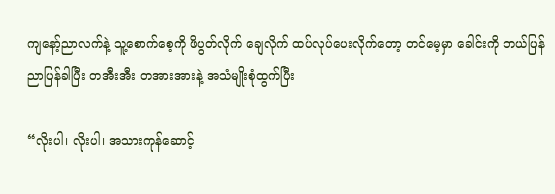ကျနော့်ညာလက်နဲ့ သူ့စောက်စေ့ကို ဖိပွတ်လိုက် ချေလိုက် ထပ်လုပ်ပေးလိုက်တော့ တင်မေ့မှာ ခေါင်းကို ဘယ်ပြန်ညာပြန်ခါပြီး တအီးအီး တအားအားနဲ့ အသံမျိုးစုံထွက်ပြီး

“လိုးပါ၊ လိုးပါ၊ အသားကုန်ဆောင့်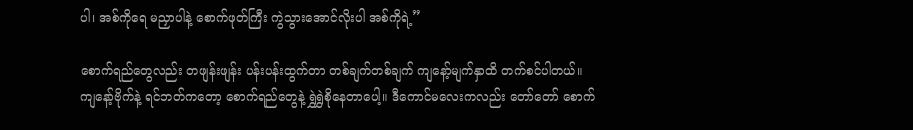ပါ၊ အစ်ကိုရေ မညှာပါနဲ့ စောက်ဖုတ်ကြီး ကွဲသွားအောင်လိုးပါ အစ်ကိုရဲ့”

စောက်ရည်တွေလည်း တဖျန်းဖျန်း ပန်းပန်းထွက်တာ တစ်ချက်တစ်ချက် ကျနော့်မျက်နှာထိ တက်စင်ပါတယ်။ ကျနော့်ဗိုက်နဲ့ ရင်ဘတ်ကတော့ စောက်ရည်တွေနဲ့ ရွှဲရွှဲစိုနေတာပေါ့။ ဒီကောင်မလေးကလည်း တော်တော် စောက်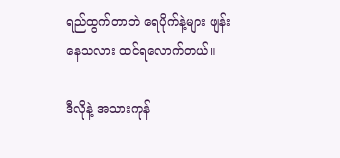ရည်ထွက်တာဘဲ ရေပိုက်နဲ့များ ဖျန်းနေသလား ထင်ရလောက်တယ်။

ဒီလိုနဲ့ အသားကုန်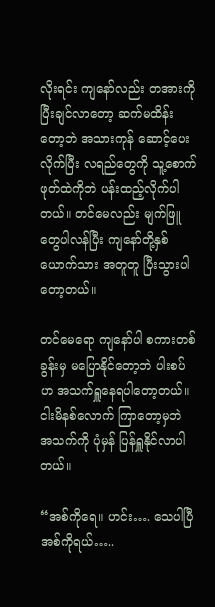လိုးရင်း ကျနော်လည်း တအားကို ပြီးချင်လာတော့ ဆက်မထိန်းတော့ဘဲ အသားကုန် ဆောင့်ပေးလိုက်ပြီး လရည်တွေကို သူ့စောက်ဖုတ်ထဲကိုဘဲ ပန်းထည့်လိုက်ပါတယ်။ တင်မေလည်း မျက်ဖြူတွေပါလန်ပြီး ကျနော်တို့နှစ်ယောက်သား အတူတူ ပြီးသွားပါတော့တယ်။

တင်မေရော ကျနော်ပါ စကားတစ်ခွန်းမှ မပြောနိုင်တော့ဘဲ ပါးစပ်ဟ အသက်ရှူနေရပါတော့တယ်။ ငါးမိနစ်လောက် ကြာတော့မှဘဲ အသက်ကို ပုံမှန် ပြန်ရှူနိုင်လာပါတယ်။

“အစ်ကိုရေ။ ဟင်း…. သေပါပြီ အစ်ကိုရယ်…..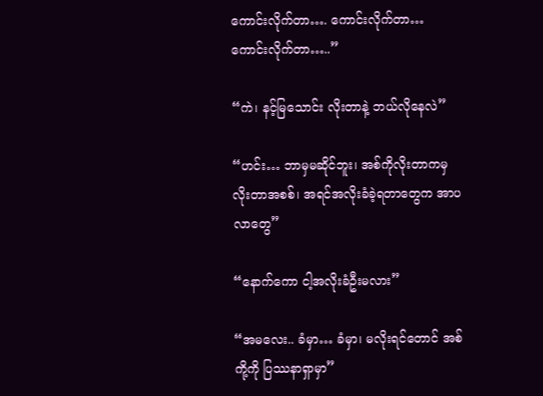ကောင်းလိုက်တာ…. ကောင်းလိုက်တာ… ကောင်းလိုက်တာ…..”

“ကဲ၊ နင့်မြသောင်း လိုးတာနဲ့ ဘယ်လိုနေလဲ”

“ဟင်း… ဘာမှမဆိုင်ဘူး၊ အစ်ကိုလိုးတာကမှ လိုးတာအစစ်၊ အရင်အလိုးခံခဲ့ရတာတွေက အာပလာတွေ”

“နောက်ကော ငါ့အလိုးခံဦးမလား”

“အမလေး.. ခံမှာ… ခံမှာ၊ မလိုးရင်တောင် အစ်ကို့ကို ပြဿနာရှာမှာ”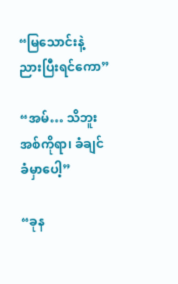“မြသောင်းနဲ့ ညားပြီးရင်ကော”

“အမ်… သိဘူး အစ်ကိုရာ၊ ခံချင်ခံမှာပေါ့”

“ခုန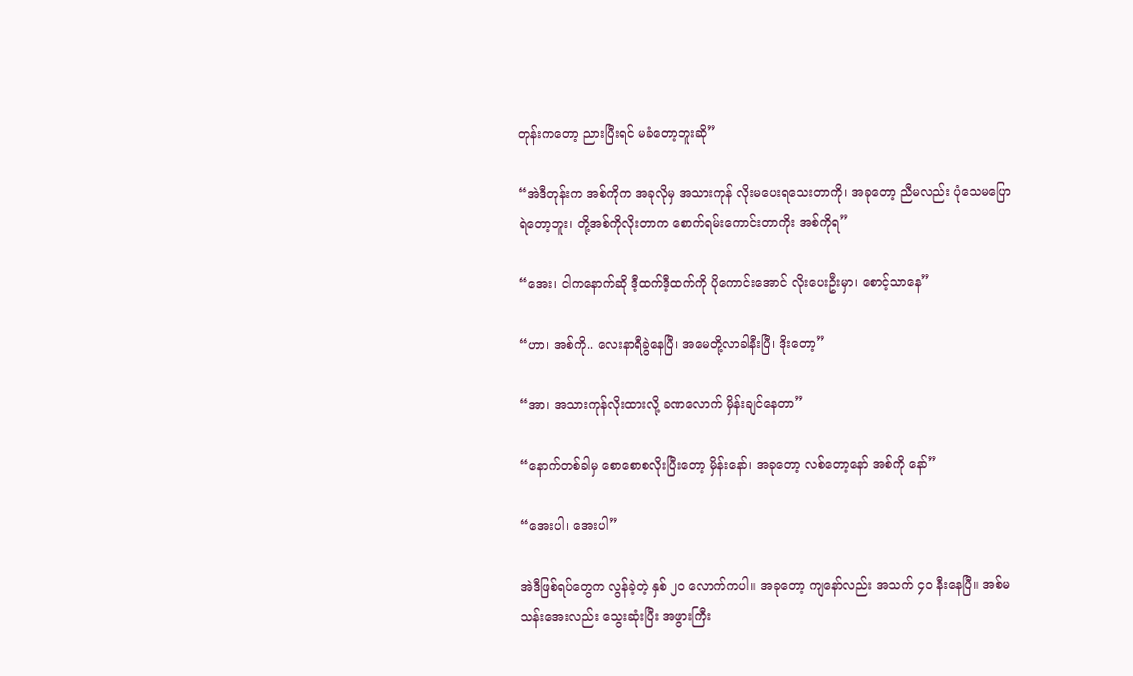တုန်းကတော့ ညားပြီးရင် မခံတော့ဘူးဆို”

“အဲဒီတုန်းက အစ်ကိုက အခုလိုမှ အသားကုန် လိုးမပေးရသေးတာကို၊ အခုတော့ ညီမလည်း ပုံသေမပြောရဲတော့ဘူး၊ တို့အစ်ကိုလိုးတာက စောက်ရမ်းကောင်းတာကိုး အစ်ကိုရ”

“အေး၊ ငါကနောက်ဆို ဒီ့ထက်ဒီ့ထက်ကို ပိုကောင်းအောင် လိုးပေးဦးမှာ၊ စောင့်သာနေ”

“ဟာ၊ အစ်ကို.. လေးနာရီခွဲနေပြီ၊ အမေတို့လာခါနီးပြီ၊ ဒိုးတော့”

“အာ၊ အသားကုန်လိုးထားလို့ ခဏလောက် မှိန်းချင်နေတာ”

“နောက်တစ်ခါမှ စောစောစလိုးပြီးတော့ မှိန်းနော်၊ အခုတော့ လစ်တော့နော် အစ်ကို နော်”

“အေးပါ၊ အေးပါ”

အဲဒီဖြစ်ရပ်တွေက လွန်ခဲ့တဲ့ နှစ် ၂၀ လောက်ကပါ။ အခုတော့ ကျနော်လည်း အသက် ၄၀ နီးနေပြီ။ အစ်မသန်းအေးလည်း သွေးဆုံးပြီး အဖွားကြီး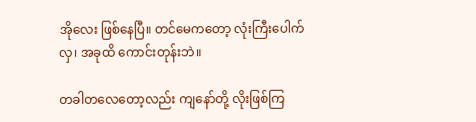အိုလေး ဖြစ်နေပြီ။ တင်မေကတော့ လုံးကြီးပေါက်လှ၊ အခုထိ ကောင်းတုန်းဘဲ။

တခါတလေတော့လည်း ကျနော်တို့ လိုးဖြစ်ကြ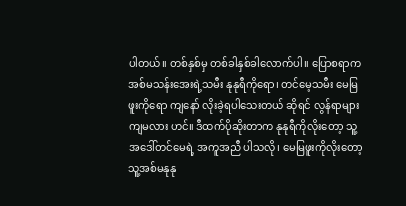ပါတယ်။ တစ်နှစ်မှ တစ်ခါနှစ်ခါလောက်ပါ။ ပြောစရာက အစ်မသန်းအေးရဲ့သမီး နုနုရီကိုရော၊ တင်မေ့သမီး မေမြဖူးကိုရော ကျနော် လိုးခဲ့ရပါသေးတယ် ဆိုရင် လွန်ရာများကျမလား ဟင်။ ဒီထက်ပိုဆိုးတာက နုနုရီကိုလိုးတော့ သူ့အဒေါ်တင်မေရဲ့ အကူအညီ ပါသလို၊ မေမြဖူးကိုလိုးတော့ သူ့အစ်မနုနု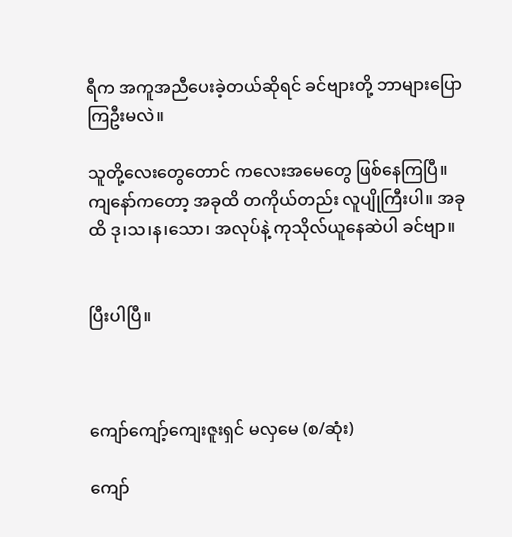ရီက အကူအညီပေးခဲ့တယ်ဆိုရင် ခင်ဗျားတို့ ဘာများပြောကြဦးမလဲ။

သူတို့လေးတွေတောင် ကလေးအမေတွေ ဖြစ်နေကြပြီ။ ကျနော်ကတော့ အခုထိ တကိုယ်တည်း လူပျိုကြီးပါ။ အခုထိ ဒု၊သ၊န၊သော၊ အလုပ်နဲ့ ကုသိုလ်ယူနေဆဲပါ ခင်ဗျာ။


ပြီးပါပြီ။



ကျော်ကျော့်ကျေးဇူးရှင် မလှမေ (စ/ဆုံး)

ကျော်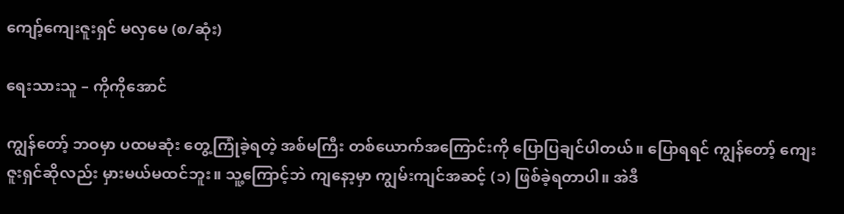ကျော့်ကျေးဇူးရှင် မလှမေ (စ/ဆုံး)

ရေးသားသူ – ကိုကိုအောင်

ကျွန်တော့် ဘဝမှာ ပထမဆုံး တွေ့ကြုံခဲ့ရတဲ့ အစ်မကြီး တစ်ယောက်အကြောင်းကို ပြောပြချင်ပါတယ်။ ပြောရရင် ကျွန်တော့် ကျေးဇူးရှင်ဆိုလည်း မှားမယ်မထင်ဘူး။ သူ့ကြောင့်ဘဲ ကျနော့မှာ ကျွမ်းကျင်အဆင့် (၁) ဖြစ်ခဲ့ရတာပါ။ အဲဒီ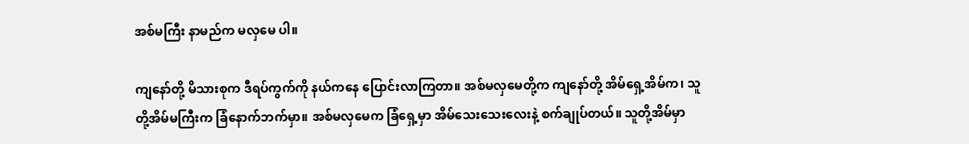အစ်မကြီး နာမည်က မလှမေ ပါ။

ကျနော်တို့ မိသားစုက ဒီရပ်ကွက်ကို နယ်ကနေ ပြောင်းလာကြတာ။ အစ်မလှမေတို့က ကျနော်တို့ အိမ်ရှေ့အိမ်က၊ သူတို့အိမ်မကြီးက ခြံနောက်ဘက်မှာ။ အစ်မလှမေက ခြံရှေ့မှာ အိမ်သေးသေးလေးနဲ့ စက်ချုပ်တယ်။ သူတို့အိမ်မှာ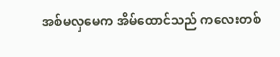အစ်မလှမေက အိမ်ထောင်သည် ကလေးတစ်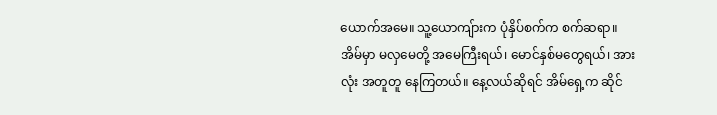ယောက်အမေ။ သူ့ယောကျ်ားက ပုံနှိပ်စက်က စက်ဆရာ။ အိမ်မှာ မလှမေတို့ အမေကြီးရယ်၊ မောင်နှစ်မတွေရယ်၊ အားလုံး အတူတူ နေကြတယ်။ နေ့လယ်ဆိုရင် အိမ်ရှေ့က ဆိုင်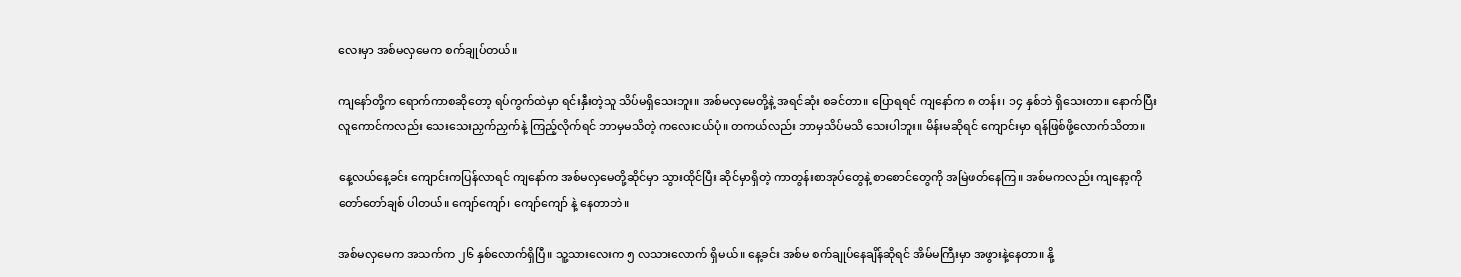လေးမှာ အစ်မလှမေက စက်ချုပ်တယ်။

ကျနော်တို့က ရောက်ကာစဆိုတော့ ရပ်ကွက်ထဲမှာ ရင်းနှီးတဲ့သူ သိပ်မရှိသေးဘူး။ အစ်မလှမေတို့နဲ့ အရင်ဆုံး စခင်တာ။ ပြောရရင် ကျနော်က ၈ တန်း၊ ၁၄ နှစ်ဘဲ ရှိသေးတာ။ နောက်ပြီး လူကောင်ကလည်း သေးသေးညှက်ညှက်နဲ့ ကြည့်လိုက်ရင် ဘာမှမသိတဲ့ ကလေးငယ်ပုံ။ တကယ်လည်း ဘာမှသိပ်မသိ သေးပါဘူး။ မိန်းမဆိုရင် ကျောင်းမှာ ရန်ဖြစ်ဖို့လောက်သိတာ။

နေ့လယ်နေ့ခင်း ကျောင်းကပြန်လာရင် ကျနော်က အစ်မလှမေတို့ဆိုင်မှာ သွားထိုင်ပြီး ဆိုင်မှာရှိတဲ့ ကာတွန်းစာအုပ်တွေနဲ့ စာစောင်တွေကို အမြဲဖတ်နေကြ။ အစ်မကလည်း ကျနော့ကို တော်တော်ချစ် ပါတယ်။ ကျော်ကျော်၊ ကျော်ကျော် နဲ့ နေတာဘဲ။

အစ်မလှမေက အသက်က ၂၆ နှစ်လောက်ရှိပြီ။ သူ့သားလေးက ၅ လသားလောက် ရှိမယ်။ နေ့ခင်း အစ်မ စက်ချုပ်နေချိန်ဆိုရင် အိမ်မကြီးမှာ အဖွားနဲ့နေတာ။ နို့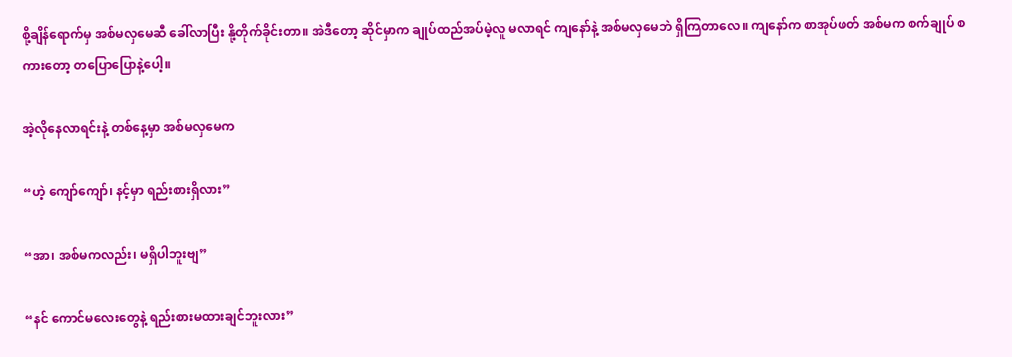စို့ချိန်ရောက်မှ အစ်မလှမေဆီ ခေါ်လာပြီး နို့တိုက်ခိုင်းတာ။ အဲဒီတော့ ဆိုင်မှာက ချုပ်ထည်အပ်မဲ့လူ မလာရင် ကျနော်နဲ့ အစ်မလှမေဘဲ ရှိကြတာလေ။ ကျနော်က စာအုပ်ဖတ် အစ်မက စက်ချုပ် စကားတော့ တပြောပြောနဲ့ပေါ့။

အဲ့လိုနေလာရင်းနဲ့ တစ်နေ့မှာ အစ်မလှမေက

“ဟဲ့ ကျော်ကျော်၊ နင့်မှာ ရည်းစားရှိလား”

“အာ၊ အစ်မကလည်း၊ မရှိပါဘူးဗျ”

“နင် ကောင်မလေးတွေနဲ့ ရည်းစားမထားချင်ဘူးလား”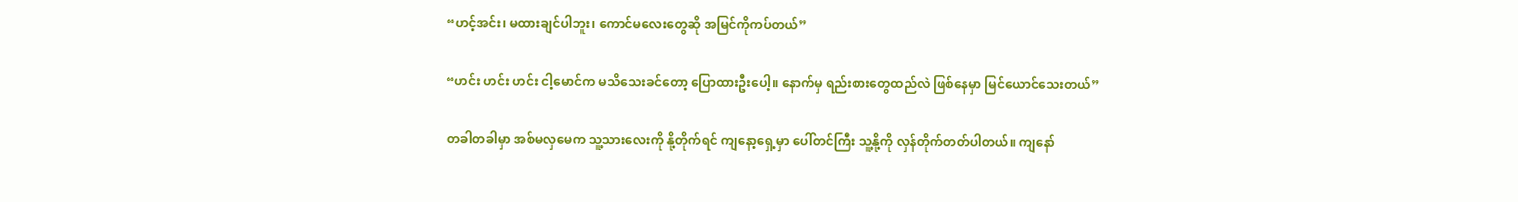“ဟင့်အင်း၊ မထားချင်ပါဘူး၊ ကောင်မလေးတွေဆို အမြင်ကိုကပ်တယ်”

“ဟင်း ဟင်း ဟင်း ငါ့မောင်က မသိသေးခင်တော့ ပြောထားဦးပေါ့။ နောက်မှ ရည်းစားတွေထည်လဲ ဖြစ်နေမှာ မြင်ယောင်သေးတယ်”

တခါတခါမှာ အစ်မလှမေက သူ့သားလေးကို နို့တိုက်ရင် ကျနော့ရှေ့မှာ ပေါ်တင်ကြီး သူ့နို့ကို လှန်တိုက်တတ်ပါတယ်။ ကျနော်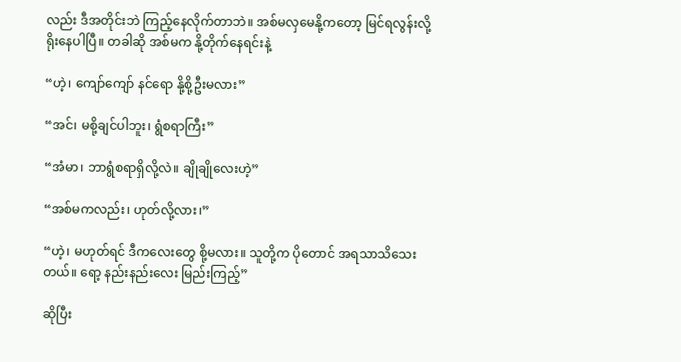လည်း ဒီအတိုင်းဘဲ ကြည့်နေလိုက်တာဘဲ။ အစ်မလှမေနို့ကတော့ မြင်ရလွန်းလို့ ရိုးနေပါပြီ။ တခါဆို အစ်မက နို့တိုက်နေရင်းနဲ့

“ဟဲ့၊ ကျော်ကျော် နင်ရော နို့စို့ဦးမလား”

“အင်၊ မစို့ချင်ပါဘူး၊ ရွံစရာကြီး”

“အံမာ၊ ဘာရွံစရာရှိလို့လဲ။ ချိုချိုလေးဟဲ့”

“အစ်မကလည်း၊ ဟုတ်လို့လား၊”

“ဟဲ့၊ မဟုတ်ရင် ဒီကလေးတွေ စို့မလား။ သူတို့က ပိုတောင် အရသာသိသေးတယ်။ ရော့ နည်းနည်းလေး မြည်းကြည့်”

ဆိုပြီး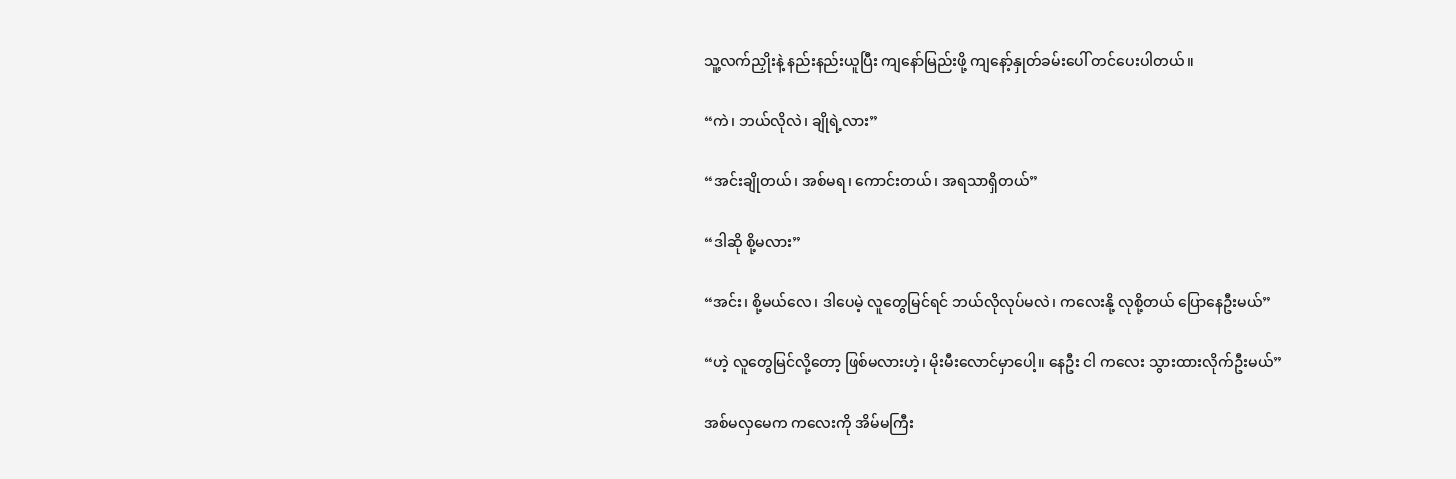သူ့လက်ညှိုးနဲ့ နည်းနည်းယူပြီး ကျနော်မြည်းဖို့ ကျနော့်နှုတ်ခမ်းပေါ် တင်ပေးပါတယ်။

“ကဲ၊ ဘယ်လိုလဲ၊ ချိုရဲ့လား”

“အင်းချိုတယ်၊ အစ်မရ၊ ကောင်းတယ်၊ အရသာရှိတယ်”

“ဒါဆို စို့မလား”

“အင်း၊ စို့မယ်လေ၊ ဒါပေမဲ့ လူတွေမြင်ရင် ဘယ်လိုလုပ်မလဲ၊ ကလေးနို့ လုစို့တယ် ပြောနေဦးမယ်”

“ဟဲ့ လူတွေမြင်လို့တော့ ဖြစ်မလားဟဲ့၊ မိုးမီးလောင်မှာပေါ့။ နေဦး ငါ ကလေး သွားထားလိုက်ဦးမယ်”

အစ်မလှမေက ကလေးကို အိမ်မကြီး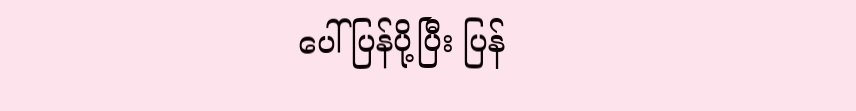ပေါ် ပြန်ပို့ပြီး ပြန်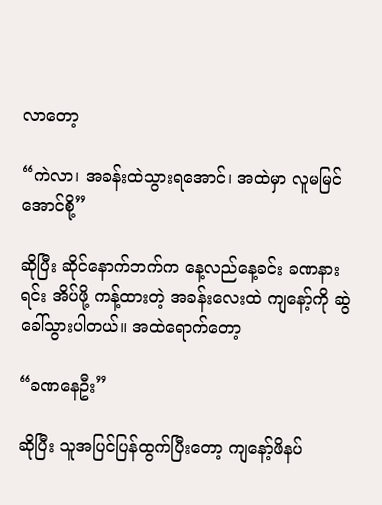လာတော့

“ကဲလာ၊ အခန်းထဲသွားရအောင်၊ အထဲမှာ လူမမြင်အောင်စို့”

ဆိုပြီး ဆိုင်နောက်ဘက်က နေ့လည်နေ့ခင်း ခဏနားရင်း အိပ်ဖို့ ကန့်ထားတဲ့ အခန်းလေးထဲ ကျနော့်ကို ဆွဲခေါ်သွားပါတယ်။ အထဲရောက်တော့

“ခဏနေဦး”

ဆိုပြီး သူအပြင်ပြန်ထွက်ပြီးတော့ ကျနော့်ဖိနပ်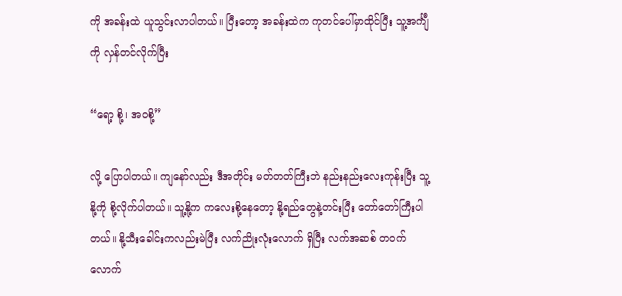ကို အခန်းထဲ ယူသွင်းလာပါတယ်။ ပြီးတော့ အခန်းထဲက ကုတင်ပေါ်မှာထိုင်ပြီး သူ့အင်္ကျီကို လှန်တင်လိုက်ပြီး

“ရော့ စို့၊ အဝစို့”

လို့ ပြောပါတယ်။ ကျနော်လည်း ဒီအတိုင်း မတ်တတ်ကြီးဘဲ နည်းနည်းလေးကုန်းပြီး သူ့နို့ကို စို့လိုက်ပါတယ်။ သူ့နို့က ကလေးစို့နေတော့ နို့ရည်တွေနဲ့တင်းပြီး တော်တော်ကြီးပါတယ်။ နို့သီးခေါင်းကလည်းမဲပြီး လက်ညိုးလုံးလောက် ရှိပြီး လက်အဆစ် တဝက်လောက်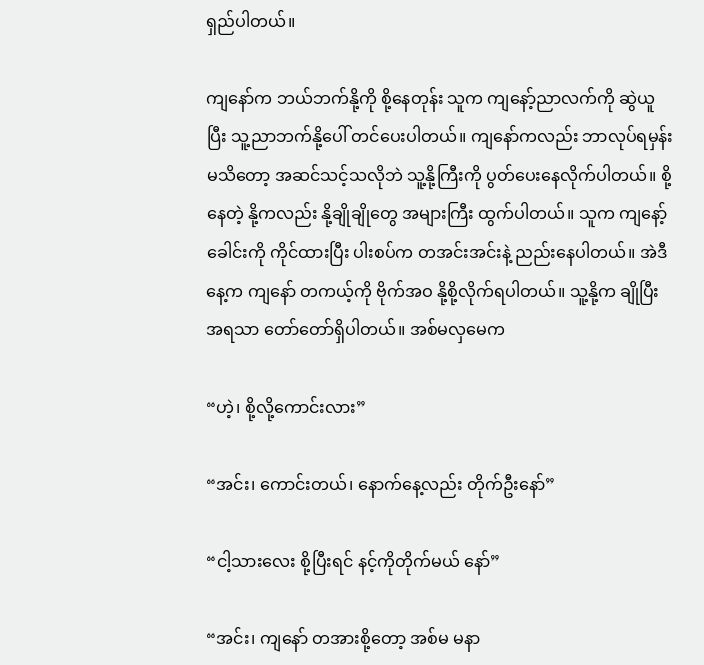ရှည်ပါတယ်။

ကျနော်က ဘယ်ဘက်နို့ကို စို့နေတုန်း သူက ကျနော့်ညာလက်ကို ဆွဲယူပြီး သူ့ညာဘက်နို့ပေါ် တင်ပေးပါတယ်။ ကျနော်ကလည်း ဘာလုပ်ရမှန်းမသိတော့ အဆင်သင့်သလိုဘဲ သူ့နို့ကြီးကို ပွတ်ပေးနေလိုက်ပါတယ်။ စို့နေတဲ့ နို့ကလည်း နို့ချိုချိုတွေ အများကြီး ထွက်ပါတယ်။ သူက ကျနော့်ခေါင်းကို ကိုင်ထားပြီး ပါးစပ်က တအင်းအင်းနဲ့ ညည်းနေပါတယ်။ အဲဒီနေ့က ကျနော် တကယ့်ကို ဗိုက်အဝ နို့စို့လိုက်ရပါတယ်။ သူ့နို့က ချိုပြီး အရသာ တော်တော်ရှိပါတယ်။ အစ်မလှမေက

“ဟဲ့၊ စို့လို့ကောင်းလား”

“အင်း၊ ကောင်းတယ်၊ နောက်နေ့လည်း တိုက်ဦးနော်”

“ငါ့သားလေး စို့ပြီးရင် နင့်ကိုတိုက်မယ် နော်”

“အင်း၊ ကျနော် တအားစို့တော့ အစ်မ မနာ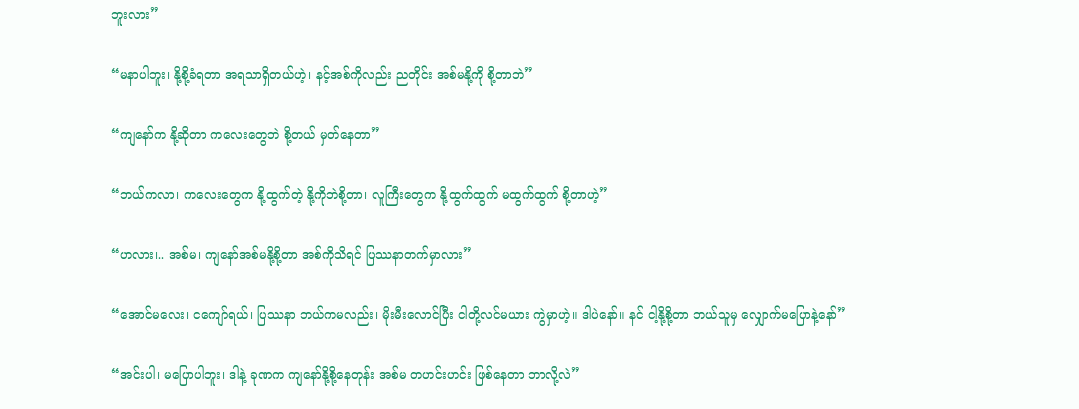ဘူးလား”

“မနာပါဘူး၊ နို့စို့ခံရတာ အရသာရှိတယ်ဟဲ့၊ နင့်အစ်ကိုလည်း ညတိုင်း အစ်မနို့ကို စို့တာဘဲ”

“ကျနော်က နို့ဆိုတာ ကလေးတွေဘဲ စို့တယ် မှတ်နေတာ”

“ဘယ်ကလာ၊ ကလေးတွေက နို့ထွက်တဲ့ နို့ကိုဘဲစို့တာ၊ လူကြီးတွေက နို့ထွက်ထွက် မထွက်ထွက် စို့တာဟဲ့”

“ဟလား၊.. အစ်မ၊ ကျနော်အစ်မနို့စို့တာ အစ်ကိုသိရင် ပြဿနာတက်မှာလား”

“အောင်မလေး၊ ငကျော်ရယ်၊ ပြဿနာ ဘယ်ကမလည်း၊ မိုးမီးလောင်ပြီး ငါတို့လင်မယား ကွဲမှာဟဲ့။ ဒါပဲနော်။ နင် ငါ့နို့စို့တာ ဘယ်သူမှ လျှောက်မပြောနဲ့နော်”

“အင်းပါ၊ မပြောပါဘူး၊ ဒါနဲ့ ခုဏက ကျနော်နို့စို့နေတုန်း အစ်မ တဟင်းဟင်း ဖြစ်နေတာ ဘာလို့လဲ”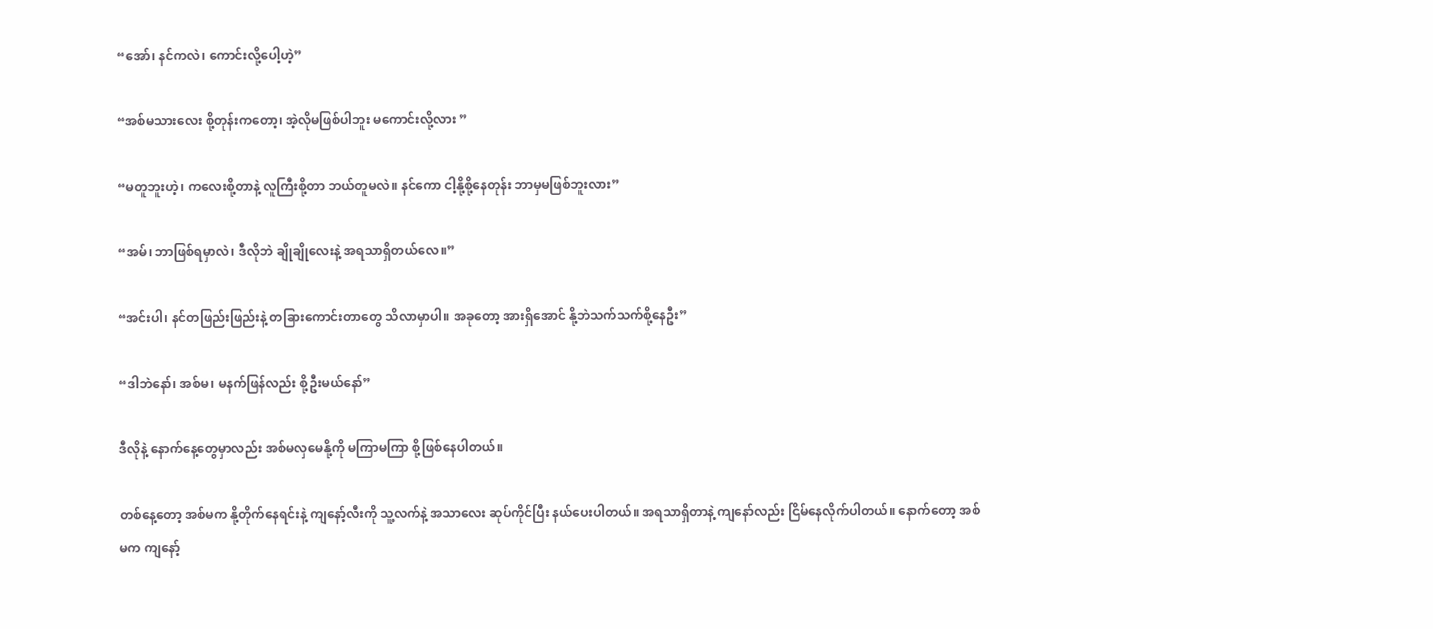“အော်၊ နင်ကလဲ၊ ကောင်းလို့ပေါ့ဟဲ့”

“အစ်မသားလေး စို့တုန်းကတော့၊ အဲ့လိုမဖြစ်ပါဘူး မကောင်းလို့လား ”

“မတူဘူးဟဲ့၊ ကလေးစို့တာနဲ့ လူကြီးစို့တာ ဘယ်တူမလဲ။ နင်ကော ငါ့နို့စို့နေတုန်း ဘာမှမဖြစ်ဘူးလား”

“အမ်၊ ဘာဖြစ်ရမှာလဲ၊ ဒီလိုဘဲ ချိုချိုလေးနဲ့ အရသာရှိတယ်လေ။”

“အင်းပါ၊ နင်တဖြည်းဖြည်းနဲ့ တခြားကောင်းတာတွေ သိလာမှာပါ။ အခုတော့ အားရှိအောင် နို့ဘဲသက်သက်စို့နေဦး”

“ဒါဘဲနော်၊ အစ်မ၊ မနက်ဖြန်လည်း စို့ဦးမယ်နော်”

ဒီလိုနဲ့ နောက်နေ့တွေမှာလည်း အစ်မလှမေနို့ကို မကြာမကြာ စို့ဖြစ်နေပါတယ်။

တစ်နေ့တော့ အစ်မက နို့တိုက်နေရင်းနဲ့ ကျနော့်လီးကို သူ့လက်နဲ့ အသာလေး ဆုပ်ကိုင်ပြီး နယ်ပေးပါတယ်။ အရသာရှိတာနဲ့ ကျနော်လည်း ငြိမ်နေလိုက်ပါတယ်။ နောက်တော့ အစ်မက ကျနော့်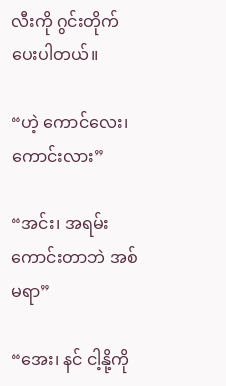လီးကို ဂွင်းတိုက်ပေးပါတယ်။

“ဟဲ့ ကောင်လေး၊ ကောင်းလား”

“အင်း၊ အရမ်းကောင်းတာဘဲ အစ်မရာ”

“အေး၊ နင် ငါ့နို့ကို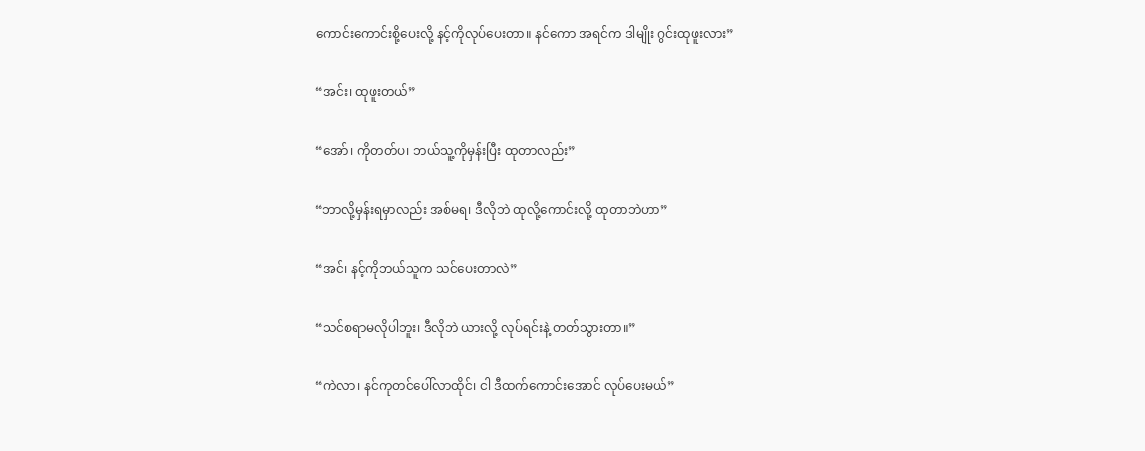ကောင်းကောင်းစို့ပေးလို့ နင့်ကိုလုပ်ပေးတာ။ နင်ကော အရင်က ဒါမျိုး ဂွင်းထုဖူးလား”

“အင်း၊ ထုဖူးတယ်”

“အော်၊ ကိုတတ်ပ၊ ဘယ်သူ့ကိုမှန်းပြီး ထုတာလည်း”

“ဘာလို့မှန်းရမှာလည်း အစ်မရ၊ ဒီလိုဘဲ ထုလို့ကောင်းလို့ ထုတာဘဲဟာ”

“အင်၊ နင့်ကိုဘယ်သူက သင်ပေးတာလဲ”

“သင်စရာမလိုပါဘူး၊ ဒီလိုဘဲ ယားလို့ လုပ်ရင်းနဲ့ တတ်သွားတာ။”

“ကဲလာ၊ နင်ကုတင်ပေါ်လာထိုင်၊ ငါ ဒီထက်ကောင်းအောင် လုပ်ပေးမယ်”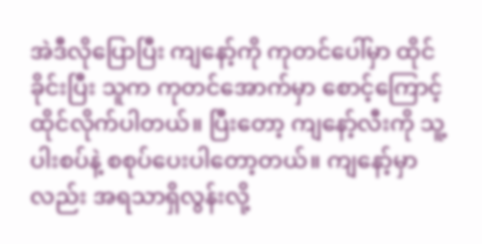အဲဒီလိုပြောပြီး ကျနော့်ကို ကုတင်ပေါ်မှာ ထိုင်ခိုင်းပြီး သူက ကုတင်အောက်မှာ စောင့်ကြောင့်ထိုင်လိုက်ပါတယ်။ ပြီးတော့ ကျနော့်လီးကို သူ့ပါးစပ်နဲ့ စစုပ်ပေးပါတော့တယ်။ ကျနော့်မှာလည်း အရသာရှိလွန်းလို့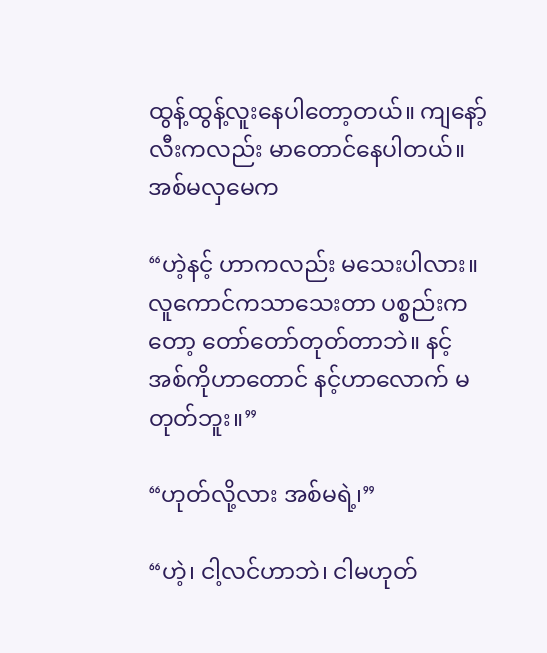ထွန့်ထွန့်လူးနေပါတော့တယ်။ ကျနော့်လီးကလည်း မာတောင်နေပါတယ်။ အစ်မလှမေက

“ဟဲ့နင့် ဟာကလည်း မသေးပါလား။ လူကောင်ကသာသေးတာ ပစ္စည်းကတော့ တော်တော်တုတ်တာဘဲ။ နင့်အစ်ကိုဟာတောင် နင့်ဟာလောက် မတုတ်ဘူး။”

“ဟုတ်လို့လား အစ်မရဲ့၊”

“ဟဲ့၊ ငါ့လင်ဟာဘဲ၊ ငါမဟုတ်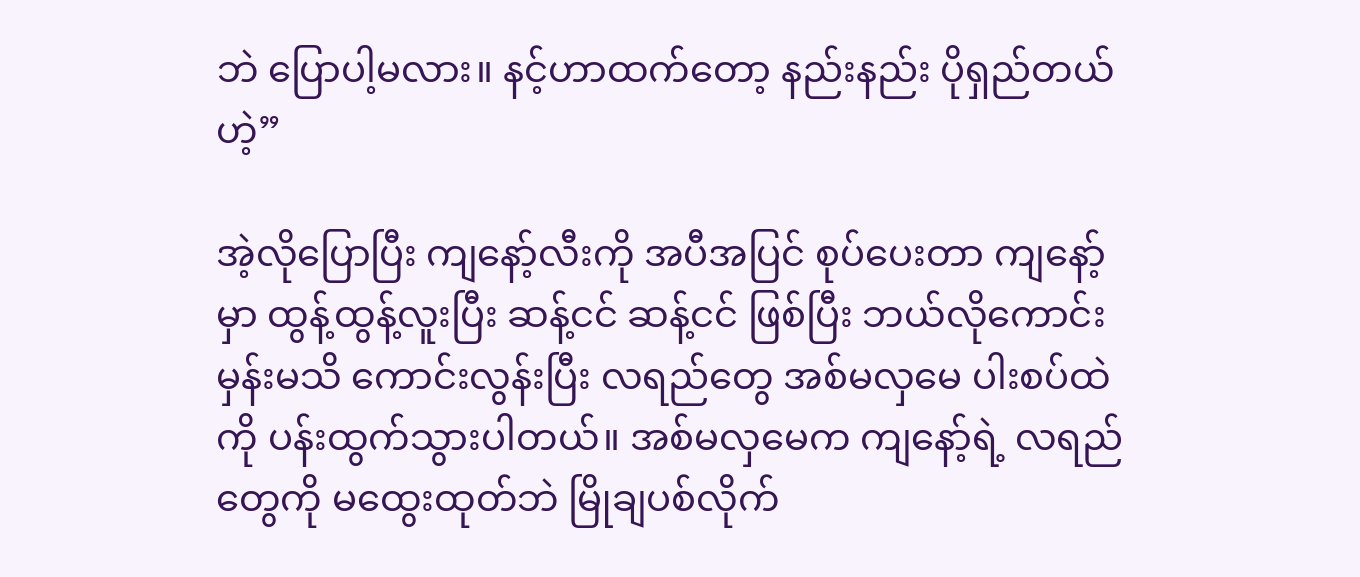ဘဲ ပြောပါ့မလား။ နင့်ဟာထက်တော့ နည်းနည်း ပိုရှည်တယ်ဟဲ့”

အဲ့လိုပြောပြီး ကျနော့်လီးကို အပီအပြင် စုပ်ပေးတာ ကျနော့်မှာ ထွန့်ထွန့်လူးပြီး ဆန့်ငင် ဆန့်ငင် ဖြစ်ပြီး ဘယ်လိုကောင်းမှန်းမသိ ကောင်းလွန်းပြီး လရည်တွေ အစ်မလှမေ ပါးစပ်ထဲကို ပန်းထွက်သွားပါတယ်။ အစ်မလှမေက ကျနော့်ရဲ့ လရည်တွေကို မထွေးထုတ်ဘဲ မြိုချပစ်လိုက်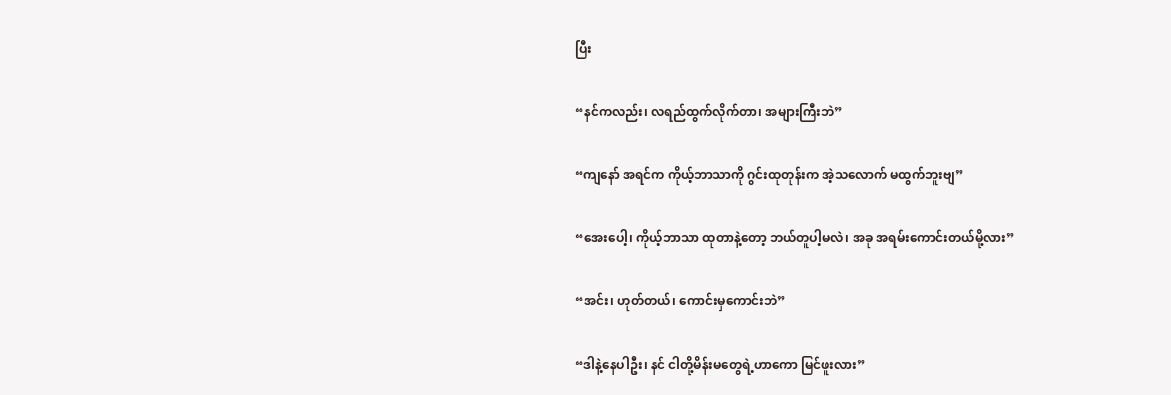ပြီး

“နင်ကလည်း၊ လရည်ထွက်လိုက်တာ၊ အများကြီးဘဲ”

“ကျနော် အရင်က ကိုယ့်ဘာသာကို ဂွင်းထုတုန်းက အဲ့သလောက် မထွက်ဘူးဗျ”

“အေးပေါ့၊ ကိုယ့်ဘာသာ ထုတာနဲ့တော့ ဘယ်တူပါ့မလဲ၊ အခု အရမ်းကောင်းတယ်မို့လား”

“အင်း၊ ဟုတ်တယ်၊ ကောင်းမှကောင်းဘဲ”

“ဒါနဲ့နေပါဦး၊ နင် ငါတို့မိန်းမတွေရဲ့ဟာကော မြင်ဖူးလား”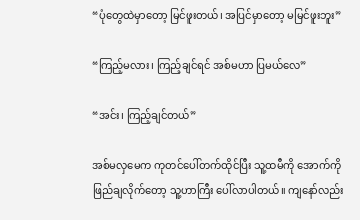“ပုံတွေထဲမှာတော့ မြင်ဖူးတယ်၊ အပြင်မှာတော့ မမြင်ဖူးဘူး”

“ကြည့်မလား၊ ကြည့်ချင်ရင် အစ်မဟာ ပြမယ်လေ”

“အင်း၊ ကြည့်ချင်တယ်”

အစ်မလှမေက ကုတင်ပေါ်တက်ထိုင်ပြီး သူ့ထမီကို အောက်ကိုဖြည်ချလိုက်တော့ သူ့ဟာကြီး ပေါ်လာပါတယ်။ ကျနော်လည်း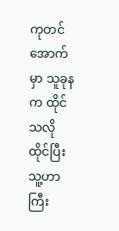ကုတင်အောက်မှာ သူခုနက ထိုင်သလိုထိုင်ပြီး သူ့ဟာကြီး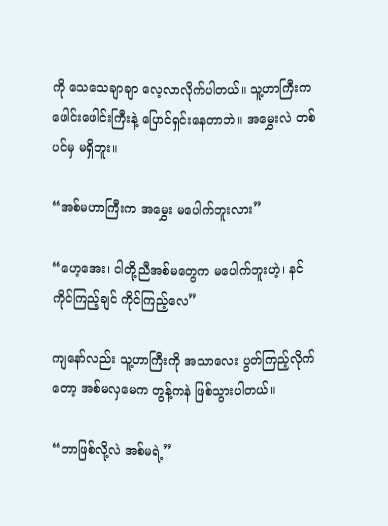ကို သေသေချာချာ လေ့လာလိုက်ပါတယ်။ သူ့ဟာကြီးက ဖေါင်းဖေါင်းကြီးနဲ့ ပြောင်ရှင်းနေတာဘဲ။ အမွှေးလဲ တစ်ပင်မှ မရှိဘူး။

“အစ်မဟာကြီးက အမွှေး မပေါက်ဘူးလား”

“ဟေ့အေး၊ ငါတို့ညီအစ်မတွေက မပေါက်ဘူးဟဲ့၊ နင် ကိုင်ကြည့်ချင် ကိုင်ကြည့်လေ”

ကျနော်လည်း သူ့ဟာကြီးကို အသာလေး ပွတ်ကြည့်လိုက်တော့ အစ်မလှမေက တွန့်ကနဲ ဖြစ်သွားပါတယ်။

“ဘာဖြစ်လို့လဲ အစ်မရဲ့”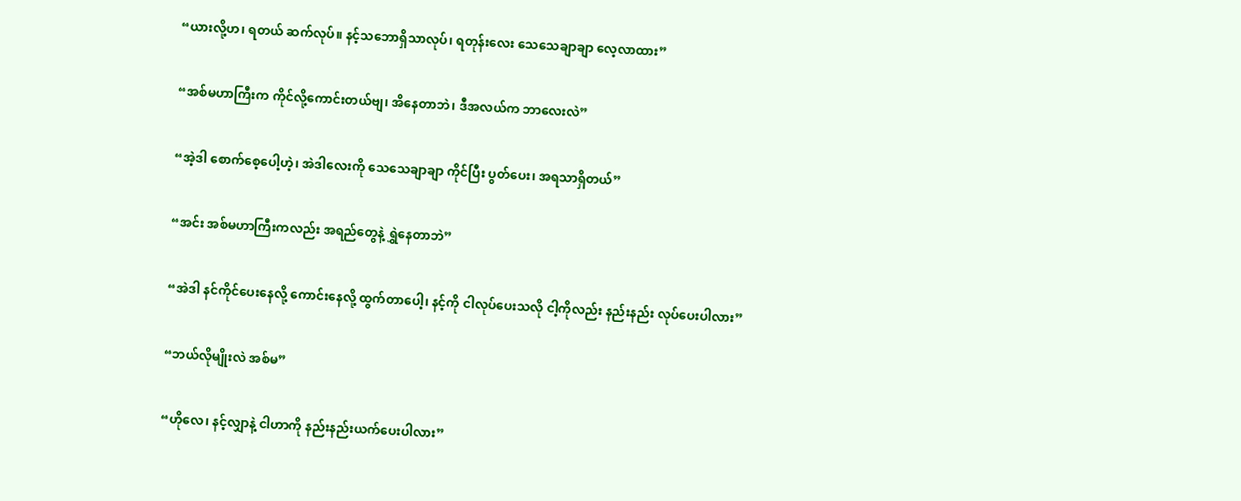“ယားလို့ဟ၊ ရတယ် ဆက်လုပ်။ နင့်သဘောရှိသာလုပ်၊ ရတုန်းလေး သေသေချာချာ လေ့လာထား”

“အစ်မဟာကြီးက ကိုင်လို့ကောင်းတယ်ဗျ၊ အိနေတာဘဲ၊ ဒီအလယ်က ဘာလေးလဲ”

“အဲ့ဒါ စောက်စေ့ပေါ့ဟဲ့၊ အဲဒါလေးကို သေသေချာချာ ကိုင်ပြီး ပွတ်ပေး၊ အရသာရှိတယ်”

“အင်း အစ်မဟာကြီးကလည်း အရည်တွေနဲ့ ရွှဲနေတာဘဲ”

“အဲဒါ နင်ကိုင်ပေးနေလို့ ကောင်းနေလို့ ထွက်တာပေါ့၊ နင့်ကို ငါလုပ်ပေးသလို ငါ့ကိုလည်း နည်းနည်း လုပ်ပေးပါလား”

“ဘယ်လိုမျိုးလဲ အစ်မ”

“ဟိုလေ၊ နင့်လျှာနဲ့ ငါဟာကို နည်းနည်းယက်ပေးပါလား”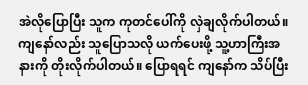အဲလိုပြောပြီး သူက ကုတင်ပေါ်ကို လှဲချလိုက်ပါတယ်။ ကျနော်လည်း သူပြောသလို ယက်ပေးဖို့ သူ့ဟာကြီးအနားကို တိုးလိုက်ပါတယ်။ ပြောရရင် ကျနော်က သိပ်ပြီး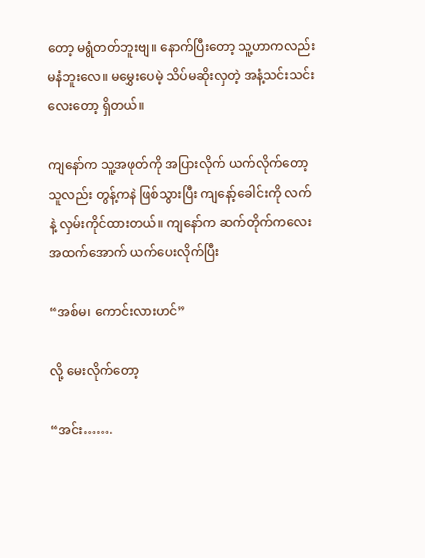တော့ မရွံတတ်ဘူးဗျ။ နောက်ပြီးတော့ သူ့ဟာကလည်း မနံဘူးလေ။ မမွှေးပေမဲ့ သိပ်မဆိုးလှတဲ့ အနံ့သင်းသင်းလေးတော့ ရှိတယ်။

ကျနော်က သူ့အဖုတ်ကို အပြားလိုက် ယက်လိုက်တော့ သူလည်း တွန့်ကနဲ ဖြစ်သွားပြီး ကျနော့်ခေါင်းကို လက်နဲ့ လှမ်းကိုင်ထားတယ်။ ကျနော်က ဆက်တိုက်ကလေး အထက်အောက် ယက်ပေးလိုက်ပြီး

“အစ်မ၊ ကောင်းလားဟင်”

လို့ မေးလိုက်တော့

“အင်း…….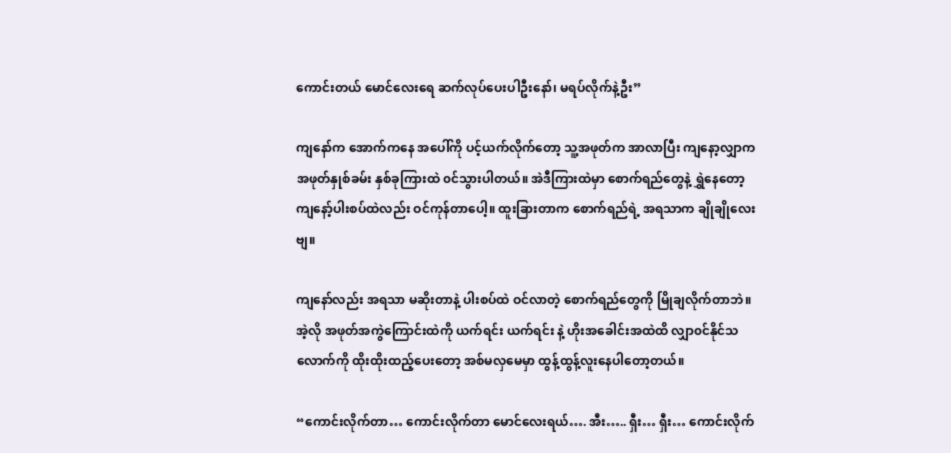ကောင်းတယ် မောင်လေးရေ ဆက်လုပ်ပေးပါဦးနော်၊ မရပ်လိုက်နဲ့ဦး”

ကျနော်က အောက်ကနေ အပေါ်ကို ပင့်ယက်လိုက်တော့ သူ့အဖုတ်က အာလာပြီး ကျနော့လျှာက အဖုတ်နှုစ်ခမ်း နှစ်ခုကြားထဲ ၀င်သွားပါတယ်။ အဲဒီကြားထဲမှာ စောက်ရည်တွေနဲ့ ရွှဲနေတော့ ကျနော့်ပါးစပ်ထဲလည်း ဝင်ကုန်တာပေါ့။ ထူးခြားတာက စောက်ရည်ရဲ့ အရသာက ချိုချိုလေးဗျ။

ကျနော်လည်း အရသာ မဆိုးတာနဲ့ ပါးစပ်ထဲ ဝင်လာတဲ့ စောက်ရည်တွေကို မြိုချလိုက်တာဘဲ။ အဲ့လို အဖုတ်အကွဲကြောင်းထဲကို ယက်ရင်း ယက်ရင်း နဲ့ ဟိုးအခေါင်းအထဲထိ လျှာ၀င်နိုင်သလောက်ကို ထိုးထိုးထည့်ပေးတော့ အစ်မလှမေမှာ ထွန့်ထွန့်လူးနေပါတော့တယ်။

“ကောင်းလိုက်တာ… ကောင်းလိုက်တာ မောင်လေးရယ်…. အီး….. ရှီး… ရှီး… ကောင်းလိုက်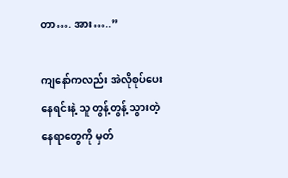တာ…. အား…..”

ကျနော်ကလည်း အဲလိုစုပ်ပေးနေရင်းနဲ့ သူ တွန့်တွန့် သွားတဲ့ နေရာတွေကို မှတ်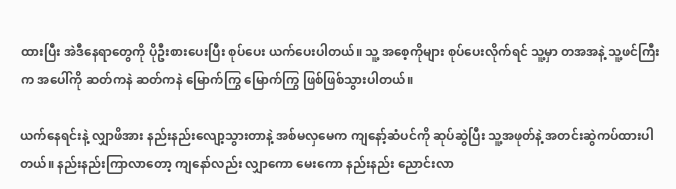ထားပြီး အဲဒီနေရာတွေကို ပိုဦးစားပေးပြီး စုပ်ပေး ယက်ပေးပါတယ်။ သူ့ အစေ့ကိုများ စုပ်ပေးလိုက်ရင် သူ့မှာ တအအနဲ့ သူ့ဖင်ကြီးက အပေါ်ကို ဆတ်ကနဲ ဆတ်ကနဲ မြောက်ကြွ မြောက်ကြွ ဖြစ်ဖြစ်သွားပါတယ်။

ယက်နေရင်းနဲ့ လျှာဖိအား နည်းနည်းလျော့သွားတာနဲ့ အစ်မလှမေက ကျနော့်ဆံပင်ကို ဆုပ်ဆွဲပြီး သူ့အဖုတ်နဲ့ အတင်းဆွဲကပ်ထားပါတယ်။ နည်းနည်းကြာလာတော့ ကျနော်လည်း လျှာကော မေးကော နည်းနည်း ညောင်းလာ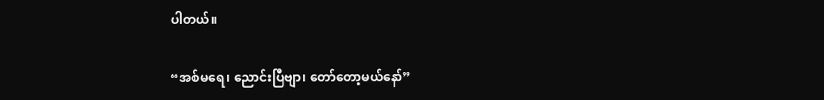ပါတယ်။

“အစ်မရေ၊ ညောင်းပြီဗျာ၊ တော်တော့မယ်နော်”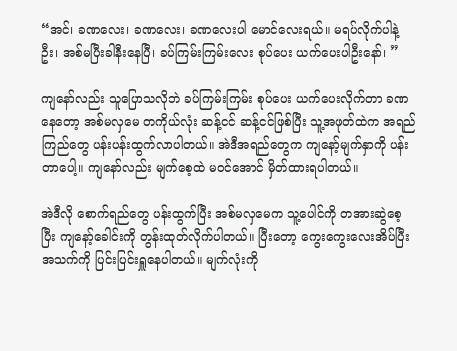“အင်၊ ခဏလေး၊ ခဏလေး၊ ခဏလေးပါ မောင်လေးရယ်။ မရပ်လိုက်ပါနဲ့ဦး၊ အစ်မပြီးခါနီးနေပြီ၊ ခပ်ကြမ်းကြမ်းလေး စုပ်ပေး ယက်ပေးပါဦးနော်၊ ”

ကျနော်လည်း သူပြောသလိုဘဲ ခပ်ကြမ်းကြမ်း စုပ်ပေး ယက်ပေးလိုက်တာ ခဏနေတော့ အစ်မလှမေ တကိုယ်လုံး ဆန့်ငင် ဆန့်ငင်ဖြစ်ပြီး သူ့အဖုတ်ထဲက အရည်ကြည်တွေ ပန်းပန်းထွက်လာပါတယ်။ အဲဒီအရည်တွေက ကျနော့်မျက်နှာကို ပန်းတာပေါ့။ ကျနော်လည်း မျက်စေ့ထဲ မဝင်အောင် မှိတ်ထားရပါတယ်။

အဲဒီလို စောက်ရည်တွေ ပန်းထွက်ပြီး အစ်မလှမေက သူ့ပေါင်ကို တအားဆွဲစေ့ပြီး ကျနော့်ခေါင်းကို တွန်းထုတ်လိုက်ပါတယ်။ ပြီးတော့ ကွေးကွေးလေးအိပ်ပြီး အသက်ကို ပြင်းပြင်းရှူနေပါတယ်။ မျက်လုံးကို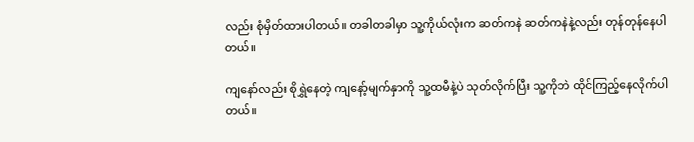လည်း စုံမှိတ်ထားပါတယ်။ တခါတခါမှာ သူ့ကိုယ်လုံးက ဆတ်ကနဲ ဆတ်ကနဲနဲ့လည်း တုန်တုန်နေပါတယ်။

ကျနော်လည်း စိုရွှဲနေတဲ့ ကျနော့်မျက်နှာကို သူ့ထမီနဲ့ပဲ သုတ်လိုက်ပြီး သူ့ကိုဘဲ ထိုင်ကြည့်နေလိုက်ပါတယ်။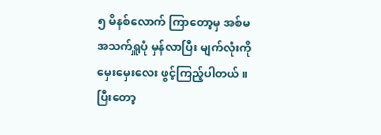၅ မိနစ်လောက် ကြာတော့မှ အစ်မ အသက်ရှူပုံ မှန်လာပြီး မျက်လုံးကို မှေးမှေးလေး ဖွင့်ကြည့်ပါတယ်။ ပြီးတော့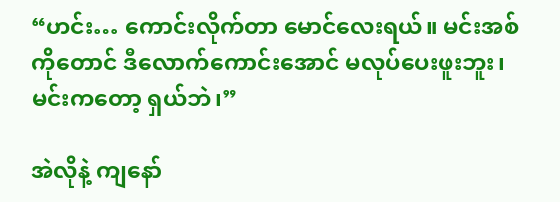“ဟင်း… ကောင်းလိုက်တာ မောင်လေးရယ်။ မင်းအစ်ကိုတောင် ဒီလောက်ကောင်းအောင် မလုပ်ပေးဖူးဘူး၊ မင်းကတော့ ရှယ်ဘဲ၊”

အဲလိုနဲ့ ကျနော်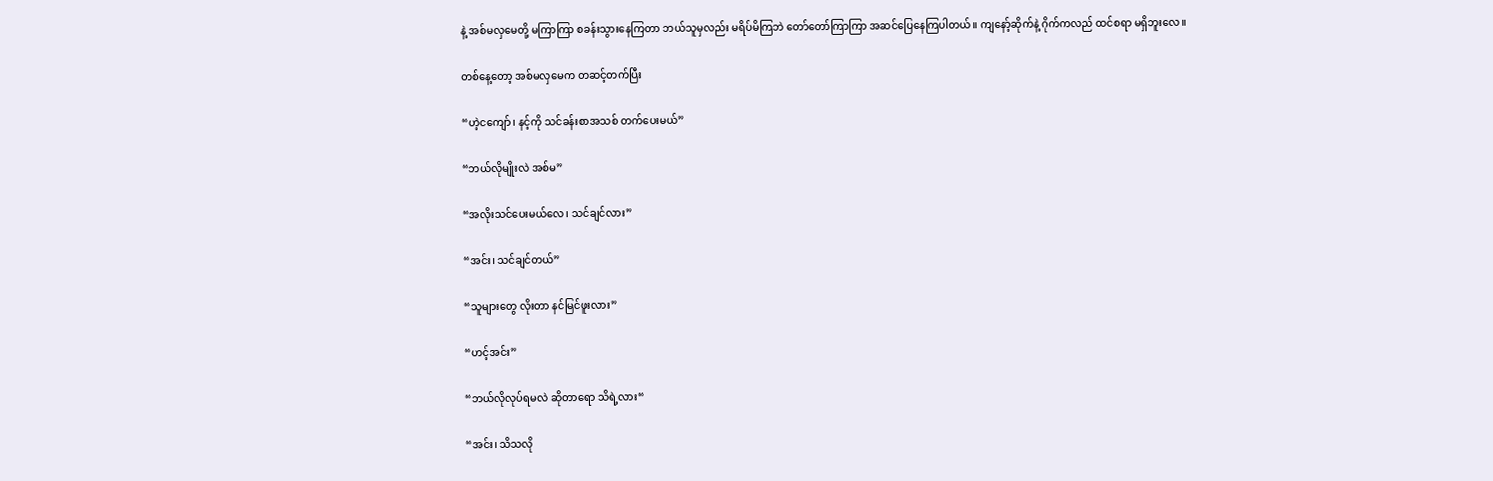နဲ့ အစ်မလှမေတို့ မကြာကြာ စခန်းသွားနေကြတာ ဘယ်သူမှလည်း မရိပ်မိကြဘဲ တော်တော်ကြာကြာ အဆင်ပြေနေကြပါတယ်။ ကျနော့်ဆိုက်နဲ့ ဂိုက်ကလည် ထင်စရာ မရှိဘူးလေ။

တစ်နေ့တော့ အစ်မလှမေက တဆင့်တက်ပြီး

“ဟဲ့ငကျော်၊ နင့်ကို သင်ခန်းစာအသစ် တက်ပေးမယ်”

“ဘယ်လိုမျိုးလဲ အစ်မ”

“အလိုးသင်ပေးမယ်လေ၊ သင်ချင်လား”

“အင်း၊ သင်ချင်တယ်”

“သူများတွေ လိုးတာ နင်မြင်ဖူးလား”

“ဟင့်အင်း”

“ဘယ်လိုလုပ်ရမလဲ ဆိုတာရော သိရဲ့လား“

“အင်း၊ သိသလို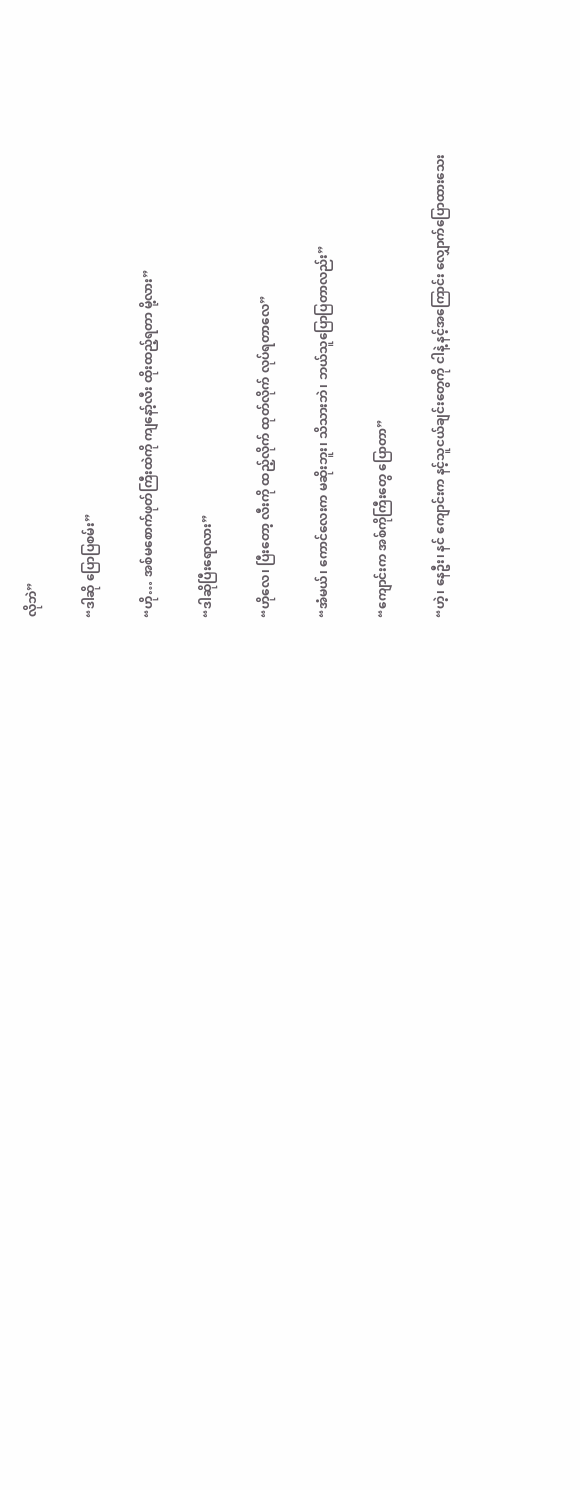လိုဘဲ”

“ဒါဆို ပြောပြစမ်း”

“ဟို… အစ်မစောက်ဖုတ်ကြီးထဲကို ကျနော့်လီး ထိုးထည့်ရတာ မို့လား”

“ဒါဆိုပြီးရောလား”

“ဟိုလေ၊ ပြီးတော့ လီးကို ထည့်လိုက် ထုတ်လိုက် လုပ်ရတာလေ”

“အံမယ်၊ ကောင်လေးက မဆိုးဘူး၊ သိသားဘဲ၊ ဘယ်သူပြောပြတာလည်း”

“ကျောင်းက အစ်ကိုကြီးတွေ ပြောတာ”

“ဟဲ့၊ နေဦး၊ နင် ကျောင်းက နင့်သူငယ်ချင်းတွေကို ငါနဲ့ နင့်အကြောင်း လျှောက်ပြောထားသေး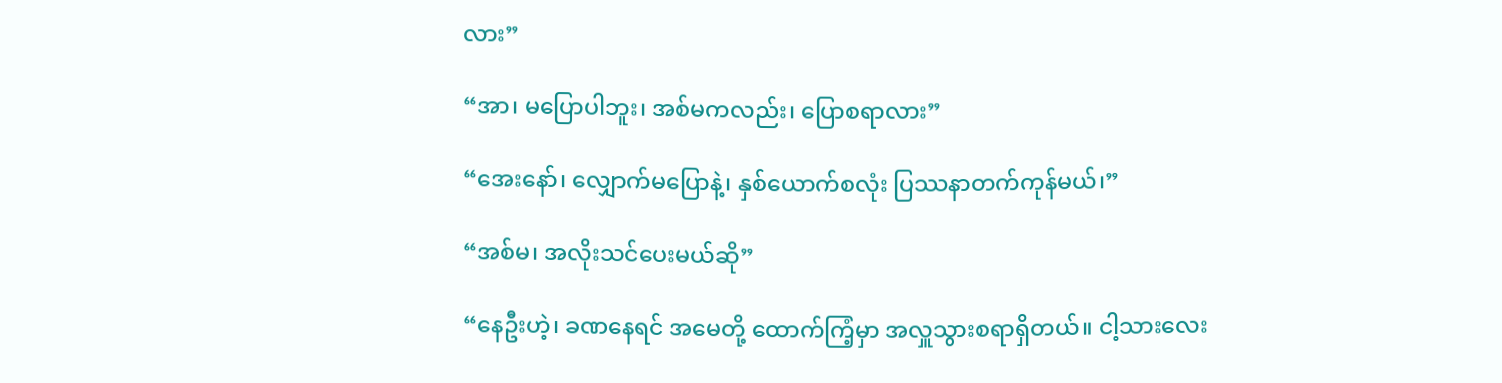လား”

“အာ၊ မပြောပါဘူး၊ အစ်မကလည်း၊ ပြောစရာလား”

“အေးနော်၊ လျှောက်မပြောနဲ့၊ နှစ်ယောက်စလုံး ပြဿနာတက်ကုန်မယ်၊”

“အစ်မ၊ အလိုးသင်ပေးမယ်ဆို”

“နေဦးဟဲ့၊ ခဏနေရင် အမေတို့ ထောက်ကြံ့မှာ အလှူသွားစရာရှိတယ်။ ငါ့သားလေး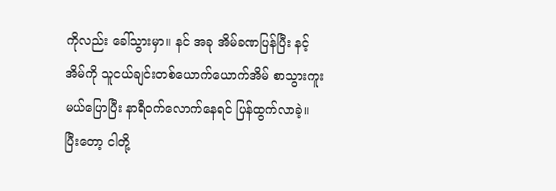ကိုလည်း ခေါ်သွားမှာ။ နင် အခု အိမ်ခဏပြန်ပြီး နင့်အိမ်ကို သူငယ်ချင်းတစ်ယောက်ယောက်အိမ် စာသွားကူးမယ်ပြောပြီး နာရီ၀က်လောက်နေရင် ပြန်ထွက်လာခဲ့။ ပြီးတော့ ငါတို့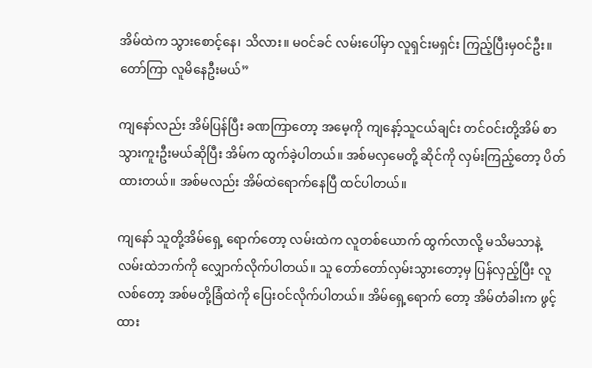အိမ်ထဲက သွားစောင့်နေ၊ သိလား။ မဝင်ခင် လမ်းပေါ်မှာ လူရှင်းမရှင်း ကြည့်ပြီးမှဝင်ဦး။ တော်ကြာ လူမိနေဦးမယ်”

ကျနော်လည်း အိမ်ပြန်ပြီး ခဏကြာတော့ အမေ့ကို ကျနော့်သူငယ်ချင်း တင်ဝင်းတို့အိမ် စာသွားကူးဦးမယ်ဆိုပြီး အိမ်က ထွက်ခဲ့ပါတယ်။ အစ်မလှမေတို့ ဆိုင်ကို လှမ်းကြည့်တော့ ပိတ်ထားတယ်။ အစ်မလည်း အိမ်ထဲရောက်နေပြီ ထင်ပါတယ်။

ကျနော် သူတို့အိမ်ရှေ့ ရောက်တော့ လမ်းထဲက လူတစ်ယောက် ထွက်လာလို့ မသိမသာနဲ့ လမ်းထဲဘက်ကို လျှောက်လိုက်ပါတယ်။ သူ တော်တော်လှမ်းသွားတော့မှ ပြန်လှည့်ပြီး လူလစ်တော့ အစ်မတို့ခြံထဲကို ပြေးဝင်လိုက်ပါတယ်။ အိမ်ရှေ့ရောက် တော့ အိမ်တံခါးက ဖွင့်ထား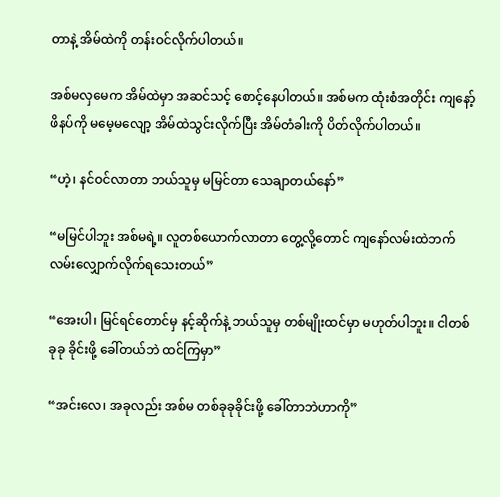တာနဲ့ အိမ်ထဲကို တန်းဝင်လိုက်ပါတယ်။

အစ်မလှမေက အိမ်ထဲမှာ အဆင်သင့် စောင့်နေပါတယ်။ အစ်မက ထုံးစံအတိုင်း ကျနော့်ဖိနပ်ကို မမေ့မလျော့ အိမ်ထဲသွင်းလိုက်ပြီး အိမ်တံခါးကို ပိတ်လိုက်ပါတယ်။

“ဟဲ့၊ နင်ဝင်လာတာ ဘယ်သူမှ မမြင်တာ သေချာတယ်နော်”

“မမြင်ပါဘူး အစ်မရဲ့။ လူတစ်ယောက်လာတာ တွေ့လို့တောင် ကျနော်လမ်းထဲဘက် လမ်းလျှောက်လိုက်ရသေးတယ်”

“အေးပါ၊ မြင်ရင်တောင်မှ နင့်ဆိုက်နဲ့ ဘယ်သူမှ တစ်မျိုးထင်မှာ မဟုတ်ပါဘူး။ ငါတစ်ခုခု ခိုင်းဖို့ ခေါ်တယ်ဘဲ ထင်ကြမှာ”

“အင်းလေ၊ အခုလည်း အစ်မ တစ်ခုခုခိုင်းဖို့ ခေါ်တာဘဲဟာကို”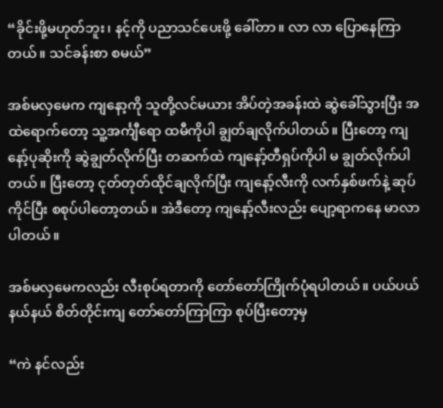“ခိုင်းဖို့မဟုတ်ဘူး၊ နင့်ကို ပညာသင်ပေးဖို့ ခေါ်တာ။ လာ လာ ပြောနေကြာတယ်။ သင်ခန်းစာ စမယ်”

အစ်မလှမေက ကျနော့ကို သူတို့လင်မယား အိပ်တဲ့အခန်းထဲ ဆွဲခေါ်သွားပြီး အထဲရောက်တော့ သူ့အင်္ကျီရော ထမီကိုပါ ချွတ်ချလိုက်ပါတယ်။ ပြီးတော့ ကျနော့်ပုဆိုးကို ဆွဲချွတ်လိုက်ပြီး တဆက်ထဲ ကျနော့်တီရှပ်ကိုပါ မ ချွတ်လိုက်ပါတယ်။ ပြီးတော့ ငုတ်တုတ်ထိုင်ချလိုက်ပြီး ကျနော့်လီးကို လက်နှစ်ဖက်နဲ့ ဆုပ်ကိုင်ပြီး စစုပ်ပါတော့တယ်။ အဲဒီတော့ ကျနော့်လီးလည်း ပျော့ရာကနေ မာလာပါတယ်။

အစ်မလှမေကလည်း လီးစုပ်ရတာကို တော်တော်ကြိုက်ပုံရပါတယ်။ ပယ်ပယ်နယ်နယ် စိတ်တိုင်းကျ တော်တော်ကြာကြာ စုပ်ပြီးတော့မှ

“ကဲ နင်လည်း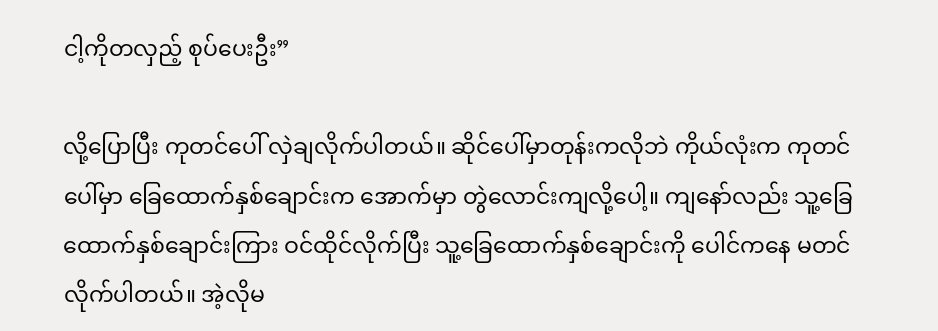ငါ့ကိုတလှည့် စုပ်ပေးဦး”

လို့ပြောပြီး ကုတင်ပေါ် လှဲချလိုက်ပါတယ်။ ဆိုင်ပေါ်မှာတုန်းကလိုဘဲ ကိုယ်လုံးက ကုတင်ပေါ်မှာ ခြေထောက်နှစ်ချောင်းက အောက်မှာ တွဲလောင်းကျလို့ပေါ့။ ကျနော်လည်း သူ့ခြေထောက်နှစ်ချောင်းကြား ဝင်ထိုင်လိုက်ပြီး သူ့ခြေထောက်နှစ်ချောင်းကို ပေါင်ကနေ မတင်လိုက်ပါတယ်။ အဲ့လိုမ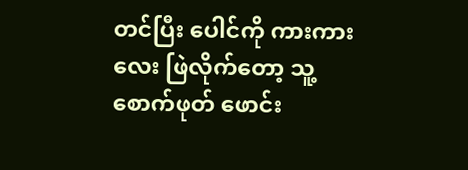တင်ပြီး ပေါင်ကို ကားကားလေး ဖြဲလိုက်တော့ သူ့စောက်ဖုတ် ဖောင်း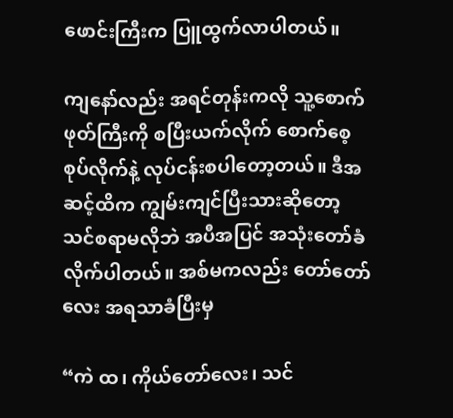ဖောင်းကြီးက ပြူထွက်လာပါတယ်။

ကျနော်လည်း အရင်တုန်းကလို သူ့စောက်ဖုတ်ကြီးကို စပြီးယက်လိုက် စောက်စေ့စုပ်လိုက်နဲ့ လုပ်ငန်းစပါတော့တယ်။ ဒီအဆင့်ထိက ကျွမ်းကျင်ပြီးသားဆိုတော့ သင်စရာမလိုဘဲ အပီအပြင် အသုံးတော်ခံလိုက်ပါတယ်။ အစ်မကလည်း တော်တော်လေး အရသာခံပြီးမှ

“ကဲ ထ၊ ကိုယ်တော်လေး၊ သင်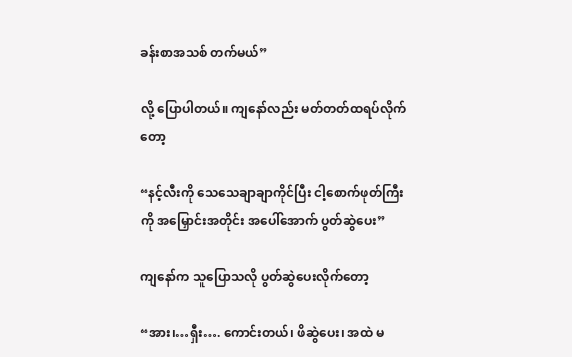ခန်းစာအသစ် တက်မယ်”

လို့ ပြောပါတယ်။ ကျနော်လည်း မတ်တတ်ထရပ်လိုက်တော့

“နင့်လီးကို သေသေချာချာကိုင်ပြီး ငါ့စောက်ဖုတ်ကြီးကို အမြှောင်းအတိုင်း အပေါ်အောက် ပွတ်ဆွဲပေး”

ကျနော်က သူပြောသလို ပွတ်ဆွဲပေးလိုက်တော့

“အား၊…ရှီး…. ကောင်းတယ်၊ ဖိဆွဲပေး၊ အထဲ မ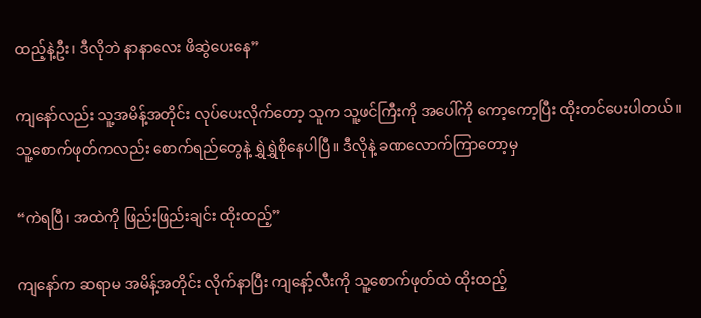ထည့်နဲ့ဦး၊ ဒီလိုဘဲ နာနာလေး ဖိဆွဲပေးနေ”

ကျနော်လည်း သူ့အမိန့်အတိုင်း လုပ်ပေးလိုက်တော့ သူက သူ့ဖင်ကြီးကို အပေါ်ကို ကော့ကော့ပြီး ထိုးတင်ပေးပါတယ်။ သူ့စောက်ဖုတ်ကလည်း စောက်ရည်တွေနဲ့ ရွှဲရွှဲစိုနေပါပြီ။ ဒီလိုနဲ့ ခဏလောက်ကြာတော့မှ

“ကဲရပြီ၊ အထဲကို ဖြည်းဖြည်းချင်း ထိုးထည့်”

ကျနော်က ဆရာမ အမိန့်အတိုင်း လိုက်နာပြီး ကျနော့်လီးကို သူ့စောက်ဖုတ်ထဲ ထိုးထည့်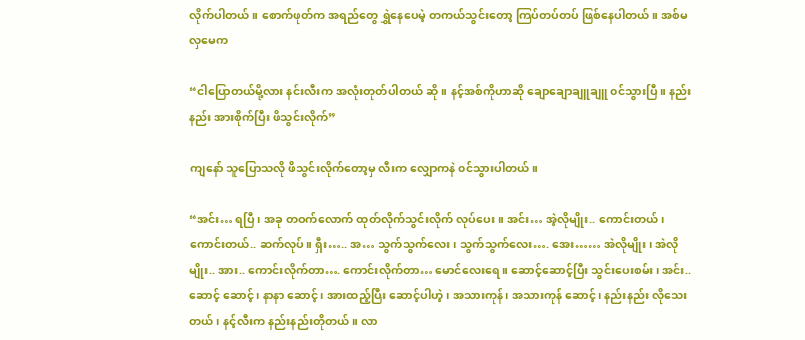လိုက်ပါတယ်။ စောက်ဖုတ်က အရည်တွေ ရွှဲနေပေမဲ့ တကယ်သွင်းတော့ ကြပ်တပ်တပ် ဖြစ်နေပါတယ်။ အစ်မလှမေက

“ငါပြောတယ်မို့လား နင်းလီးက အလုံးတုတ်ပါတယ် ဆို။ နင့်အစ်ကိုဟာဆို ချောချောချူချူ ၀င်သွားပြီ။ နည်းနည်း အားစိုက်ပြီး ဖိသွင်းလိုက်”

ကျနော် သူပြောသလို ဖိသွင်းလိုက်တော့မှ လီးက လျှောကနဲ ၀င်သွားပါတယ်။

“အင်း… ရပြီ၊ အခု တဝက်လောက် ထုတ်လိုက်သွင်းလိုက် လုပ်ပေး။ အင်း… အဲ့လိုမျိုး.. ကောင်းတယ်၊ ကောင်းတယ်.. ဆက်လုပ်။ ရှီး….. အ… သွက်သွက်လေး၊ သွက်သွက်လေး…. အေး…… အဲလိုမျိုး၊ အဲလိုမျိုး.. အား.. ကောင်းလိုက်တာ…. ကောင်းလိုက်တာ… မောင်လေးရေ။ ဆောင့်ဆောင့်ပြီး သွင်းပေးစမ်း၊ အင်း.. ဆောင့် ဆောင့်၊ နာနာ ဆောင့်၊ အားထည့်ပြီး ဆောင့်ပါဟဲ့၊ အသားကုန်၊ အသားကုန် ဆောင့်၊ နည်းနည်း လိုသေးတယ်၊ နင့်လီးက နည်းနည်းတိုတယ်။ လာ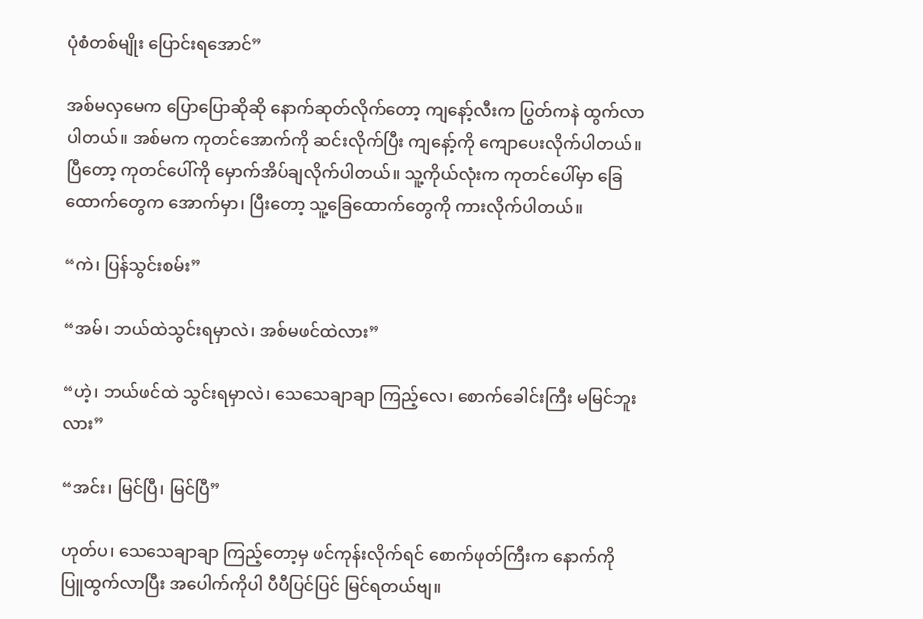ပုံစံတစ်မျိုး ပြောင်းရအောင်”

အစ်မလှမေက ပြောပြောဆိုဆို နောက်ဆုတ်လိုက်တော့ ကျနော့်လီးက ပြွတ်ကနဲ ထွက်လာပါတယ်။ အစ်မက ကုတင်အောက်ကို ဆင်းလိုက်ပြီး ကျနော့်ကို ကျောပေးလိုက်ပါတယ်။ ပြီတော့ ကုတင်ပေါ်ကို မှောက်အိပ်ချလိုက်ပါတယ်။ သူ့ကိုယ်လုံးက ကုတင်ပေါ်မှာ ခြေထောက်တွေက အောက်မှာ၊ ပြီးတော့ သူ့ခြေထောက်တွေကို ကားလိုက်ပါတယ်။

“ကဲ၊ ပြန်သွင်းစမ်း”

“အမ်၊ ဘယ်ထဲသွင်းရမှာလဲ၊ အစ်မဖင်ထဲလား”

“ဟဲ့၊ ဘယ်ဖင်ထဲ သွင်းရမှာလဲ၊ သေသေချာချာ ကြည့်လေ၊ စောက်ခေါင်းကြီး မမြင်ဘူးလား”

“အင်း၊ မြင်ပြီ၊ မြင်ပြီ”

ဟုတ်ပ၊ သေသေချာချာ ကြည့်တော့မှ ဖင်ကုန်းလိုက်ရင် စောက်ဖုတ်ကြီးက နောက်ကို ပြူထွက်လာပြီး အပေါက်ကိုပါ ပီပီပြင်ပြင် မြင်ရတယ်ဗျ။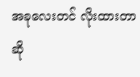အခုလေးတင် လိုးထားတာဆို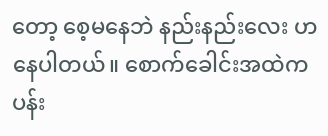တော့ စေ့မနေဘဲ နည်းနည်းလေး ဟနေပါတယ်။ စောက်ခေါင်းအထဲက ပန်း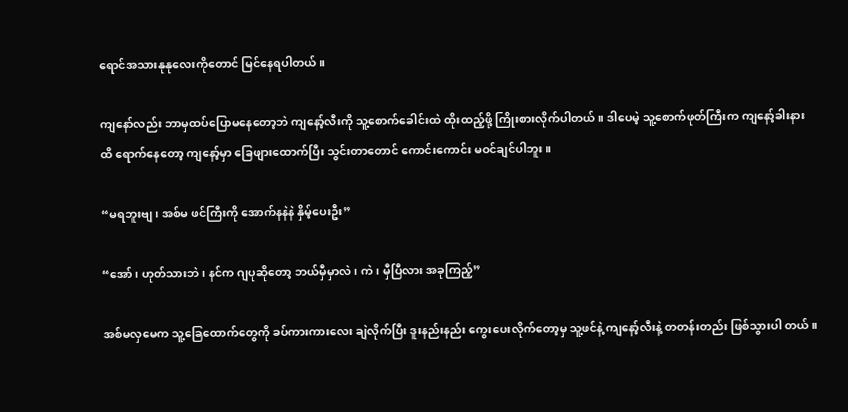ရောင်အသားနုနုလေးကိုတောင် မြင်နေရပါတယ်။

ကျနော်လည်း ဘာမှထပ်ပြောမနေတော့ဘဲ ကျနော့်လီးကို သူ့စောက်ခေါင်းထဲ ထိုးထည့်ဖို့ ကြိုးစားလိုက်ပါတယ်။ ဒါပေမဲ့ သူ့စောက်ဖုတ်ကြီးက ကျနော့်ခါးနားထိ ရောက်နေတော့ ကျနော့်မှာ ခြေဖျားထောက်ပြီး သွင်းတာတောင် ကောင်းကောင်း မဝင်ချင်ပါဘူး။

“မရဘူးဗျ၊ အစ်မ ဖင်ကြီးကို အောက်နနဲနဲ နှိမ့်ပေးဦး”

“အော်၊ ဟုတ်သားဘဲ၊ နင်က ဂျပုဆိုတော့ ဘယ်မှီမှာလဲ၊ ကဲ၊ မှီပြီလား အခုကြည့်”

အစ်မလှမေက သူ့ခြေထောက်တွေကို ခပ်ကားကားလေး ချဲလိုက်ပြီး ဒူးနည်းနည်း ကွေးပေးလိုက်တော့မှ သူ့ဖင်နဲ့ ကျနော့်လီးနဲ့ တတန်းတည်း ဖြစ်သွားပါ တယ်။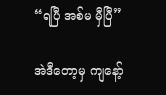“ရပြီ အစ်မ မှီပြီ”

အဲဒီတော့မှ ကျနော့်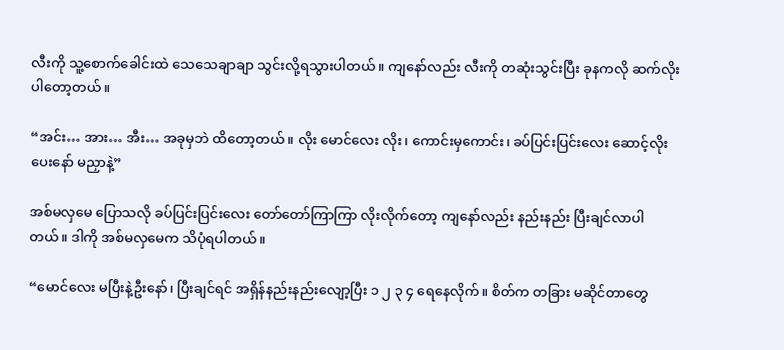လီးကို သူ့စောက်ခေါင်းထဲ သေသေချာချာ သွင်းလို့ရသွားပါတယ်။ ကျနော်လည်း လီးကို တဆုံးသွင်းပြီး ခုနကလို ဆက်လိုးပါတော့တယ်။

“အင်း… အား… အီး… အခုမှဘဲ ထိတော့တယ်။ လိုး မောင်လေး လိုး၊ ကောင်းမှကောင်း၊ ခပ်ပြင်းပြင်းလေး ဆောင့်လိုးပေးနော် မညှာနဲ့”

အစ်မလှမေ ပြောသလို ခပ်ပြင်းပြင်းလေး တော်တော်ကြာကြာ လိုးလိုက်တော့ ကျနော်လည်း နည်းနည်း ပြီးချင်လာပါတယ်။ ဒါကို အစ်မလှမေက သိပုံရပါတယ်။

“မောင်လေး မပြီးနဲ့ဦးနော်၊ ပြီးချင်ရင် အရှိန်နည်းနည်းလျော့ပြီး ၁ ၂ ၃ ၄ ရေနေလိုက်။ စိတ်က တခြား မဆိုင်တာတွေ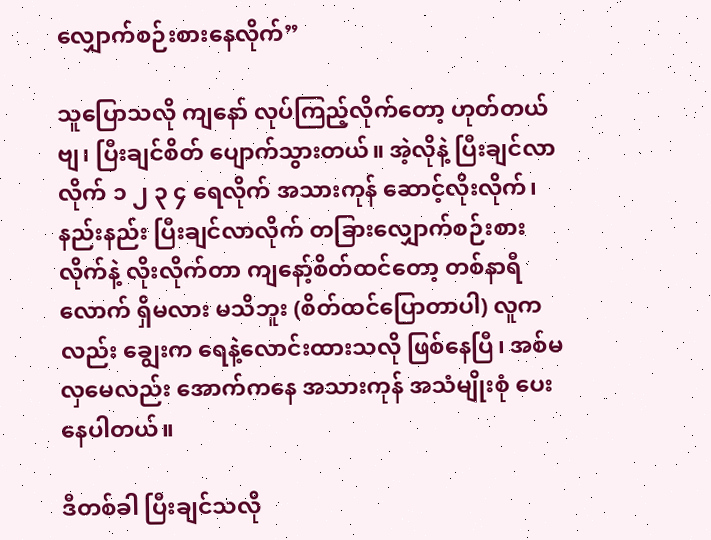လျှောက်စဉ်းစားနေလိုက်”

သူပြောသလို ကျနော် လုပ်ကြည့်လိုက်တော့ ဟုတ်တယ်ဗျ၊ ပြီးချင်စိတ် ပျောက်သွားတယ်။ အဲ့လိုနဲ့ ပြီးချင်လာလိုက် ၁ ၂ ၃ ၄ ရေလိုက် အသားကုန် ဆောင့်လိုးလိုက်၊ နည်းနည်း ပြီးချင်လာလိုက် တခြားလျှောက်စဉ်းစားလိုက်နဲ့ လိုးလိုက်တာ ကျနော့်စိတ်ထင်တော့ တစ်နာရီလောက် ရှိမလား မသိဘူး (စိတ်ထင်ပြောတာပါ) လူကလည်း ချွေးက ရေနဲ့လောင်းထားသလို ဖြစ်နေပြီ၊ အစ်မလှမေလည်း အောက်ကနေ အသားကုန် အသံမျိုးစုံ ပေးနေပါတယ်။

ဒီတစ်ခါ ပြီးချင်သလို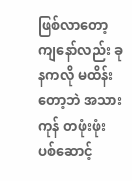ဖြစ်လာတော့ ကျနော်လည်း ခုနကလို မထိန်းတော့ဘဲ အသားကုန် တဖုံးဖုံး ပစ်ဆောင့်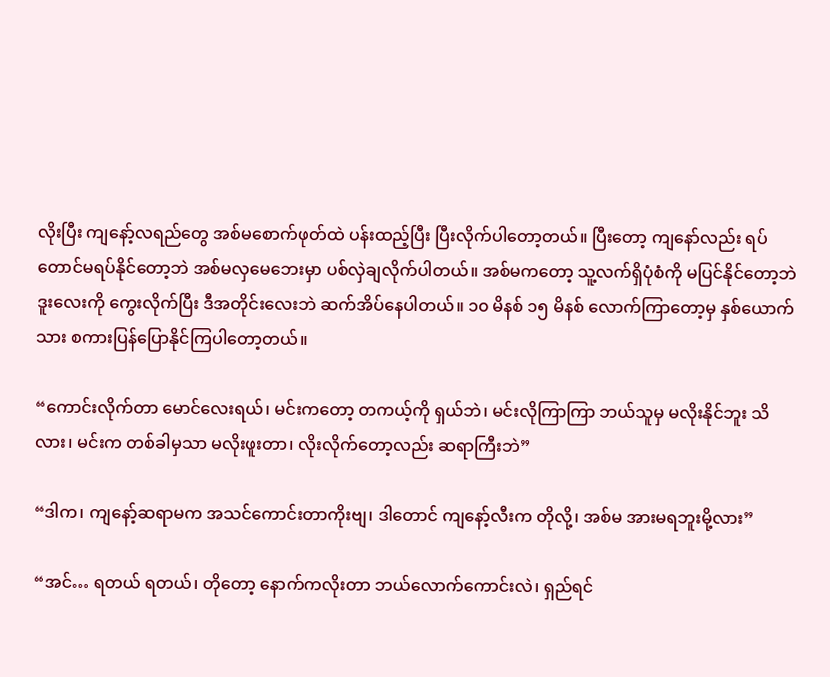လိုးပြီး ကျနော့်လရည်တွေ အစ်မစောက်ဖုတ်ထဲ ပန်းထည့်ပြီး ပြီးလိုက်ပါတော့တယ်။ ပြီးတော့ ကျနော်လည်း ရပ်တောင်မရပ်နိုင်တော့ဘဲ အစ်မလှမေဘေးမှာ ပစ်လှဲချလိုက်ပါတယ်။ အစ်မကတော့ သူ့လက်ရှိပုံစံကို မပြင်နိုင်တော့ဘဲ ဒူးလေးကို ကွေးလိုက်ပြီး ဒီအတိုင်းလေးဘဲ ဆက်အိပ်နေပါတယ်။ ၁၀ မိနစ် ၁၅ မိနစ် လောက်ကြာတော့မှ နှစ်ယောက်သား စကားပြန်ပြောနိုင်ကြပါတော့တယ်။

“ကောင်းလိုက်တာ မောင်လေးရယ်၊ မင်းကတော့ တကယ့်ကို ရှယ်ဘဲ၊ မင်းလိုကြာကြာ ဘယ်သူမှ မလိုးနိုင်ဘူး သိလား၊ မင်းက တစ်ခါမှသာ မလိုးဖူးတာ၊ လိုးလိုက်တော့လည်း ဆရာကြီးဘဲ”

“ဒါက၊ ကျနော့်ဆရာမက အသင်ကောင်းတာကိုးဗျ၊ ဒါတောင် ကျနော့်လီးက တိုလို့၊ အစ်မ အားမရဘူးမို့လား”

“အင်… ရတယ် ရတယ်၊ တိုတော့ နောက်ကလိုးတာ ဘယ်လောက်ကောင်းလဲ၊ ရှည်ရင်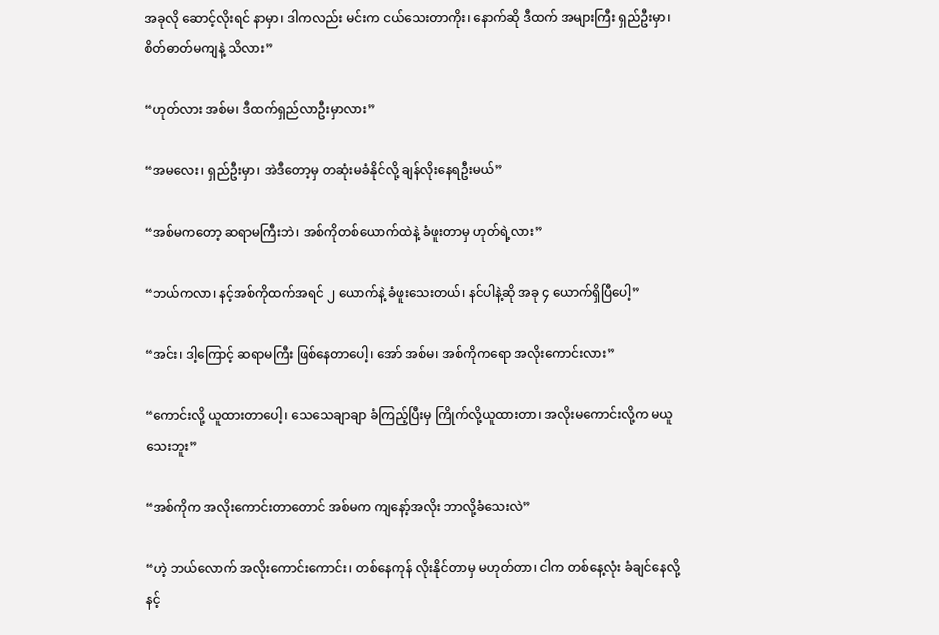အခုလို ဆောင့်လိုးရင် နာမှာ၊ ဒါကလည်း မင်းက ငယ်သေးတာကိုး၊ နောက်ဆို ဒီထက် အများကြီး ရှည်ဦးမှာ၊ စိတ်ဓာတ်မကျနဲ့ သိလား”

“ဟုတ်လား အစ်မ၊ ဒီထက်ရှည်လာဦးမှာလား”

“အမလေး၊ ရှည်ဦးမှာ၊ အဲဒီတော့မှ တဆုံးမခံနိုင်လို့ ချန်လိုးနေရဦးမယ်”

“အစ်မကတော့ ဆရာမကြီးဘဲ၊ အစ်ကိုတစ်ယောက်ထဲနဲ့ ခံဖူးတာမှ ဟုတ်ရဲ့လား”

“ဘယ်ကလာ၊ နင့်အစ်ကိုထက်အရင် ၂ ယောက်နဲ့ ခံဖူးသေးတယ်၊ နင်ပါနဲ့ဆို အခု ၄ ယောက်ရှိပြီပေါ့”

“အင်း၊ ဒါ့ကြောင့် ဆရာမကြီး ဖြစ်နေတာပေါ့၊ အော် အစ်မ၊ အစ်ကိုကရော အလိုးကောင်းလား”

“ကောင်းလို့ ယူထားတာပေါ့၊ သေသေချာချာ ခံကြည့်ပြီးမှ ကြိုက်လို့ယူထားတာ၊ အလိုးမကောင်းလို့က မယူသေးဘူး”

“အစ်ကိုက အလိုးကောင်းတာတောင် အစ်မက ကျနော့်အလိုး ဘာလို့ခံသေးလဲ”

“ဟဲ့ ဘယ်လောက် အလိုးကောင်းကောင်း၊ တစ်နေကုန် လိုးနိုင်တာမှ မဟုတ်တာ၊ ငါက တစ်နေ့လုံး ခံချင်နေလို့ နင့်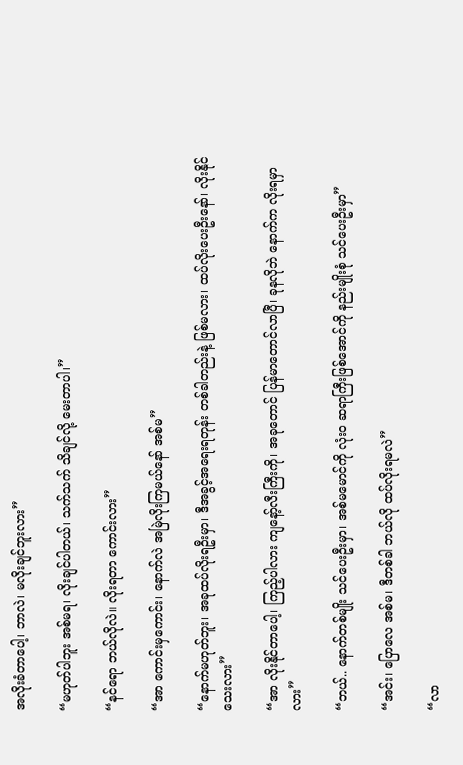အလိုးခံတာပေါ့၊ ဘာလဲ၊ မလိုးချင်ဘူးလား”

“မဟုတ်ပါဘူး အစ်မရ၊ လိုးချင်ပါတယ်၊ သက်သက် သိချင်လို့ မေးတာပါ၊”

“နင်ရော ဘယ်လိုလဲ။ လိုးရတာ ကောင်းလား”

“အာ ကောင်းမှကောင်း၊ နောက်လဲ အမြဲလိုးကြမယ်နော် အစ်မ”

“နောက်မဟုတ်ဘူး၊ အခုထပ်လိုးရဦးမှာ၊ ဒီအခွင့်အရေးရတုန်း တစ်ခါတည်းနဲ့ ဖြစ်မလား၊ ထပ်လိုးပေးဦးနော်၊ လိုးနိုင်သေးလား”

“အာ လိုးနိုင်တာပေါ့၊ ကြည့်ပါလား ကျနော့်လီးကြီးကို၊ အခုတောင် ပြန်မာတောင်လာပြီ၊ ခုနလိုဘဲ နောက်က လိုးရမှာလား”

“ဘယ်.. နောက်တစ်မျိုး သင်ပေးဦးမှာ၊ အစ်မမောင်ကို လုံးဝ ဆရာကြီးဖြစ်အောင်ကို နည်းမျိုးစုံ သင်ပေးဦးမှာ”

“အင်း၊ ပြောလေ အစ်မ၊ ဒီတစ်ခါ ဘယ်လို ထပ်လိုးရမလဲ”

“လာ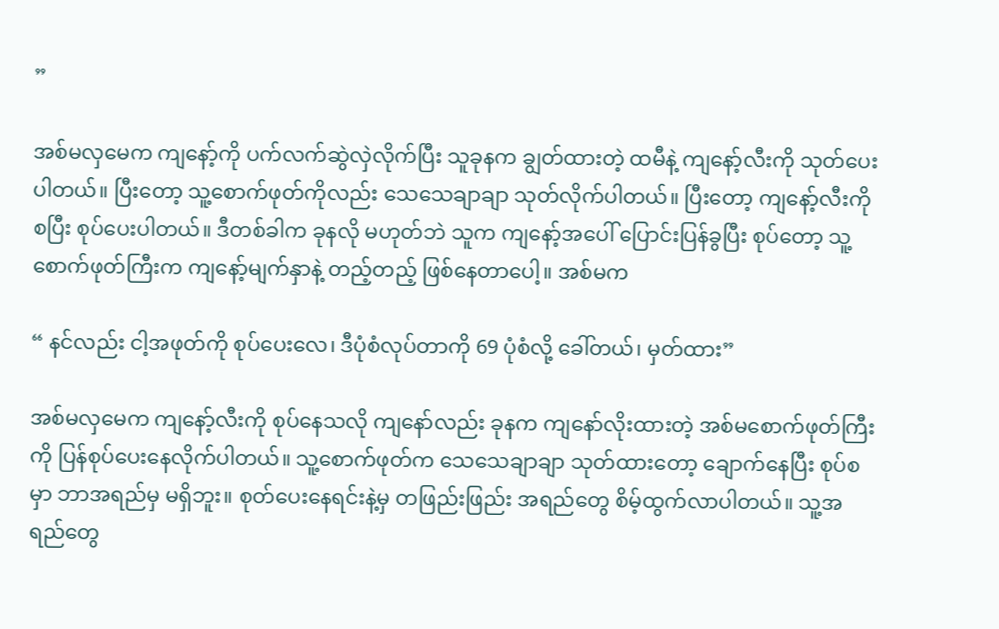”

အစ်မလှမေက ကျနော့်ကို ပက်လက်ဆွဲလှဲလိုက်ပြီး သူခုနက ချွတ်ထားတဲ့ ထမီနဲ့ ကျနော့်လီးကို သုတ်ပေးပါတယ်။ ပြီးတော့ သူ့စောက်ဖုတ်ကိုလည်း သေသေချာချာ သုတ်လိုက်ပါတယ်။ ပြီးတော့ ကျနော့်လီးကို စပြီး စုပ်ပေးပါတယ်။ ဒီတစ်ခါက ခုနလို မဟုတ်ဘဲ သူက ကျနော့်အပေါ် ပြောင်းပြန်ခွပြီး စုပ်တော့ သူ့စောက်ဖုတ်ကြီးက ကျနော့်မျက်နှာနဲ့ တည့်တည့် ဖြစ်နေတာပေါ့။ အစ်မက

“ နင်လည်း ငါ့အဖုတ်ကို စုပ်ပေးလေ၊ ဒီပုံစံလုပ်တာကို 69 ပုံစံလို့ ခေါ်တယ်၊ မှတ်ထား”

အစ်မလှမေက ကျနော့်လီးကို စုပ်နေသလို ကျနော်လည်း ခုနက ကျနော်လိုးထားတဲ့ အစ်မစောက်ဖုတ်ကြီးကို ပြန်စုပ်ပေးနေလိုက်ပါတယ်။ သူ့စောက်ဖုတ်က သေသေချာချာ သုတ်ထားတော့ ချောက်နေပြီး စုပ်စမှာ ဘာအရည်မှ မရှိဘူး။ စုတ်ပေးနေရင်းနဲ့မှ တဖြည်းဖြည်း အရည်တွေ စိမ့်ထွက်လာပါတယ်။ သူ့အရည်တွေ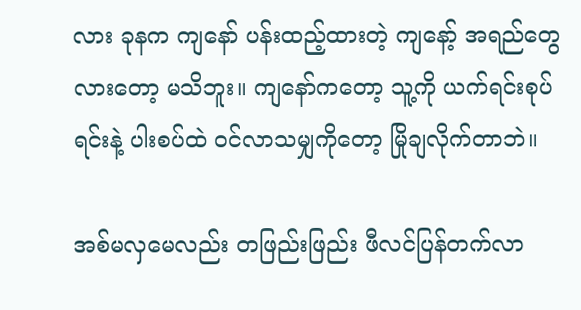လား ခုနက ကျနော် ပန်းထည့်ထားတဲ့ ကျနော့် အရည်တွေလားတော့ မသိဘူး။ ကျနော်ကတော့ သူ့ကို ယက်ရင်းစုပ်ရင်းနဲ့ ပါးစပ်ထဲ ဝင်လာသမျှကိုတော့ မြိုချလိုက်တာဘဲ။

အစ်မလှမေလည်း တဖြည်းဖြည်း ဖီလင်ပြန်တက်လာ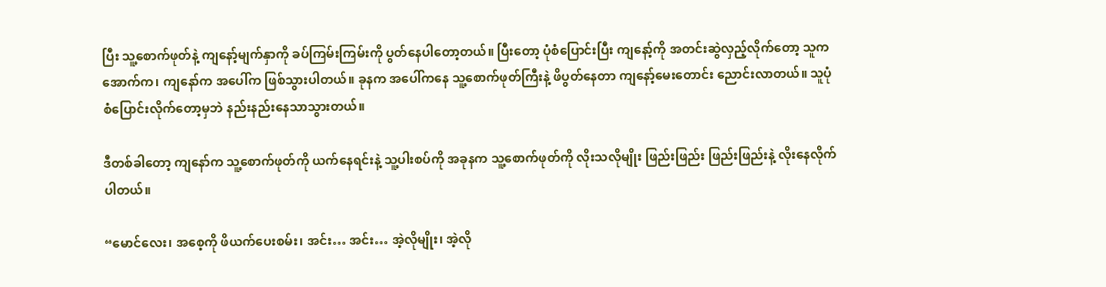ပြီး သူ့စောက်ဖုတ်နဲ့ ကျနော့်မျက်နှာကို ခပ်ကြမ်းကြမ်းကို ပွတ်နေပါတော့တယ်။ ပြီးတော့ ပုံစံပြောင်းပြီး ကျနော့်ကို အတင်းဆွဲလှည့်လိုက်တော့ သူက အောက်က၊ ကျနော်က အပေါ်က ဖြစ်သွားပါတယ်။ ခုနက အပေါ်ကနေ သူ့စောက်ဖုတ်ကြီးနဲ့ ဖိပွတ်နေတာ ကျနော့်မေးတောင်း ညောင်းလာတယ်။ သူပုံစံပြောင်းလိုက်တော့မှဘဲ နည်းနည်းနေသာသွားတယ်။

ဒီတစ်ခါတော့ ကျနော်က သူ့စောက်ဖုတ်ကို ယက်နေရင်းနဲ့ သူ့ပါးစပ်ကို အခုနက သူ့စောက်ဖုတ်ကို လိုးသလိုမျိုး ဖြည်းဖြည်း ဖြည်းဖြည်းနဲ့ လိုးနေလိုက်ပါတယ်။

“မောင်လေး၊ အစေ့ကို ဖိယက်ပေးစမ်း၊ အင်း… အင်း… အဲ့လိုမျိုး၊ အဲ့လို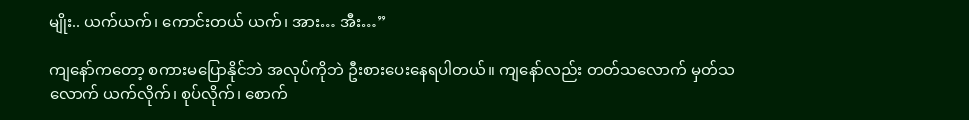မျိုး.. ယက်ယက်၊ ကောင်းတယ် ယက်၊ အား… အီး…”

ကျနော်ကတော့ စကားမပြောနိုင်ဘဲ အလုပ်ကိုဘဲ ဦးစားပေးနေရပါတယ်။ ကျနော်လည်း တတ်သလောက် မှတ်သလောက် ယက်လိုက်၊ စုပ်လိုက်၊ စောက်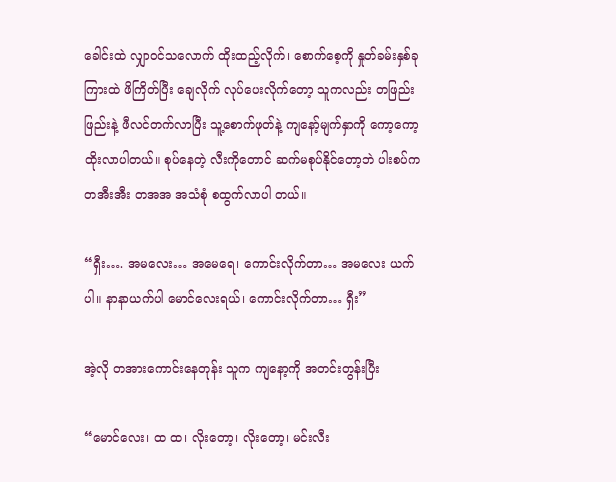ခေါင်းထဲ လျှာဝင်သလောက် ထိုးထည့်လိုက်၊ စောက်စေ့ကို နှုတ်ခမ်းနှစ်ခုကြားထဲ ဖိကြိတ်ပြီး ချေလိုက် လုပ်ပေးလိုက်တော့ သူကလည်း တဖြည်းဖြည်းနဲ့ ဖီလင်တက်လာပြီး သူ့စောက်ဖုတ်နဲ့ ကျနော့်မျက်နှာကို ကော့ကော့ထိုးလာပါတယ်။ စုပ်နေတဲ့ လီးကိုတောင် ဆက်မစုပ်နိုင်တော့ဘဲ ပါးစပ်က တအီးအီး တအအ အသံစုံ စထွက်လာပါ တယ်။

“ရှီး…. အမလေး… အမေရေ၊ ကောင်းလိုက်တာ… အမလေး ယက်ပါ။ နာနာယက်ပါ မောင်လေးရယ်၊ ကောင်းလိုက်တာ… ရှီး”

အဲ့လို တအားကောင်းနေတုန်း သူက ကျနော့ကို အတင်းတွန်းပြီး

“မောင်လေး၊ ထ ထ၊ လိုးတော့၊ လိုးတော့၊ မင်းလီး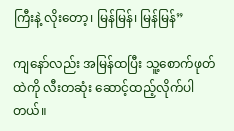ကြီးနဲ့ လိုးတော့၊ မြန်မြန်၊ မြန်မြန်”

ကျနော်လည်း အမြန်ထပြီး သူ့စောက်ဖုတ်ထဲကို လီးတဆုံး ဆောင့်ထည့်လိုက်ပါတယ်။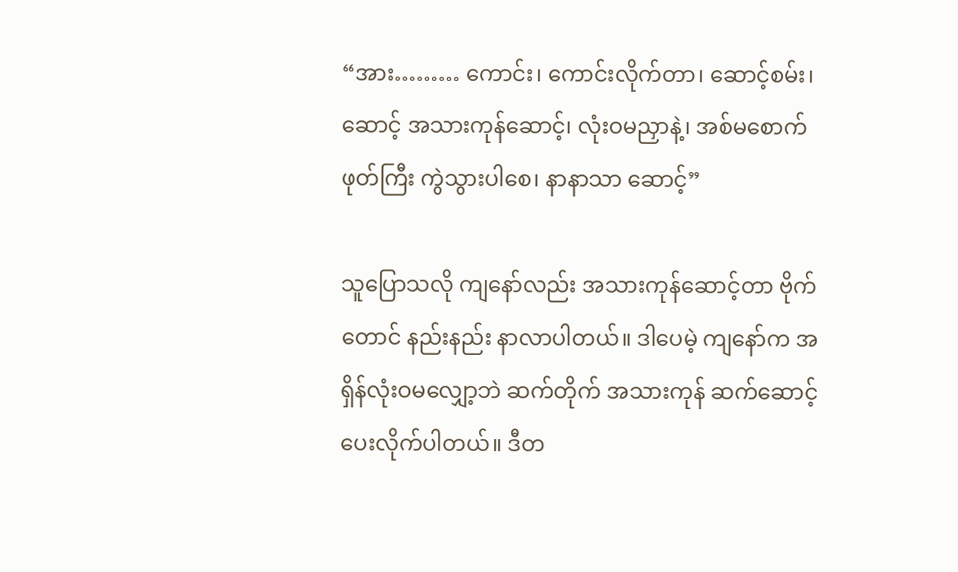“အား……… ကောင်း၊ ကောင်းလိုက်တာ၊ ဆောင့်စမ်း၊ ဆောင့် အသားကုန်ဆောင့်၊ လုံးဝမညှာနဲ့၊ အစ်မစောက်ဖုတ်ကြီး ကွဲသွားပါစေ၊ နာနာသာ ဆောင့်”

သူပြောသလို ကျနော်လည်း အသားကုန်ဆောင့်တာ ဗိုက်တောင် နည်းနည်း နာလာပါတယ်။ ဒါပေမဲ့ ကျနော်က အရှိန်လုံးဝမလျှော့ဘဲ ဆက်တိုက် အသားကုန် ဆက်ဆောင့်ပေးလိုက်ပါတယ်။ ဒီတ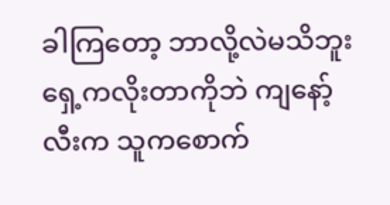ခါကြတော့ ဘာလို့လဲမသိဘူး ရှေ့ကလိုးတာကိုဘဲ ကျနော့်လီးက သူကစောက်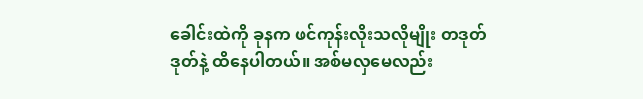ခေါင်းထဲကို ခုနက ဖင်ကုန်းလိုးသလိုမျိုး တဒုတ်ဒုတ်နဲ့ ထိနေပါတယ်။ အစ်မလှမေလည်း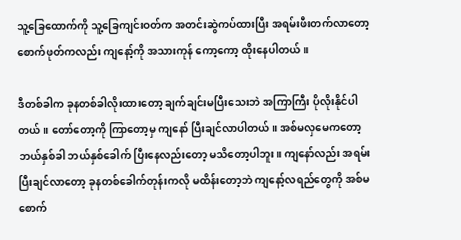သူ့ခြေထောက်ကို သူ့ခြေကျင်းဝတ်က အတင်းဆွဲကပ်ထားပြီး အရမ်းဖီးတက်လာတော့ စောက်ဖုတ်ကလည်း ကျနော့်ကို အသားကုန် ကော့ကော့ ထိုးနေပါတယ်။

ဒီတစ်ခါက ခုနတစ်ခါလိုးထားတော့ ချက်ချင်းမပြီးသေးဘဲ အကြာကြီး ပိုလိုးနိုင်ပါတယ်။ တော်တော့ကို ကြာတော့မှ ကျနော် ပြီးချင်လာပါတယ်။ အစ်မလှမေကတော့ ဘယ်နှစ်ခါ ဘယ်နှစ်ခေါက် ပြီးနေလည်းတော့ မသိတော့ပါဘူး။ ကျနော်လည်း အရမ်းပြီးချင်လာတော့ ခုနတစ်ခေါက်တုန်းကလို မထိန်းတော့ဘဲ ကျနော့်လရည်တွေကို အစ်မစောက်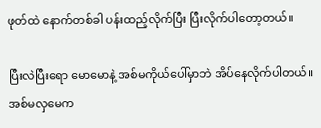ဖုတ်ထဲ နောက်တစ်ခါ ပန်းထည့်လိုက်ပြီး ပြီးလိုက်ပါတော့တယ်။

ပြီးလဲပြီးရော မောမောနဲ့ အစ်မကိုယ်ပေါ်မှာဘဲ အိပ်နေလိုက်ပါတယ်။ အစ်မလှမေက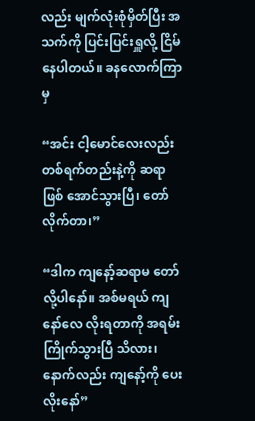လည်း မျက်လုံးစုံမှိတ်ပြီး အသက်ကို ပြင်းပြင်းရှူလို့ ငြိမ်နေပါတယ်။ ခနလောက်ကြာမှ

“အင်း ငါ့မောင်လေးလည်း တစ်ရက်တည်းနဲ့ကို ဆရာဖြစ် အောင်သွားပြီ၊ တော်လိုက်တာ၊”

“ဒါက ကျနော့်ဆရာမ တော်လို့ပါနော်။ အစ်မရယ် ကျနော်လေ လိုးရတာကို အရမ်းကြိုက်သွားပြီ သိလား၊ နောက်လည်း ကျနော့်ကို ပေးလိုးနော်”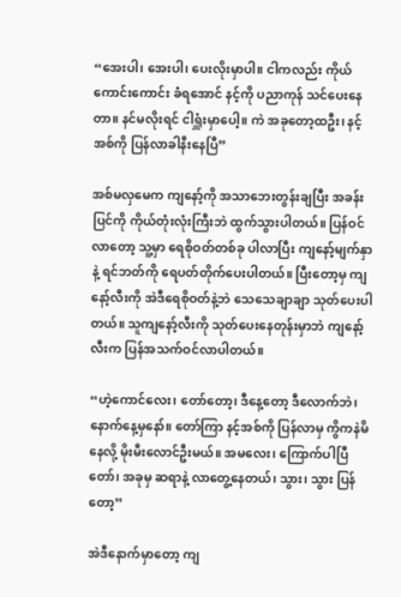“အေးပါ၊ အေးပါ၊ ပေးလိုးမှာပါ။ ငါကလည်း ကိုယ်ကောင်းကောင်း ခံရအောင် နင့်ကို ပညာကုန် သင်ပေးနေတာ။ နင်မလိုးရင် ငါရှူံးမှာပေါ့။ ကဲ အခုတော့ထဦး၊ နင့်အစ်ကို ပြန်လာခါနီးနေပြီ”

အစ်မလှမေက ကျနော့်ကို အသာဘေးတွန်းချပြီး အခန်းပြင်ကို ကိုယ်တုံးလုံးကြီးဘဲ ထွက်သွားပါတယ်။ ပြန်ဝင်လာတော့ သူ့မှာ ရေစိုဝတ်တစ်ခု ပါလာပြီး ကျနော့်မျက်နှာနဲ့ ရင်ဘတ်ကို ရေပတ်တိုက်ပေးပါတယ်။ ပြီးတော့မှ ကျနော့်လီးကို အဲဒီရေစိုဝတ်နဲ့ဘဲ သေသေချာချာ သုတ်ပေးပါတယ်။ သူကျနော့်လီးကို သုတ်ပေးနေတုန်းမှာဘဲ ကျနော့်လီးက ပြန်အသက်ဝင်လာပါတယ်။

“ဟဲ့ကောင်လေး၊ တော်တော့၊ ဒီနေ့တော့ ဒီလောက်ဘဲ၊ နောက်နေ့မှနော်။ တော်ကြာ နင့်အစ်ကို ပြန်လာမှ ကွိကနဲမိနေလို့ မိုးမီးလောင်ဦးမယ်။ အမလေး၊ ကြောက်ပါပြီတော်၊ အခုမှ ဆရာနဲ့ လာတွေ့နေတယ်၊ သွား၊ သွား ပြန်တော့”

အဲဒီနောက်မှာတော့ ကျ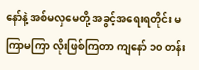နော်နဲ့ အစ်မလှမေတို့ အခွင့်အရေးရတိုင်း မကြာမကြာ လိုးဖြစ်ကြတာ ကျနော် ၁၀ တန်း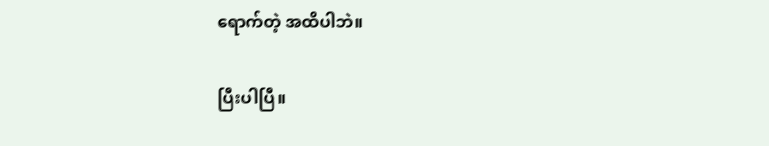ရောက်တဲ့ အထိပါဘဲ။

ပြီးပါပြီ။